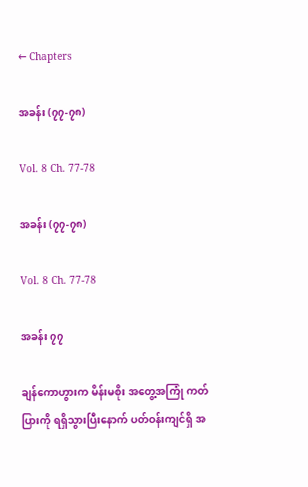← Chapters

အခန်း (၇၇-၇၈)

Vol. 8 Ch. 77-78

အခန်း (၇၇-၇၈)

Vol. 8 Ch. 77-78

အခန်း ၇၇

ချန်ကောဟွားက မိန်းမစိုး အတွေ့အကြုံ ကတ်ပြားကို ရရှိသွားပြီးနောက် ပတ်ဝန်းကျင်ရှိ အ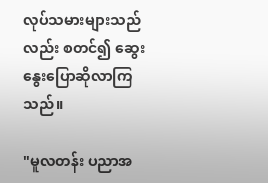လုပ်သမားများသည်လည်း စတင်၍ ဆွေးနွေးပြောဆိုလာကြသည်။

"မူလတန်း ပညာအ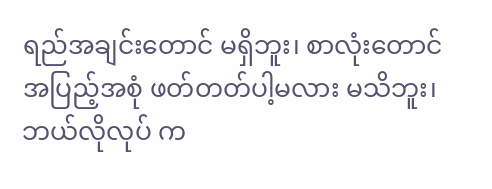ရည်အချင်းတောင် မရှိဘူး၊ စာလုံးတောင် အပြည့်အစုံ ဖတ်တတ်ပါ့မလား မသိဘူး၊ ဘယ်လိုလုပ် က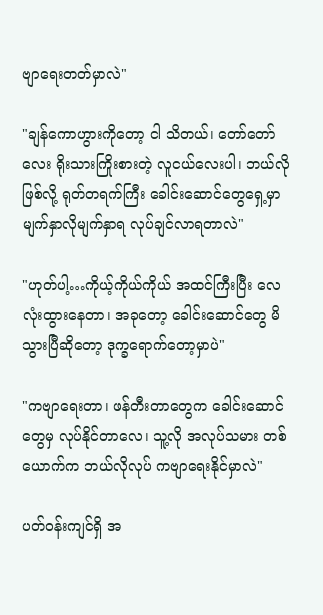ဗျာရေးတတ်မှာလဲ"

"ချန်ကောဟွားကိုတော့ ငါ သိတယ်၊ တော်တော်လေး ရိုးသားကြိုးစားတဲ့ လူငယ်လေးပါ၊ ဘယ်လိုဖြစ်လို့ ရုတ်တရက်ကြီး ခေါင်းဆောင်တွေရှေ့မှာ မျက်နှာလိုမျက်နှာရ လုပ်ချင်လာရတာလဲ"

"ဟုတ်ပါ့…ကိုယ့်ကိုယ်ကိုယ် အထင်ကြီးပြီး လေလုံးထွားနေတာ၊ အခုတော့ ခေါင်းဆောင်တွေ မိသွားပြီဆိုတော့ ဒုက္ခရောက်တော့မှာပဲ"

"ကဗျာရေးတာ၊ ဖန်တီးတာတွေက ခေါင်းဆောင်တွေမှ လုပ်နိုင်တာလေ၊ သူ့လို အလုပ်သမား တစ်ယောက်က ဘယ်လိုလုပ် ကဗျာရေးနိုင်မှာလဲ"

ပတ်ဝန်းကျင်ရှိ အ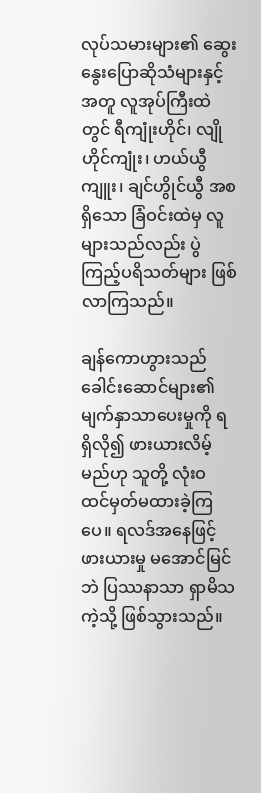လုပ်သမားများ၏ ဆွေးနွေးပြောဆိုသံများနှင့်အတူ လူအုပ်ကြီးထဲတွင် ရီကျုံးဟိုင်၊ လျိုဟိုင်ကျုံး၊ ဟယ်ယွီကျူး၊ ချင်ဟွိုင်ယွီ အစရှိသော ခြံဝင်းထဲမှ လူများသည်လည်း ပွဲကြည့်ပရိသတ်များ ဖြစ်လာကြသည်။

ချန်ကောဟွားသည် ခေါင်းဆောင်များ၏ မျက်နှာသာပေးမှုကို ရရှိလို၍ ဖားယားလိမ့်မည်ဟု သူတို့ လုံးဝ ထင်မှတ်မထားခဲ့ကြပေ။ ရလဒ်အနေဖြင့် ဖားယားမှု မအောင်မြင်ဘဲ ပြဿနာသာ ရှာမိသကဲ့သို့ ဖြစ်သွားသည်။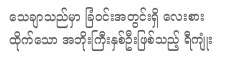သေချာသည်မှာ ခြံဝင်းအတွင်းရှိ လေးစားထိုက်သော အဘိုးကြီးနှစ်ဦးဖြစ်သည့် ရီကျုံး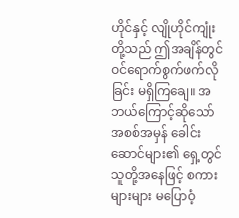ဟိုင်နှင့် လျိုဟိုင်ကျုံးတို့သည် ဤအချိန်တွင် ဝင်ရောက်စွက်ဖက်လိုခြင်း မရှိကြချေ။ အဘယ်ကြောင့်ဆိုသော် အစစ်အမှန် ခေါင်းဆောင်များ၏ ရှေ့တွင် သူတို့အနေဖြင့် စကားများများ မပြောဝံ့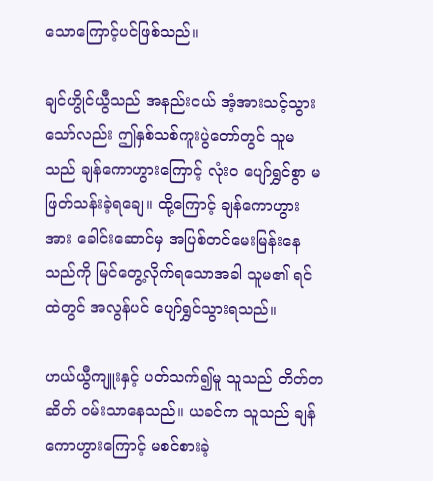သောကြောင့်ပင်ဖြစ်သည်။

ချင်ဟွိုင်ယွီသည် အနည်းငယ် အံ့အားသင့်သွားသော်လည်း ဤနှစ်သစ်ကူးပွဲတော်တွင် သူမသည် ချန်ကောဟွားကြောင့် လုံးဝ ပျော်ရွှင်စွာ မဖြတ်သန်းခဲ့ရချေ။ ထို့ကြောင့် ချန်ကောဟွားအား ခေါင်းဆောင်မှ အပြစ်တင်မေးမြန်းနေသည်ကို မြင်တွေ့လိုက်ရသောအခါ သူမ၏ ရင်ထဲတွင် အလွန်ပင် ပျော်ရွှင်သွားရသည်။

ဟယ်ယွီကျူးနှင့် ပတ်သက်၍မူ သူသည် တိတ်တဆိတ် ဝမ်းသာနေသည်။ ယခင်က သူသည် ချန်ကောဟွားကြောင့် မစင်စားခဲ့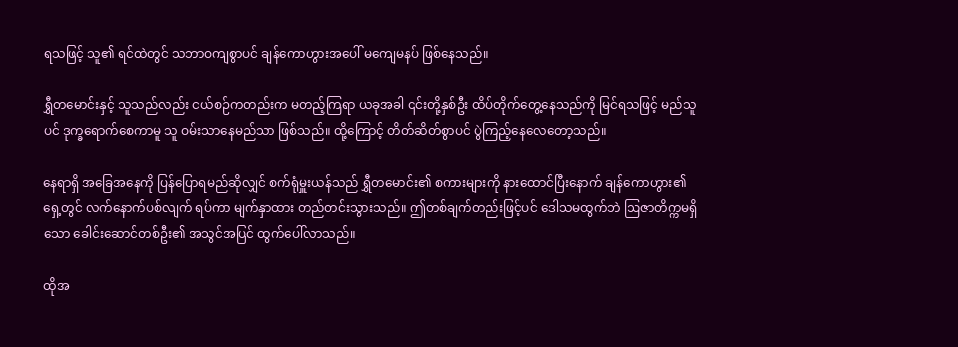ရသဖြင့် သူ၏ ရင်ထဲတွင် သဘာဝကျစွာပင် ချန်ကောဟွားအပေါ် မကျေမနပ် ဖြစ်နေသည်။

ရွှီတမောင်းနှင့် သူသည်လည်း ငယ်စဉ်ကတည်းက မတည့်ကြရာ ယခုအခါ ၎င်းတို့နှစ်ဦး ထိပ်တိုက်တွေ့နေသည်ကို မြင်ရသဖြင့် မည်သူပင် ဒုက္ခရောက်စေကာမူ သူ ဝမ်းသာနေမည်သာ ဖြစ်သည်။ ထို့ကြောင့် တိတ်ဆိတ်စွာပင် ပွဲကြည့်နေလေတော့သည်။

နေရာရှိ အခြေအနေကို ပြန်ပြောရမည်ဆိုလျှင် စက်ရုံမှူးယန်သည် ရွှီတမောင်း၏ စကားများကို နားထောင်ပြီးနောက် ချန်ကောဟွား၏ ရှေ့တွင် လက်နောက်ပစ်လျက် ရပ်ကာ မျက်နှာထား တည်တင်းသွားသည်။ ဤတစ်ချက်တည်းဖြင့်ပင် ဒေါသမထွက်ဘဲ ဩဇာတိက္ကမရှိသော ခေါင်းဆောင်တစ်ဦး၏ အသွင်အပြင် ထွက်ပေါ်လာသည်။

ထိုအ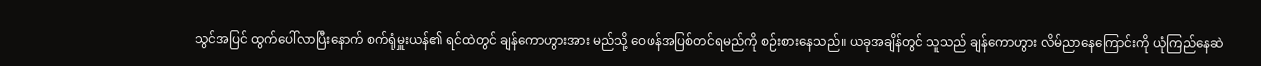သွင်အပြင် ထွက်ပေါ်လာပြီးနောက် စက်ရုံမှူးယန်၏ ရင်ထဲတွင် ချန်ကောဟွားအား မည်သို့ ဝေဖန်အပြစ်တင်ရမည်ကို စဉ်းစားနေသည်။ ယခုအချိန်တွင် သူသည် ချန်ကောဟွား လိမ်ညာနေကြောင်းကို ယုံကြည်နေဆဲ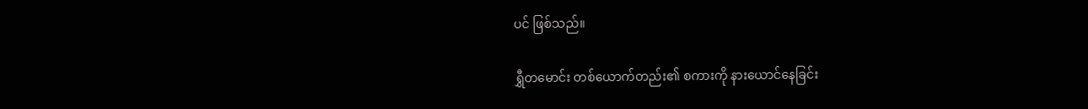ပင် ဖြစ်သည်။

ရွှီတမောင်း တစ်ယောက်တည်း၏ စကားကို နားယောင်နေခြင်း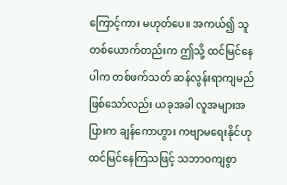ကြောင့်ကား မဟုတ်ပေ။ အကယ်၍ သူ တစ်ယောက်တည်းက ဤသို့ ထင်မြင်နေပါက တစ်ဖက်သတ် ဆန်လွန်းရာကျမည် ဖြစ်သော်လည်း ယခုအခါ လူအများအပြားက ချန်ကောဟွား ကဗျာမရေးနိုင်ဟု ထင်မြင်နေကြသဖြင့် သဘာဝကျစွာ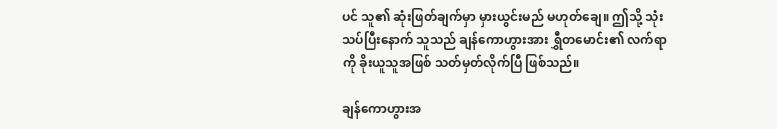ပင် သူ၏ ဆုံးဖြတ်ချက်မှာ မှားယွင်းမည် မဟုတ်ချေ။ ဤသို့ သုံးသပ်ပြီးနောက် သူသည် ချန်ကောဟွားအား ရွှီတမောင်း၏ လက်ရာကို ခိုးယူသူအဖြစ် သတ်မှတ်လိုက်ပြီ ဖြစ်သည်။

ချန်ကောဟွားအ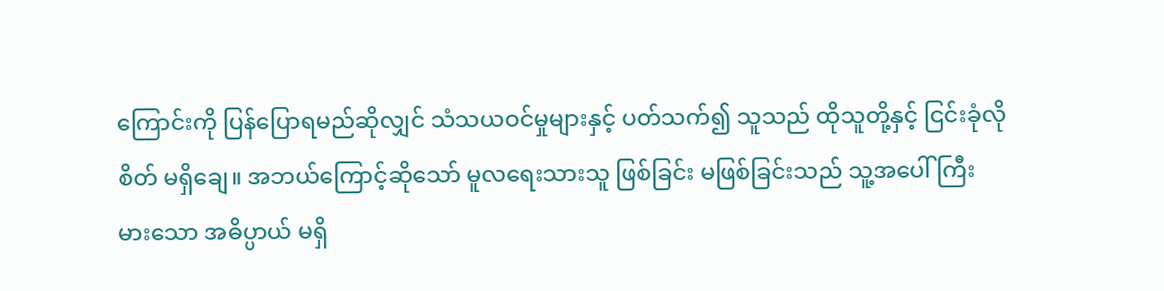ကြောင်းကို ပြန်ပြောရမည်ဆိုလျှင် သံသယဝင်မှုများနှင့် ပတ်သက်၍ သူသည် ထိုသူတို့နှင့် ငြင်းခုံလိုစိတ် မရှိချေ။ အဘယ်ကြောင့်ဆိုသော် မူလရေးသားသူ ဖြစ်ခြင်း မဖြစ်ခြင်းသည် သူ့အပေါ် ကြီးမားသော အဓိပ္ပာယ် မရှိ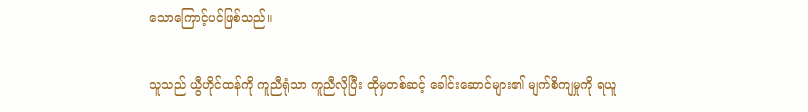သောကြောင့်ပင်ဖြစ်သည်။

သူသည် ယွီဟိုင်ထန်ကို ကူညီရုံသာ ကူညီလိုပြီး ထိုမှတစ်ဆင့် ခေါင်းဆောင်များ၏ မျက်စိကျမှုကို ရယူ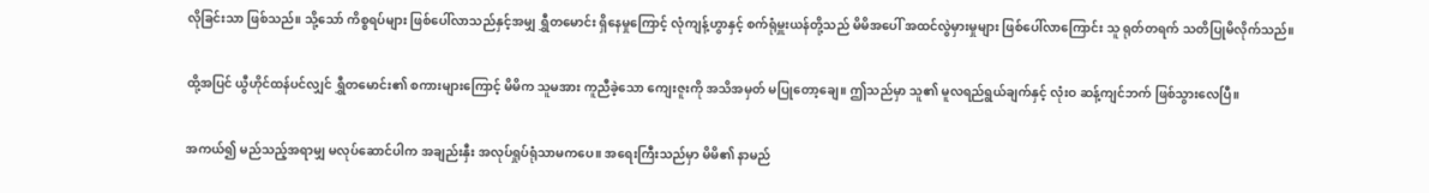လိုခြင်းသာ ဖြစ်သည်။ သို့သော် ကိစ္စရပ်များ ဖြစ်ပေါ်လာသည်နှင့်အမျှ ရွှီတမောင်း ရှိနေမှုကြောင့် လုံကျန့်ဟွာနှင့် စက်ရုံမှူးယန်တို့သည် မိမိအပေါ် အထင်လွဲမှားမှုများ ဖြစ်ပေါ်လာကြောင်း သူ ရုတ်တရက် သတိပြုမိလိုက်သည်။

ထို့အပြင် ယွီဟိုင်ထန်ပင်လျှင် ရွှီတမောင်း၏ စကားများကြောင့် မိမိက သူမအား ကူညီခဲ့သော ကျေးဇူးကို အသိအမှတ် မပြုတော့ချေ။ ဤသည်မှာ သူ၏ မူလရည်ရွယ်ချက်နှင့် လုံးဝ ဆန့်ကျင်ဘက် ဖြစ်သွားလေပြီ။

အကယ်၍ မည်သည့်အရာမျှ မလုပ်ဆောင်ပါက အချည်းနှီး အလုပ်ရှုပ်ရုံသာမကပေ။ အရေးကြီးသည်မှာ မိမိ၏ နာမည်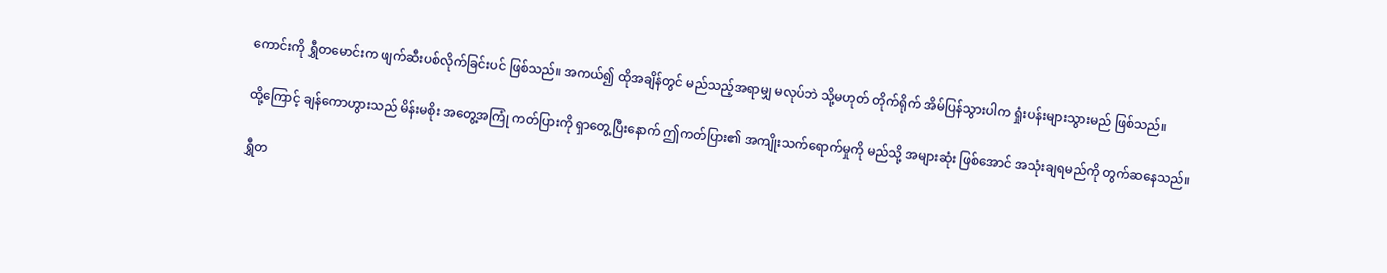ကောင်းကို ရွှီတမောင်းက ဖျက်ဆီးပစ်လိုက်ခြင်းပင် ဖြစ်သည်။ အကယ်၍ ထိုအချိန်တွင် မည်သည့်အရာမျှ မလုပ်ဘဲ သို့မဟုတ် တိုက်ရိုက် အိမ်ပြန်သွားပါက ရှုံးပန်းများသွားမည် ဖြစ်သည်။

ထို့ကြောင့် ချန်ကောဟွားသည် မိန်းမစိုး အတွေ့အကြုံ ကတ်ပြားကို ရှာတွေ့ပြီးနောက် ဤကတ်ပြား၏ အကျိုးသက်ရောက်မှုကို မည်သို့ အများဆုံး ဖြစ်အောင် အသုံးချရမည်ကို တွက်ဆနေသည်။

ရွှီတ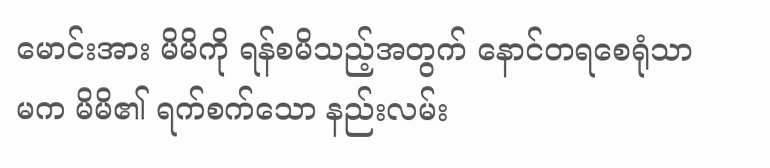မောင်းအား မိမိကို ရန်စမိသည့်အတွက် နောင်တရစေရုံသာမက မိမိ၏ ရက်စက်သော နည်းလမ်း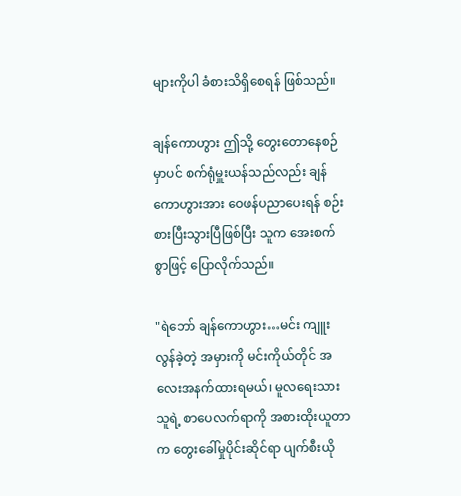များကိုပါ ခံစားသိရှိစေရန် ဖြစ်သည်။

ချန်ကောဟွား ဤသို့ တွေးတောနေစဉ်မှာပင် စက်ရုံမှူးယန်သည်လည်း ချန်ကောဟွားအား ဝေဖန်ပညာပေးရန် စဉ်းစားပြီးသွားပြီဖြစ်ပြီး သူက အေးစက်စွာဖြင့် ပြောလိုက်သည်။

"ရဲဘော် ချန်ကောဟွား…မင်း ကျူးလွန်ခဲ့တဲ့ အမှားကို မင်းကိုယ်တိုင် အလေးအနက်ထားရမယ်၊ မူလရေးသားသူရဲ့ စာပေလက်ရာကို အစားထိုးယူတာက တွေးခေါ်မှုပိုင်းဆိုင်ရာ ပျက်စီးယို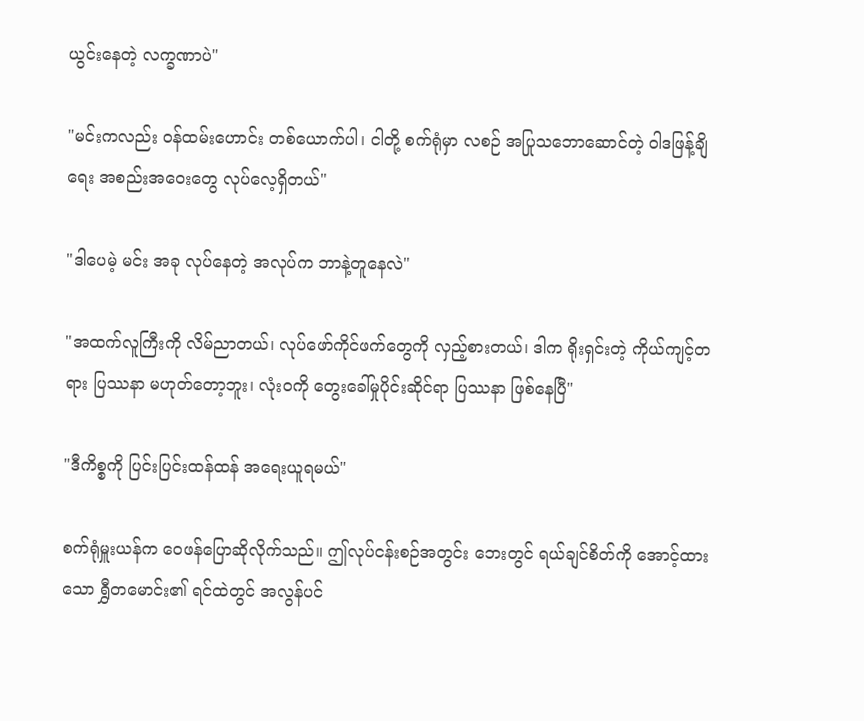ယွင်းနေတဲ့ လက္ခဏာပဲ"

"မင်းကလည်း ဝန်ထမ်းဟောင်း တစ်ယောက်ပါ၊ ငါတို့ စက်ရုံမှာ လစဉ် အပြုသဘောဆောင်တဲ့ ဝါဒဖြန့်ချိရေး အစည်းအဝေးတွေ လုပ်လေ့ရှိတယ်"

"ဒါပေမဲ့ မင်း အခု လုပ်နေတဲ့ အလုပ်က ဘာနဲ့တူနေလဲ"

"အထက်လူကြီးကို လိမ်ညာတယ်၊ လုပ်ဖော်ကိုင်ဖက်တွေကို လှည့်စားတယ်၊ ဒါက ရိုးရှင်းတဲ့ ကိုယ်ကျင့်တရား ပြဿနာ မဟုတ်တော့ဘူး၊ လုံးဝကို တွေးခေါ်မှုပိုင်းဆိုင်ရာ ပြဿနာ ဖြစ်နေပြီ"

"ဒီကိစ္စကို ပြင်းပြင်းထန်ထန် အရေးယူရမယ်"

စက်ရုံမှူးယန်က ဝေဖန်ပြောဆိုလိုက်သည်။ ဤလုပ်ငန်းစဉ်အတွင်း ဘေးတွင် ရယ်ချင်စိတ်ကို အောင့်ထားသော ရွှီတမောင်း၏ ရင်ထဲတွင် အလွန်ပင်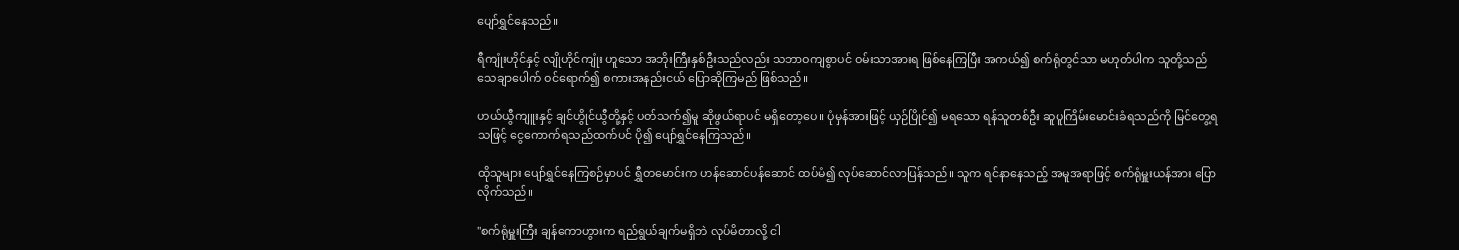ပျော်ရွှင်နေသည်။

ရီကျုံးဟိုင်နှင့် လျိုဟိုင်ကျုံး ဟူသော အဘိုးကြီးနှစ်ဦးသည်လည်း သဘာဝကျစွာပင် ဝမ်းသာအားရ ဖြစ်နေကြပြီး အကယ်၍ စက်ရုံတွင်သာ မဟုတ်ပါက သူတို့သည် သေချာပေါက် ဝင်ရောက်၍ စကားအနည်းငယ် ပြောဆိုကြမည် ဖြစ်သည်။

ဟယ်ယွီကျူးနှင့် ချင်ဟွိုင်ယွီတို့နှင့် ပတ်သက်၍မူ ဆိုဖွယ်ရာပင် မရှိတော့ပေ။ ပုံမှန်အားဖြင့် ယှဉ်ပြိုင်၍ မရသော ရန်သူတစ်ဦး ဆူပူကြိမ်းမောင်းခံရသည်ကို မြင်တွေ့ရသဖြင့် ငွေကောက်ရသည်ထက်ပင် ပို၍ ပျော်ရွှင်နေကြသည်။

ထိုသူများ ပျော်ရွှင်နေကြစဉ်မှာပင် ရွှီတမောင်းက ဟန်ဆောင်ပန်ဆောင် ထပ်မံ၍ လုပ်ဆောင်လာပြန်သည်။ သူက ရင်နာနေသည့် အမူအရာဖြင့် စက်ရုံမှူးယန်အား ပြောလိုက်သည်။

"စက်ရုံမှူးကြီး ချန်ကောဟွားက ရည်ရွယ်ချက်မရှိဘဲ လုပ်မိတာလို့ ငါ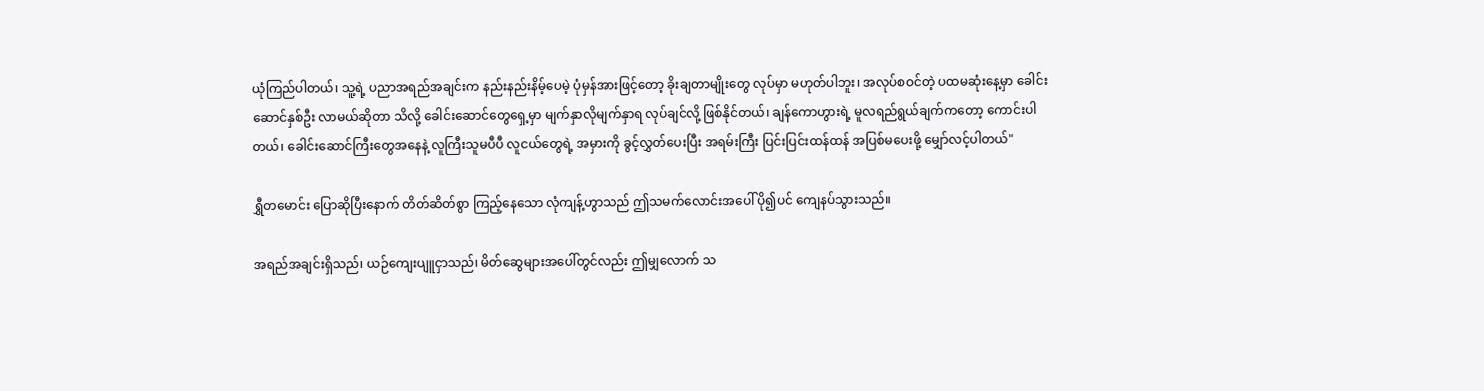ယုံကြည်ပါတယ်၊ သူ့ရဲ့ ပညာအရည်အချင်းက နည်းနည်းနိမ့်ပေမဲ့ ပုံမှန်အားဖြင့်တော့ ခိုးချတာမျိုးတွေ လုပ်မှာ မဟုတ်ပါဘူး၊ အလုပ်စဝင်တဲ့ ပထမဆုံးနေ့မှာ ခေါင်းဆောင်နှစ်ဦး လာမယ်ဆိုတာ သိလို့ ခေါင်းဆောင်တွေရှေ့မှာ မျက်နှာလိုမျက်နှာရ လုပ်ချင်လို့ ဖြစ်နိုင်တယ်၊ ချန်ကောဟွားရဲ့ မူလရည်ရွယ်ချက်ကတော့ ကောင်းပါတယ်၊ ခေါင်းဆောင်ကြီးတွေအနေနဲ့ လူကြီးသူမပီပီ လူငယ်တွေရဲ့ အမှားကို ခွင့်လွှတ်ပေးပြီး အရမ်းကြီး ပြင်းပြင်းထန်ထန် အပြစ်မပေးဖို့ မျှော်လင့်ပါတယ်"

ရွှီတမောင်း ပြောဆိုပြီးနောက် တိတ်ဆိတ်စွာ ကြည့်နေသော လုံကျန့်ဟွာသည် ဤသမက်လောင်းအပေါ် ပို၍ပင် ကျေနပ်သွားသည်။

အရည်အချင်းရှိသည်၊ ယဉ်ကျေးပျူငှာသည်၊ မိတ်ဆွေများအပေါ်တွင်လည်း ဤမျှလောက် သ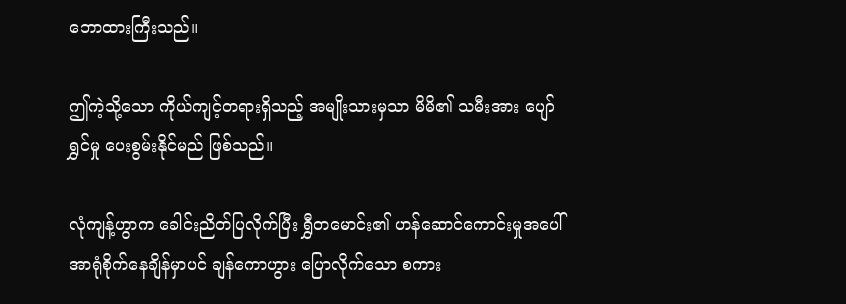ဘောထားကြီးသည်။

ဤကဲ့သို့သော ကိုယ်ကျင့်တရားရှိသည့် အမျိုးသားမှသာ မိမိ၏ သမီးအား ပျော်ရွှင်မှု ပေးစွမ်းနိုင်မည် ဖြစ်သည်။

လုံကျန့်ဟွာက ခေါင်းညိတ်ပြလိုက်ပြီး ရွှီတမောင်း၏ ဟန်ဆောင်ကောင်းမှုအပေါ် အာရုံစိုက်နေချိန်မှာပင် ချန်ကောဟွား ပြောလိုက်သော စကား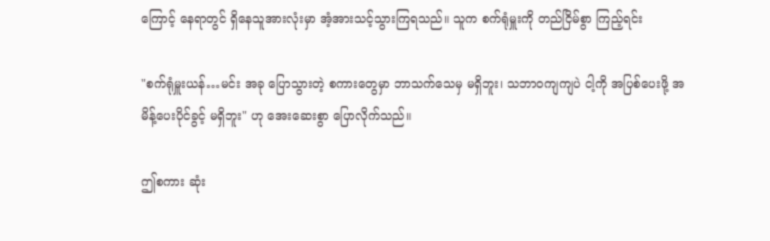ကြောင့် နေရာတွင် ရှိနေသူအားလုံးမှာ အံ့အားသင့်သွားကြရသည်။ သူက စက်ရုံမှူးကို တည်ငြိမ်စွာ ကြည့်ရင်း

"စက်ရုံမှူးယန်…မင်း အခု ပြောသွားတဲ့ စကားတွေမှာ ဘာသက်သေမှ မရှိဘူး၊ သဘာဝကျကျပဲ ငါ့ကို အပြစ်ပေးဖို့ အမိန့်ပေးပိုင်ခွင့် မရှိဘူး" ဟု အေးဆေးစွာ ပြောလိုက်သည်။

ဤစကား ဆုံး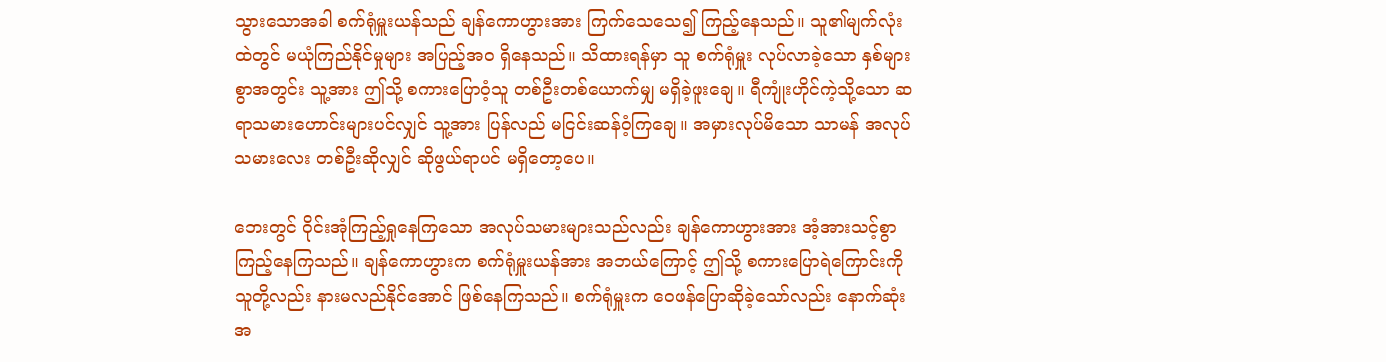သွားသောအခါ စက်ရုံမှူးယန်သည် ချန်ကောဟွားအား ကြက်သေသေ၍ ကြည့်နေသည်။ သူ၏မျက်လုံးထဲတွင် မယုံကြည်နိုင်မှုများ အပြည့်အဝ ရှိနေသည်။ သိထားရန်မှာ သူ စက်ရုံမှူး လုပ်လာခဲ့သော နှစ်များစွာအတွင်း သူ့အား ဤသို့ စကားပြောဝံ့သူ တစ်ဦးတစ်ယောက်မျှ မရှိခဲ့ဖူးချေ။ ရီကျုံးဟိုင်ကဲ့သို့သော ဆရာသမားဟောင်းများပင်လျှင် သူ့အား ပြန်လည် မငြင်းဆန်ဝံ့ကြချေ။ အမှားလုပ်မိသော သာမန် အလုပ်သမားလေး တစ်ဦးဆိုလျှင် ဆိုဖွယ်ရာပင် မရှိတော့ပေ။

ဘေးတွင် ဝိုင်းအုံကြည့်ရှုနေကြသော အလုပ်သမားများသည်လည်း ချန်ကောဟွားအား အံ့အားသင့်စွာ ကြည့်နေကြသည်။ ချန်ကောဟွားက စက်ရုံမှူးယန်အား အဘယ်ကြောင့် ဤသို့ စကားပြောရဲကြောင်းကို သူတို့လည်း နားမလည်နိုင်အောင် ဖြစ်နေကြသည်။ စက်ရုံမှူးက ဝေဖန်ပြောဆိုခဲ့သော်လည်း နောက်ဆုံး အ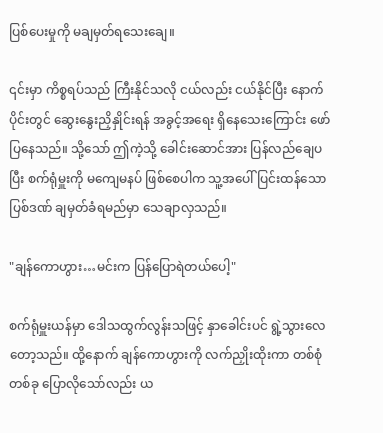ပြစ်ပေးမှုကို မချမှတ်ရသေးချေ။

၎င်းမှာ ကိစ္စရပ်သည် ကြီးနိုင်သလို ငယ်လည်း ငယ်နိုင်ပြီး နောက်ပိုင်းတွင် ဆွေးနွေးညှိနှိုင်းရန် အခွင့်အရေး ရှိနေသေးကြောင်း ဖော်ပြနေသည်။ သို့သော် ဤကဲ့သို့ ခေါင်းဆောင်အား ပြန်လည်ချေပပြီး စက်ရုံမှူးကို မကျေမနပ် ဖြစ်စေပါက သူ့အပေါ် ပြင်းထန်သော ပြစ်ဒဏ် ချမှတ်ခံရမည်မှာ သေချာလှသည်။

"ချန်ကောဟွား…မင်းက ပြန်ပြောရဲတယ်ပေါ့"

စက်ရုံမှူးယန်မှာ ဒေါသထွက်လွန်းသဖြင့် နှာခေါင်းပင် ရွဲ့သွားလေတော့သည်။ ထို့နောက် ချန်ကောဟွားကို လက်ညှိုးထိုးကာ တစ်စုံတစ်ခု ပြောလိုသော်လည်း ယ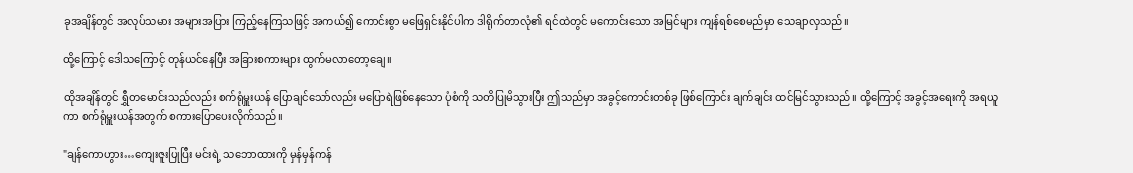ခုအချိန်တွင် အလုပ်သမား အများအပြား ကြည့်နေကြသဖြင့် အကယ်၍ ကောင်းစွာ မဖြေရှင်းနိုင်ပါက ဒါရိုက်တာလုံ၏ ရင်ထဲတွင် မကောင်းသော အမြင်များ ကျန်ရစ်စေမည်မှာ သေချာလှသည်။

ထို့ကြောင့် ဒေါသကြောင့် တုန်ယင်နေပြီး အခြားစကားများ ထွက်မလာတော့ချေ။

ထိုအချိန်တွင် ရွှီတမောင်းသည်လည်း စက်ရုံမှူးယန် ပြောချင်သော်လည်း မပြောရဲဖြစ်နေသော ပုံစံကို သတိပြုမိသွားပြီး ဤသည်မှာ အခွင့်ကောင်းတစ်ခု ဖြစ်ကြောင်း ချက်ချင်း ထင်မြင်သွားသည်။ ထို့ကြောင့် အခွင့်အရေးကို အရယူကာ စက်ရုံမှူးယန်အတွက် စကားပြောပေးလိုက်သည်။

"ချန်ကောဟွား…ကျေးဇူးပြုပြီး မင်းရဲ့ သဘောထားကို မှန်မှန်ကန်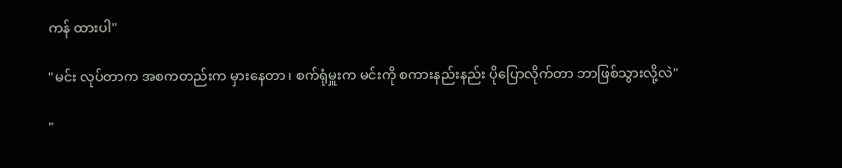ကန် ထားပါ"

"မင်း လုပ်တာက အစကတည်းက မှားနေတာ၊ စက်ရုံမှူးက မင်းကို စကားနည်းနည်း ပိုပြောလိုက်တာ ဘာဖြစ်သွားလို့လဲ"

"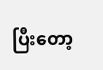ပြီးတော့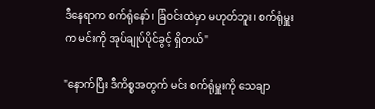ဒီနေရာက စက်ရုံနော်၊ ခြံဝင်းထဲမှာ မဟုတ်ဘူး၊ စက်ရုံမှူးက မင်းကို အုပ်ချုပ်ပိုင်ခွင့် ရှိတယ်"

"နောက်ပြီး ဒီကိစ္စအတွက် မင်း စက်ရုံမှူးကို သေချာ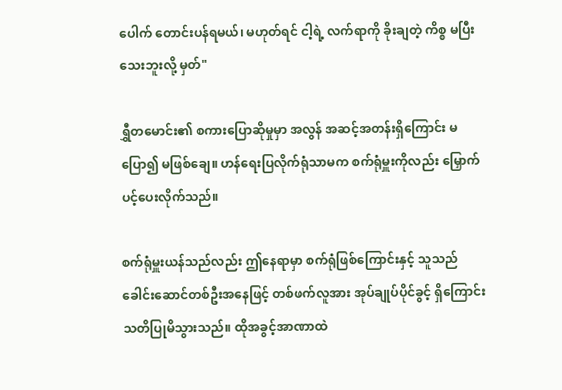ပေါက် တောင်းပန်ရမယ်၊ မဟုတ်ရင် ငါ့ရဲ့ လက်ရာကို ခိုးချတဲ့ ကိစ္စ မပြီးသေးဘူးလို့ မှတ်"

ရွှီတမောင်း၏ စကားပြောဆိုမှုမှာ အလွန် အဆင့်အတန်းရှိကြောင်း မပြော၍ မဖြစ်ချေ။ ဟန်ရေးပြလိုက်ရုံသာမက စက်ရုံမှူးကိုလည်း မြှောက်ပင့်ပေးလိုက်သည်။

စက်ရုံမှူးယန်သည်လည်း ဤနေရာမှာ စက်ရုံဖြစ်ကြောင်းနှင့် သူသည် ခေါင်းဆောင်တစ်ဦးအနေဖြင့် တစ်ဖက်လူအား အုပ်ချုပ်ပိုင်ခွင့် ရှိကြောင်း သတိပြုမိသွားသည်။ ထိုအခွင့်အာဏာထဲ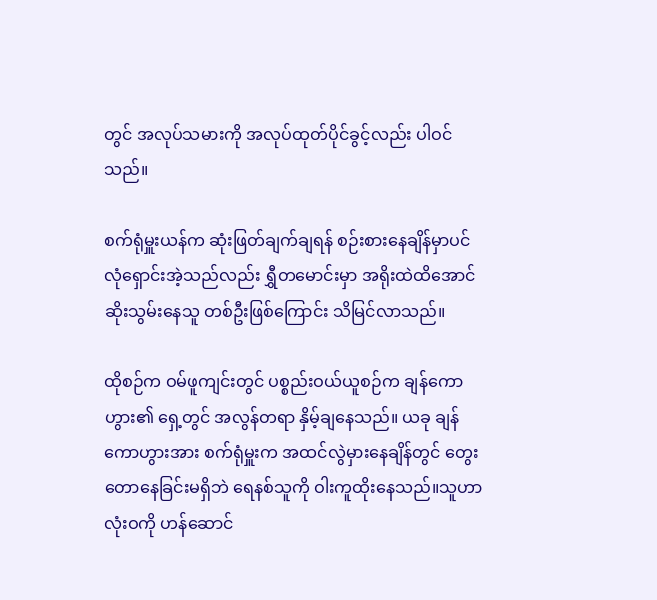တွင် အလုပ်သမားကို အလုပ်ထုတ်ပိုင်ခွင့်လည်း ပါဝင်သည်။

စက်ရုံမှူးယန်က ဆုံးဖြတ်ချက်ချရန် စဉ်းစားနေချိန်မှာပင် လုံရှောင်းအဲ့သည်လည်း ရွှီတမောင်းမှာ အရိုးထဲထိအောင် ဆိုးသွမ်းနေသူ တစ်ဦးဖြစ်ကြောင်း သိမြင်လာသည်။

ထိုစဉ်က ဝမ်ဖူကျင်းတွင် ပစ္စည်းဝယ်ယူစဉ်က ချန်ကောဟွား၏ ရှေ့တွင် အလွန်တရာ နှိမ့်ချနေသည်။ ယခု ချန်ကောဟွားအား စက်ရုံမှူးက အထင်လွဲမှားနေချိန်တွင် တွေးတောနေခြင်းမရှိဘဲ ရေနစ်သူကို ဝါးကူထိုး‌နေသည်။သူဟာ လုံးဝကို ဟန်ဆောင်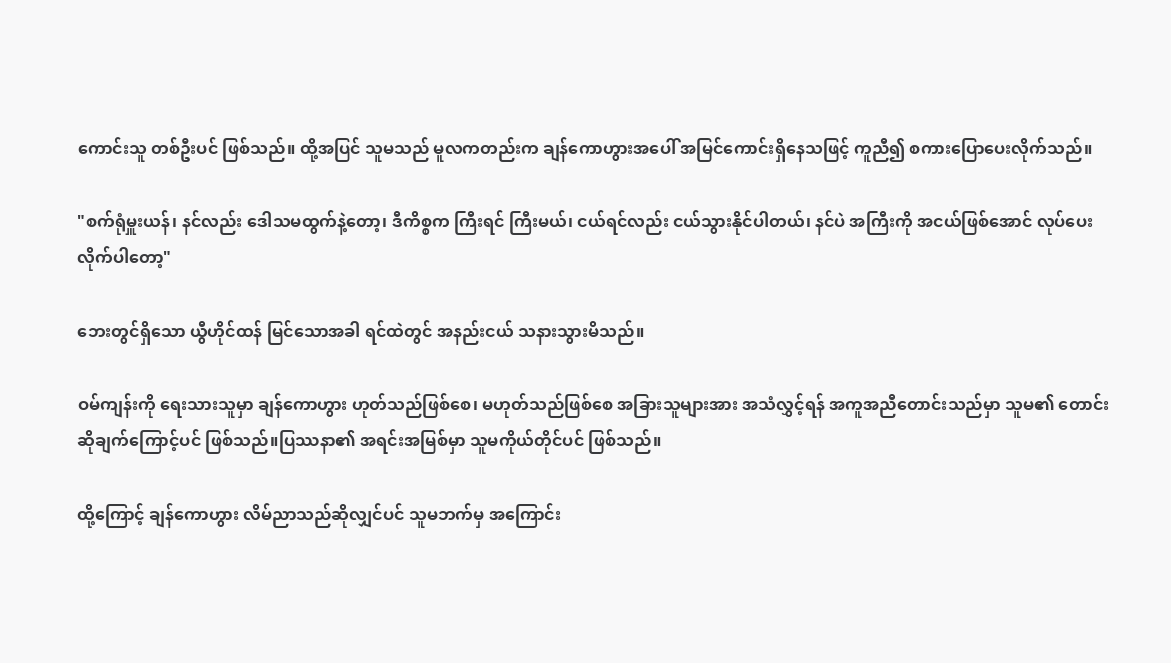ကောင်းသူ တစ်ဦးပင် ဖြစ်သည်။ ထို့အပြင် သူမသည် မူလကတည်းက ချန်ကောဟွားအပေါ် အမြင်ကောင်းရှိနေသဖြင့် ကူညီ၍ စကားပြောပေးလိုက်သည်။

"စက်ရုံမှူးယန်၊ နင်လည်း ဒေါသမထွက်နဲ့တော့၊ ဒီကိစ္စက ကြီးရင် ကြီးမယ်၊ ငယ်ရင်လည်း ငယ်သွားနိုင်ပါတယ်၊ နင်ပဲ အကြီးကို အငယ်ဖြစ်အောင် လုပ်ပေးလိုက်ပါတော့"

ဘေးတွင်ရှိသော ယွီဟိုင်ထန် မြင်သောအခါ ရင်ထဲတွင် အနည်းငယ် သနားသွားမိသည်။

ဝမ်ကျန်းကို ရေးသားသူမှာ ချန်ကောဟွား ဟုတ်သည်ဖြစ်စေ၊ မဟုတ်သည်ဖြစ်စေ အခြားသူများအား အသံလွှင့်ရန် အကူအညီတောင်းသည်မှာ သူမ၏ တောင်းဆိုချက်ကြောင့်ပင် ဖြစ်သည်။ပြဿနာ၏ အရင်းအမြစ်မှာ သူမကိုယ်တိုင်ပင် ဖြစ်သည်။

ထို့ကြောင့် ချန်ကောဟွား လိမ်ညာသည်ဆိုလျှင်ပင် သူမဘက်မှ အကြောင်း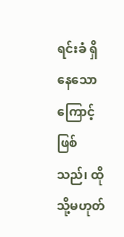ရင်းခံ ရှိနေသောကြောင့် ဖြစ်သည်၊ ထိုသို့မဟုတ်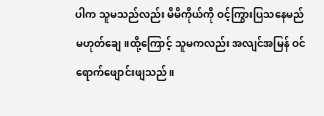ပါက သူမသည်လည်း မိမိကိုယ်ကို ဝင့်ကြွားပြသနေမည် မဟုတ်ချေ။ထို့ကြောင့် သူမကလည်း အလျင်အမြန် ဝင်ရောက်ဖျောင်းဖျသည်။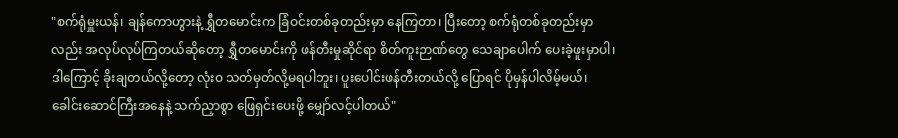"စက်ရုံမှူးယန်၊ ချန်ကောဟွားနဲ့ ရွှီတမောင်းက ခြံဝင်းတစ်ခုတည်းမှာ နေကြတာ၊ ပြီးတော့ စက်ရုံတစ်ခုတည်းမှာလည်း အလုပ်လုပ်ကြတယ်ဆိုတော့ ရွှီတမောင်းကို ဖန်တီးမှုဆိုင်ရာ စိတ်ကူးဉာဏ်တွေ သေချာပေါက် ပေးခဲ့ဖူးမှာပါ၊ ဒါကြောင့် ခိုးချတယ်လို့တော့ လုံးဝ သတ်မှတ်လို့မရပါဘူး၊ ပူးပေါင်းဖန်တီးတယ်လို့ ပြောရင် ပိုမှန်ပါလိမ့်မယ်၊ ခေါင်းဆောင်ကြီးအနေနဲ့ သက်ညှာစွာ ဖြေရှင်းပေးဖို့ မျှော်လင့်ပါတယ်"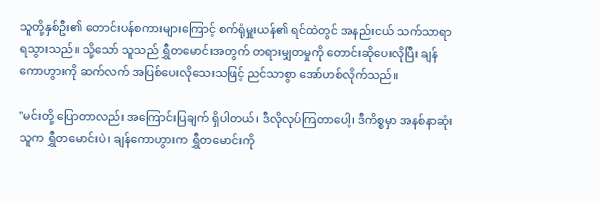သူတို့နှစ်ဦး၏ တောင်းပန်စကားများကြောင့် စက်ရုံမှူးယန်၏ ရင်ထဲတွင် အနည်းငယ် သက်သာရာ ရသွားသည်။ သို့သော် သူသည် ရွှီတမောင်းအတွက် တရားမျှတမှုကို တောင်းဆိုပေးလိုပြီး ချန်ကောဟွားကို ဆက်လက် အပြစ်ပေးလိုသေးသဖြင့် ညင်သာစွာ အော်ဟစ်လိုက်သည်။

"မင်းတို့ ပြောတာလည်း အကြောင်းပြချက် ရှိပါတယ်၊ ဒီလိုလုပ်ကြတာပေါ့၊ ဒီကိစ္စမှာ အနစ်နာဆုံးသူက ရွှီတမောင်းပဲ၊ ချန်ကောဟွားက ရွှီတမောင်းကို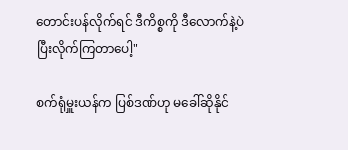တောင်းပန်လိုက်ရင် ဒီကိစ္စကို ဒီလောက်နဲ့ပဲ ပြီးလိုက်ကြတာပေါ့"

စက်ရုံမှူးယန်က ပြစ်ဒဏ်ဟု မခေါ်ဆိုနိုင်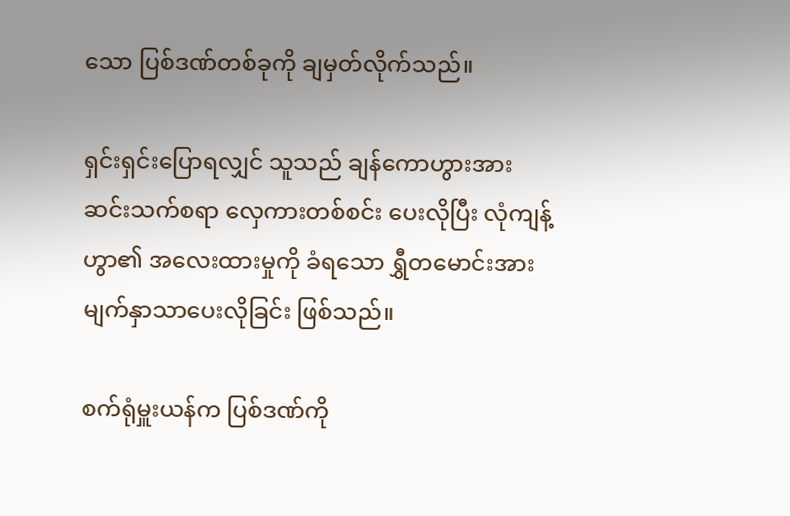သော ပြစ်ဒဏ်တစ်ခုကို ချမှတ်လိုက်သည်။

ရှင်းရှင်းပြောရလျှင် သူသည် ချန်ကောဟွားအား ဆင်းသက်စရာ လှေကားတစ်စင်း ပေးလိုပြီး လုံကျန့်ဟွာ၏ အလေးထားမှုကို ခံရသော ရွှီတမောင်းအား မျက်နှာသာပေးလိုခြင်း ဖြစ်သည်။

စက်ရုံမှူးယန်က ပြစ်ဒဏ်ကို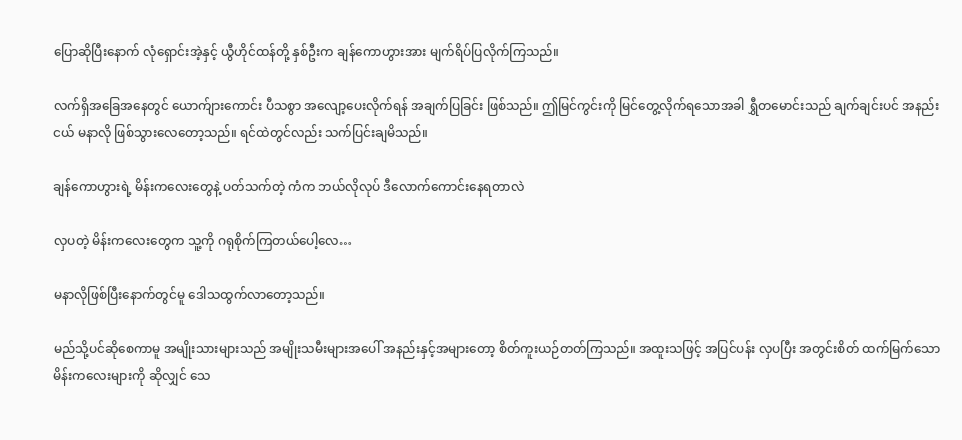ပြောဆိုပြီးနောက် လုံရှောင်းအဲ့နှင့် ယွီဟိုင်ထန်တို့ နှစ်ဦးက ချန်ကောဟွားအား မျက်ရိပ်ပြလိုက်ကြသည်။

လက်ရှိအခြေအနေတွင် ယောက်ျားကောင်း ပီသစွာ အလျော့ပေးလိုက်ရန် အချက်ပြခြင်း ဖြစ်သည်။ ဤမြင်ကွင်းကို မြင်တွေ့လိုက်ရသောအခါ ရွှီတမောင်းသည် ချက်ချင်းပင် အနည်းငယ် မနာလို ဖြစ်သွားလေတော့သည်။ ရင်ထဲတွင်လည်း သက်ပြင်းချမိသည်။

ချန်ကောဟွားရဲ့ မိန်းကလေးတွေနဲ့ ပတ်သက်တဲ့ ကံက ဘယ်လိုလုပ် ဒီလောက်ကောင်းနေရတာလဲ

လှပတဲ့ မိန်းကလေးတွေက သူ့ကို ဂရုစိုက်ကြတယ်ပေါ့လေ…

မနာလိုဖြစ်ပြီးနောက်တွင်မူ ဒေါသထွက်လာတော့သည်။

မည်သို့ပင်ဆိုစေကာမူ အမျိုးသားများသည် အမျိုးသမီးများအပေါ် အနည်းနှင့်အများတော့ စိတ်ကူးယဉ်တတ်ကြသည်။ အထူးသဖြင့် အပြင်ပန်း လှပပြီး အတွင်းစိတ် ထက်မြက်သော မိန်းကလေးများကို ဆိုလျှင် သေ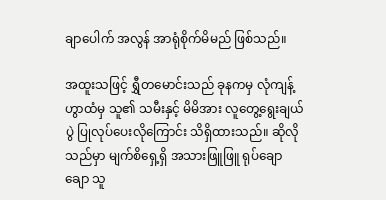ချာပေါက် အလွန် အာရုံစိုက်မိမည် ဖြစ်သည်။

အထူးသဖြင့် ရွှီတမောင်းသည် ခုနကမှ လုံကျန့်ဟွာထံမှ သူ၏ သမီးနှင့် မိမိအား လူတွေ့ရွေးချယ်ပွဲ ပြုလုပ်ပေးလိုကြောင်း သိရှိထားသည်။ ဆိုလိုသည်မှာ မျက်စိရှေ့ရှိ အသားဖြူဖြူ ရုပ်ချောချော သူ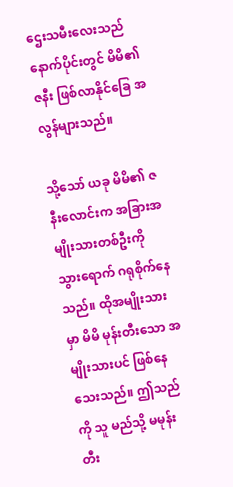ဌေးသမီးလေးသည် နောက်ပိုင်းတွင် မိမိ၏ ဇနီး ဖြစ်လာနိုင်ခြေ အလွန်များသည်။

သို့သော် ယခု မိမိ၏ ဇနီးလောင်းက အခြားအမျိုးသားတစ်ဦးကို သွားရောက် ဂရုစိုက်နေသည်။ ထိုအမျိုးသားမှာ မိမိ မုန်းတီးသော အမျိုးသားပင် ဖြစ်နေသေးသည်။ ဤသည်ကို သူ မည်သို့ မမုန်းတီး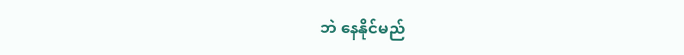ဘဲ နေနိုင်မည်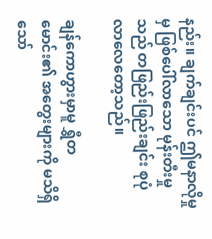နည်း။ ချက်ချင်းပင် ဤမနာလိုမှုမှ ဖြစ်ပေါ်လာသော မုန်းတီးမှုသည် တဖြည်းဖြည်းချင်း စုပုံလာလေတော့သည်။

ချန်ကောဟွားမှာမူ ရွှီတမောင်း၏ အတွေးများကို မသိရှိသော်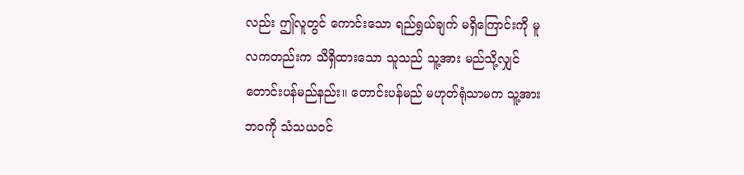လည်း ဤလူတွင် ကောင်းသော ရည်ရွယ်ချက် မရှိကြောင်းကို မူလကတည်းက သိရှိထားသော သူသည် သူ့အား မည်သို့လျှင် တောင်းပန်မည်နည်း။ တောင်းပန်မည် မဟုတ်ရုံသာမက သူ့အား ဘဝကို သံသယဝင်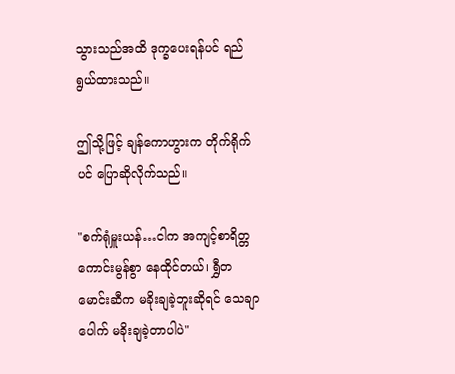သွားသည်အထိ ဒုက္ခပေးရန်ပင် ရည်ရွယ်ထားသည်။

ဤသို့ဖြင့် ချန်ကောဟွားက တိုက်ရိုက်ပင် ပြောဆိုလိုက်သည်။

"စက်ရုံမှူးယန်…ငါက အကျင့်စာရိတ္တ ကောင်းမွန်စွာ နေထိုင်တယ်၊ ရွှီတမောင်းဆီက မခိုးချခဲ့ဘူးဆိုရင် သေချာပေါက် မခိုးချခဲ့တာပါပဲ"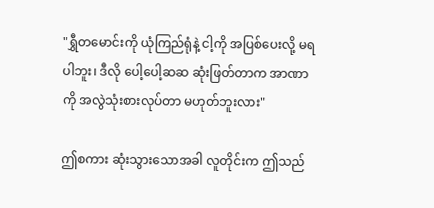"ရွှီတမောင်းကို ယုံကြည်ရုံနဲ့ ငါ့ကို အပြစ်ပေးလို့ မရပါဘူး၊ ဒီလို ပေါ့ပေါ့ဆဆ ဆုံးဖြတ်တာက အာဏာကို အလွဲသုံးစားလုပ်တာ မဟုတ်ဘူးလား"

ဤစကား ဆုံးသွားသောအခါ လူတိုင်းက ဤသည်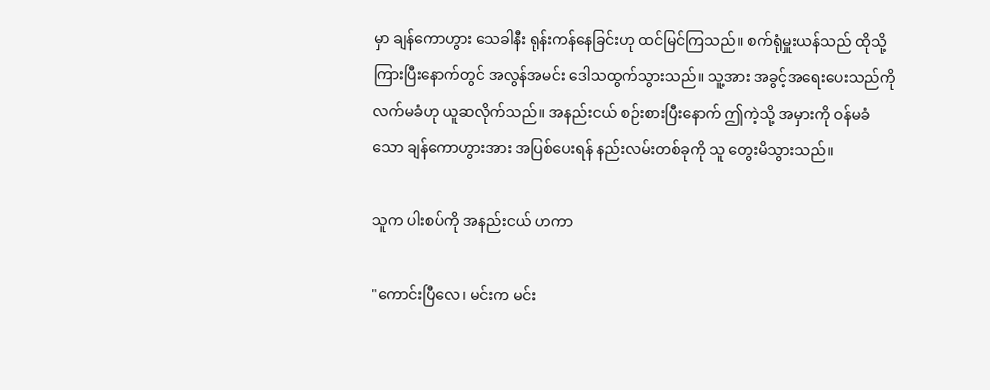မှာ ချန်ကောဟွား သေခါနီး ရုန်းကန်နေခြင်းဟု ထင်မြင်ကြသည်။ စက်ရုံမှူးယန်သည် ထိုသို့ ကြားပြီးနောက်တွင် အလွန်အမင်း ဒေါသထွက်သွားသည်။ သူ့အား အခွင့်အရေးပေးသည်ကို လက်မခံဟု ယူဆလိုက်သည်။ အနည်းငယ် စဉ်းစားပြီးနောက် ဤကဲ့သို့ အမှားကို ဝန်မခံသော ချန်ကောဟွားအား အပြစ်ပေးရန် နည်းလမ်းတစ်ခုကို သူ တွေးမိသွားသည်။

သူက ပါးစပ်ကို အနည်းငယ် ဟကာ

"ကောင်းပြီလေ၊ မင်းက မင်း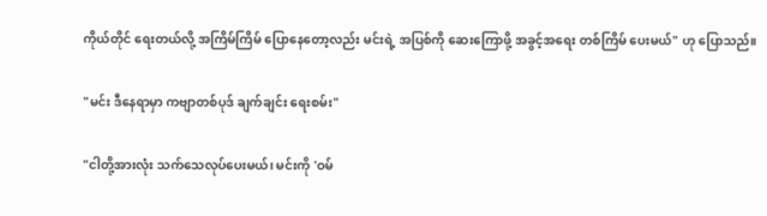ကိုယ်တိုင် ရေးတယ်လို့ အကြိမ်ကြိမ် ပြောနေတော့လည်း မင်းရဲ့ အပြစ်ကို ဆေးကြောဖို့ အခွင့်အရေး တစ်ကြိမ် ပေးမယ်" ဟု ပြောသည်။

"မင်း ဒီနေရာမှာ ကဗျာတစ်ပုဒ် ချက်ချင်း ရေးစမ်း"

"ငါတို့အားလုံး သက်သေလုပ်ပေးမယ်၊ မင်းကို 'ဝမ်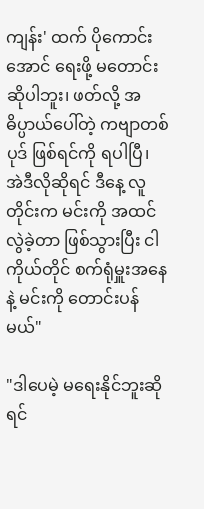ကျန်း' ထက် ပိုကောင်းအောင် ရေးဖို့ မတောင်းဆိုပါဘူး၊ ဖတ်လို့ အဓိပ္ပာယ်ပေါ်တဲ့ ကဗျာတစ်ပုဒ် ဖြစ်ရင်ကို ရပါပြီ၊ အဲဒီလိုဆိုရင် ဒီနေ့ လူတိုင်းက မင်းကို အထင်လွဲခဲ့တာ ဖြစ်သွားပြီး ငါကိုယ်တိုင် စက်ရုံမှူးအနေနဲ့ မင်းကို တောင်းပန်မယ်"

"ဒါပေမဲ့ မရေးနိုင်ဘူးဆိုရင်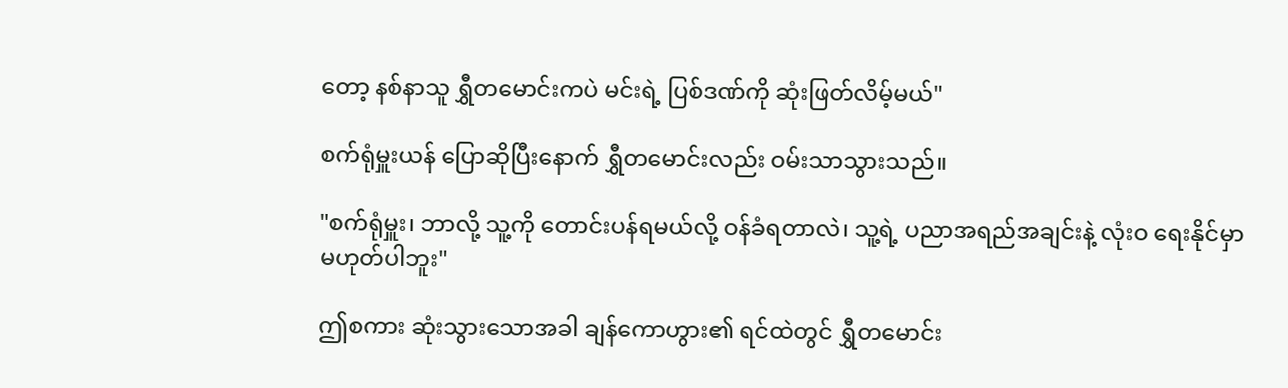တော့ နစ်နာသူ ရွှီတမောင်းကပဲ မင်းရဲ့ ပြစ်ဒဏ်ကို ဆုံးဖြတ်လိမ့်မယ်"

စက်ရုံမှူးယန် ပြောဆိုပြီးနောက် ရွှီတမောင်းလည်း ဝမ်းသာသွားသည်။

"စက်ရုံမှူး၊ ဘာလို့ သူ့ကို တောင်းပန်ရမယ်လို့ ဝန်ခံရတာလဲ၊ သူ့ရဲ့ ပညာအရည်အချင်းနဲ့ လုံးဝ ရေးနိုင်မှာ မဟုတ်ပါဘူး"

ဤစကား ဆုံးသွားသောအခါ ချန်ကောဟွား၏ ရင်ထဲတွင် ရွှီတမောင်း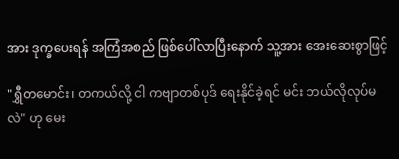အား ဒုက္ခပေးရန် အကြံအစည် ဖြစ်ပေါ်လာပြီးနောက် သူ့အား အေးဆေးစွာဖြင့်

"ရွှီတမောင်း၊ တကယ်လို့ ငါ ကဗျာတစ်ပုဒ် ရေးနိုင်ခဲ့ရင် မင်း ဘယ်လိုလုပ်မလဲ" ဟု မေး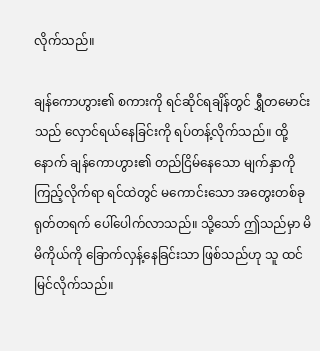လိုက်သည်။

ချန်ကောဟွား၏ စကားကို ရင်ဆိုင်ရချိန်တွင် ရွှီတမောင်းသည် လှောင်ရယ်နေခြင်းကို ရပ်တန့်လိုက်သည်။ ထို့နောက် ချန်ကောဟွား၏ တည်ငြိမ်နေသော မျက်နှာကို ကြည့်လိုက်ရာ ရင်ထဲတွင် မကောင်းသော အတွေးတစ်ခု ရုတ်တရက် ပေါ်ပေါက်လာသည်။ သို့သော် ဤသည်မှာ မိမိကိုယ်ကို ခြောက်လှန့်နေခြင်းသာ ဖြစ်သည်ဟု သူ ထင်မြင်လိုက်သည်။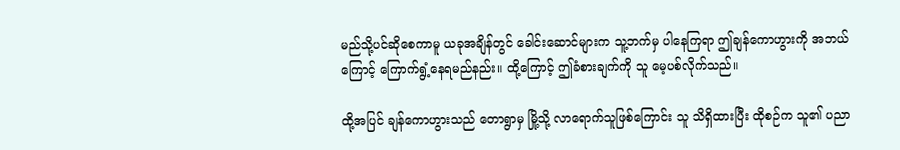မည်သို့ပင်ဆိုစေကာမူ ယခုအချိန်တွင် ခေါင်းဆောင်များက သူ့ဘက်မှ ပါနေကြရာ ဤချန်ကောဟွားကို အဘယ်ကြောင့် ကြောက်ရွံ့နေရမည်နည်း။ ထို့ကြောင့် ဤခံစားချက်ကို သူ မေ့ပစ်လိုက်သည်။

ထို့အပြင် ချန်ကောဟွားသည် တောရွာမှ မြို့သို့ လာရောက်သူဖြစ်ကြောင်း သူ သိရှိထားပြီး ထိုစဉ်က သူ၏ ပညာ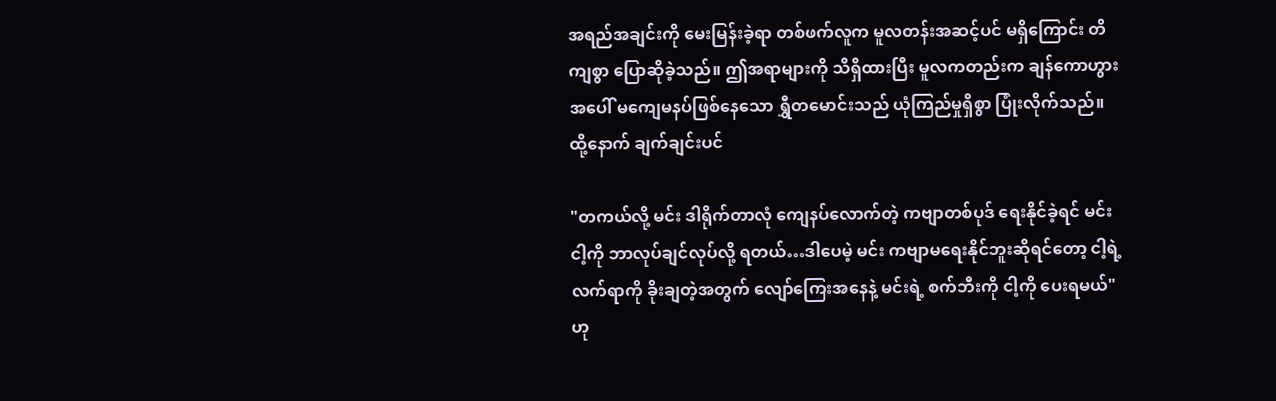အရည်အချင်းကို မေးမြန်းခဲ့ရာ တစ်ဖက်လူက မူလတန်းအဆင့်ပင် မရှိကြောင်း တိကျစွာ ပြောဆိုခဲ့သည်။ ဤအရာများကို သိရှိထားပြီး မူလကတည်းက ချန်ကောဟွားအပေါ် မကျေမနပ်ဖြစ်နေသော ရွှီတမောင်းသည် ယုံကြည်မှုရှိစွာ ပြုံးလိုက်သည်။ ထို့နောက် ချက်ချင်းပင်

"တကယ်လို့ မင်း ဒါရိုက်တာလုံ ကျေနပ်လောက်တဲ့ ကဗျာတစ်ပုဒ် ရေးနိုင်ခဲ့ရင် မင်း ငါ့ကို ဘာလုပ်ချင်လုပ်လို့ ရတယ်…ဒါပေမဲ့ မင်း ကဗျာမရေးနိုင်ဘူးဆိုရင်တော့ ငါ့ရဲ့ လက်ရာကို ခိုးချတဲ့အတွက် လျော်ကြေးအနေနဲ့ မင်းရဲ့ စက်ဘီးကို ငါ့ကို ပေးရမယ်" ဟု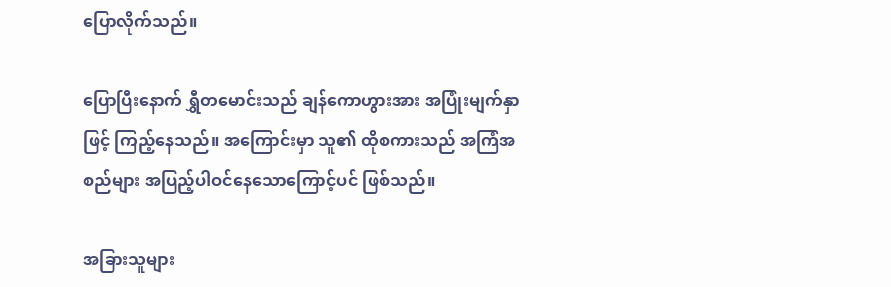ပြောလိုက်သည်။

ပြောပြီးနောက် ရွှီတမောင်းသည် ချန်ကောဟွားအား အပြုံးမျက်နှာဖြင့် ကြည့်နေသည်။ အကြောင်းမှာ သူ၏ ထိုစကားသည် အကြံအစည်များ အပြည့်ပါဝင်နေသောကြောင့်ပင် ဖြစ်သည်။

အခြားသူများ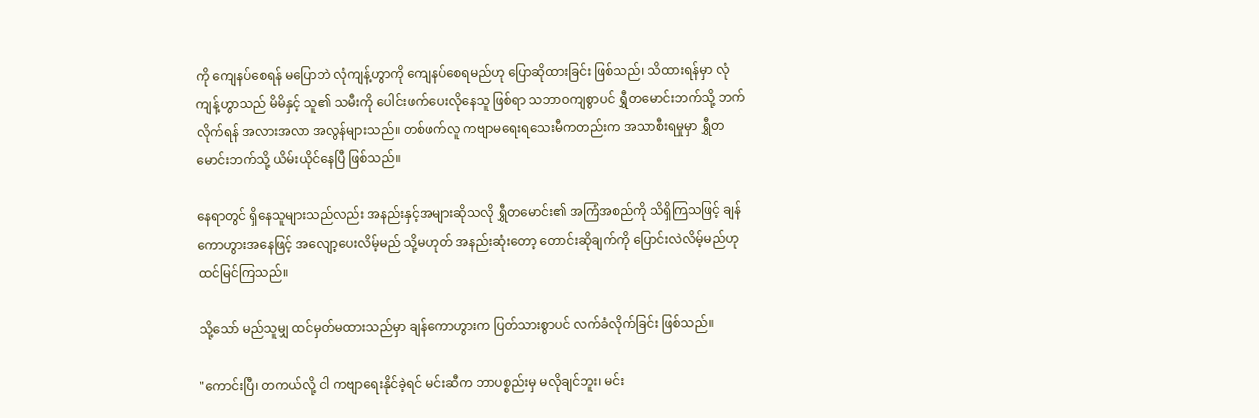ကို ကျေနပ်စေရန် မပြောဘဲ လုံကျန့်ဟွာကို ကျေနပ်စေရမည်ဟု ပြောဆိုထားခြင်း ဖြစ်သည်၊ သိထားရန်မှာ လုံကျန့်ဟွာသည် မိမိနှင့် သူ၏ သမီးကို ပေါင်းဖက်ပေးလိုနေသူ ဖြစ်ရာ သဘာဝကျစွာပင် ရွှီတမောင်းဘက်သို့ ဘက်လိုက်ရန် အလားအလာ အလွန်များသည်။ တစ်ဖက်လူ ကဗျာမရေးရသေးမီကတည်းက အသာစီးရမှုမှာ ရွှီတမောင်းဘက်သို့ ယိမ်းယိုင်နေပြီ ဖြစ်သည်။

နေရာတွင် ရှိနေသူများသည်လည်း အနည်းနှင့်အများဆိုသလို ရွှီတမောင်း၏ အကြံအစည်ကို သိရှိကြသဖြင့် ချန်ကောဟွားအနေဖြင့် အလျော့ပေးလိမ့်မည် သို့မဟုတ် အနည်းဆုံးတော့ တောင်းဆိုချက်ကို ပြောင်းလဲလိမ့်မည်ဟု ထင်မြင်ကြသည်။

သို့သော် မည်သူမျှ ထင်မှတ်မထားသည်မှာ ချန်ကောဟွားက ပြတ်သားစွာပင် လက်ခံလိုက်ခြင်း ဖြစ်သည်။

"ကောင်းပြီ၊ တကယ်လို့ ငါ ကဗျာရေးနိုင်ခဲ့ရင် မင်းဆီက ဘာပစ္စည်းမှ မလိုချင်ဘူး၊ မင်း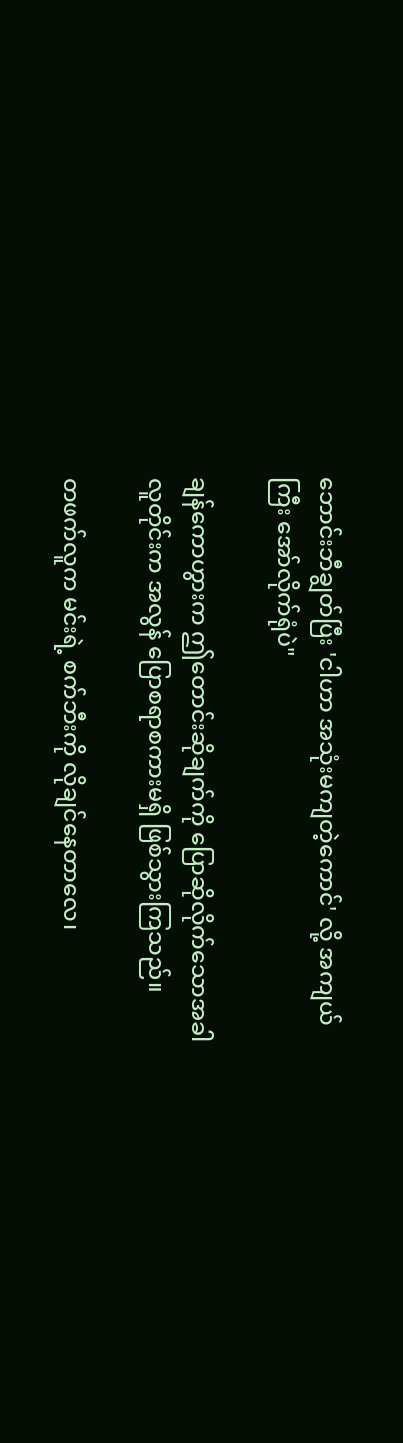ဘောင်းဘီချွတ်ပြီး 'ငါဟာ အသုံးမကျတဲ့ကောင်' လို့ အကျယ်ကြီး အော်လိုက်ရုံပဲ"

ချန်ကောဟွားက ဤတောင်းဆိုချက်ကို ပြောဆိုလိုက်သောအခါ လူတိုင်းက အလွန် ပြောစရာစကားမရှိ ဖြစ်သွားကြသည်။

တဖက်လူက မင်းရဲ့ စက်ဘီးကို လိုချင်နေတာလေ၊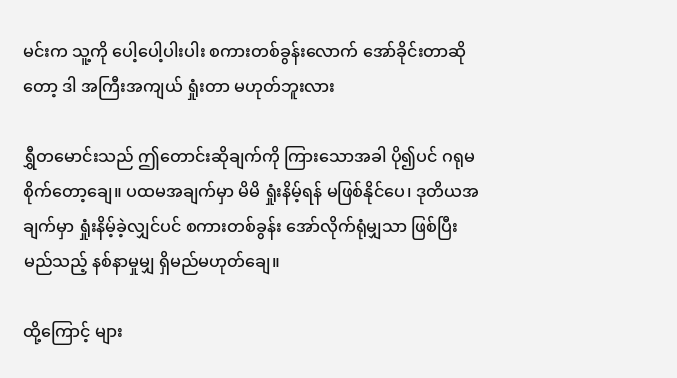မင်းက သူ့ကို ပေါ့ပေါ့ပါးပါး စကားတစ်ခွန်းလောက် အော်ခိုင်းတာဆိုတော့ ဒါ အကြီးအကျယ် ရှုံးတာ မဟုတ်ဘူးလား

ရွှီတမောင်းသည် ဤတောင်းဆိုချက်ကို ကြားသောအခါ ပို၍ပင် ဂရုမစိုက်တော့ချေ။ ပထမအချက်မှာ မိမိ ရှုံးနိမ့်ရန် မဖြစ်နိုင်ပေ၊ ဒုတိယအချက်မှာ ရှုံးနိမ့်ခဲ့လျှင်ပင် စကားတစ်ခွန်း အော်လိုက်ရုံမျှသာ ဖြစ်ပြီး မည်သည့် နစ်နာမှုမျှ ရှိမည်မဟုတ်ချေ။

ထို့ကြောင့် များ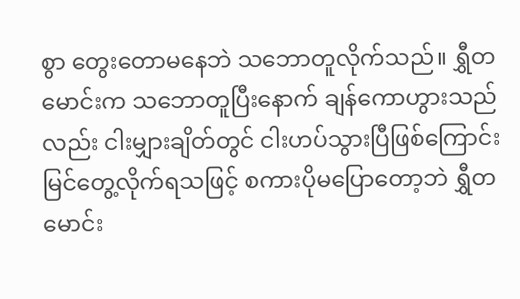စွာ တွေးတောမနေဘဲ သဘောတူလိုက်သည်။ ရွှီတမောင်းက သဘောတူပြီးနောက် ချန်ကောဟွားသည်လည်း ငါးမျှားချိတ်တွင် ငါးဟပ်သွားပြီဖြစ်ကြောင်း မြင်တွေ့လိုက်ရသဖြင့် စကားပိုမပြောတော့ဘဲ ရွှီတမောင်း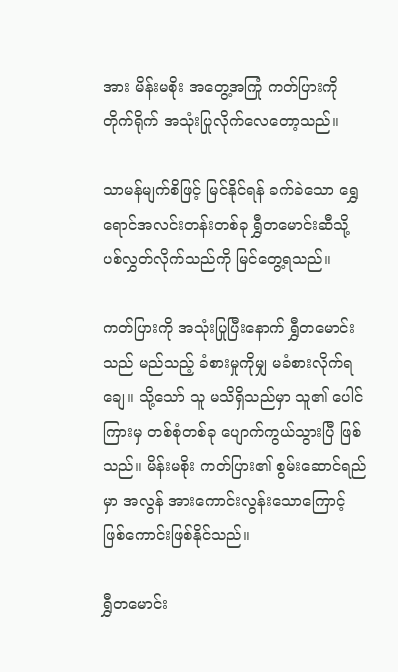အား မိန်းမစိုး အတွေ့အကြုံ ကတ်ပြားကို တိုက်ရိုက် အသုံးပြုလိုက်လေတော့သည်။

သာမန်မျက်စိဖြင့် မြင်နိုင်ရန် ခက်ခဲသော ရွှေရောင်အလင်းတန်းတစ်ခု ရွှီတမောင်းဆီသို့ ပစ်လွှတ်လိုက်သည်ကို မြင်တွေ့ရသည်။

ကတ်ပြားကို အသုံးပြုပြီးနောက် ရွှီတမောင်းသည် မည်သည့် ခံစားမှုကိုမျှ မခံစားလိုက်ရချေ။ သို့သော် သူ မသိရှိသည်မှာ သူ၏ ပေါင်ကြားမှ တစ်စုံတစ်ခု ပျောက်ကွယ်သွားပြီ ဖြစ်သည်။ မိန်းမစိုး ကတ်ပြား၏ စွမ်းဆောင်ရည်မှာ အလွန် အားကောင်းလွန်းသောကြောင့် ဖြစ်ကောင်းဖြစ်နိုင်သည်။

ရွှီတမောင်း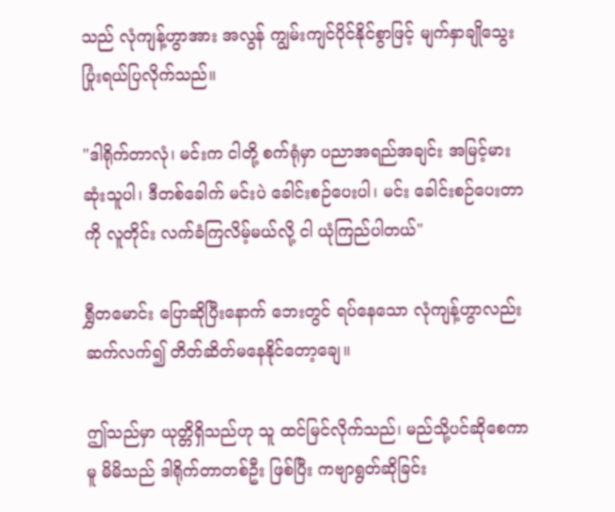သည် လုံကျန့်ဟွာအား အလွန် ကျွမ်းကျင်ပိုင်နိုင်စွာဖြင့် မျက်နှာချိုသွေး ပြုံးရယ်ပြလိုက်သည်။

"ဒါရိုက်တာလုံ၊ မင်းက ငါတို့ စက်ရုံမှာ ပညာအရည်အချင်း အမြင့်မားဆုံးသူပါ၊ ဒီတစ်ခေါက် မင်းပဲ ခေါင်းစဉ်ပေးပါ၊ မင်း ခေါင်းစဉ်ပေးတာကို လူတိုင်း လက်ခံကြလိမ့်မယ်လို့ ငါ ယုံကြည်ပါတယ်"

ရွှီတမောင်း ပြောဆိုပြီးနောက် ဘေးတွင် ရပ်နေသော လုံကျန့်ဟွာလည်း ဆက်လက်၍ တိတ်ဆိတ်မနေနိုင်တော့ချေ။

ဤသည်မှာ ယုတ္တိရှိသည်ဟု သူ ထင်မြင်လိုက်သည်၊ မည်သို့ပင်ဆိုစေကာမူ မိမိသည် ဒါရိုက်တာတစ်ဦး ဖြစ်ပြီး ကဗျာရွတ်ဆိုခြင်း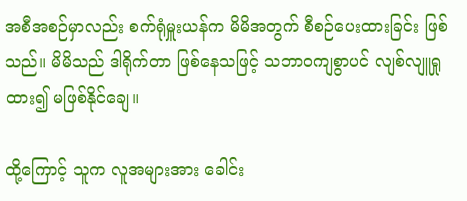အစီအစဉ်မှာလည်း စက်ရုံမှူးယန်က မိမိအတွက် စီစဉ်ပေးထားခြင်း ဖြစ်သည်။ မိမိသည် ဒါရိုက်တာ ဖြစ်နေသဖြင့် သဘာဝကျစွာပင် လျစ်လျူရှုထား၍ မဖြစ်နိုင်ချေ။

ထို့ကြောင့် သူက လူအများအား ခေါင်း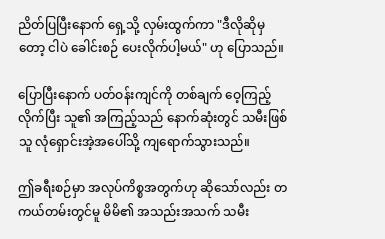ညိတ်ပြပြီးနောက် ရှေ့သို့ လှမ်းထွက်ကာ "ဒီလိုဆိုမှတော့ ငါပဲ ခေါင်းစဉ် ပေးလိုက်ပါ့မယ်" ဟု ပြောသည်။

ပြောပြီးနောက် ပတ်ဝန်းကျင်ကို တစ်ချက် ဝေ့ကြည့်လိုက်ပြီး သူ၏ အကြည့်သည် နောက်ဆုံးတွင် သမီးဖြစ်သူ လုံရှောင်းအဲ့အပေါ်သို့ ကျရောက်သွားသည်။

ဤခရီးစဉ်မှာ အလုပ်ကိစ္စအတွက်ဟု ဆိုသော်လည်း တကယ်တမ်းတွင်မူ မိမိ၏ အသည်းအသက် သမီး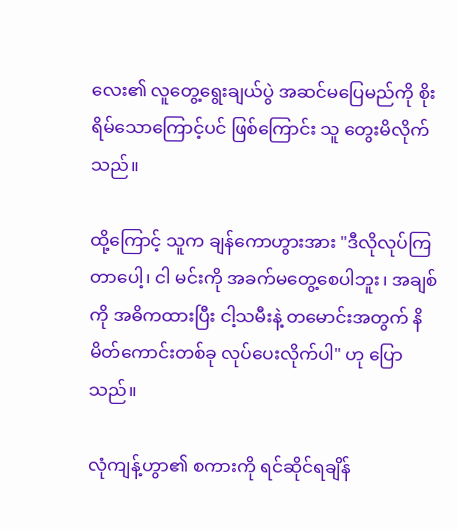လေး၏ လူတွေ့ရွေးချယ်ပွဲ အဆင်မပြေမည်ကို စိုးရိမ်သောကြောင့်ပင် ဖြစ်ကြောင်း သူ တွေးမိလိုက်သည်။

ထို့ကြောင့် သူက ချန်ကောဟွားအား "ဒီလိုလုပ်ကြတာပေါ့၊ ငါ မင်းကို အခက်မတွေ့စေပါဘူး၊ အချစ်ကို အဓိကထားပြီး ငါ့သမီးနဲ့ တမောင်းအတွက် နိမိတ်ကောင်းတစ်ခု လုပ်ပေးလိုက်ပါ" ဟု ပြောသည်။

လုံကျန့်ဟွာ၏ စကားကို ရင်ဆိုင်ရချိန်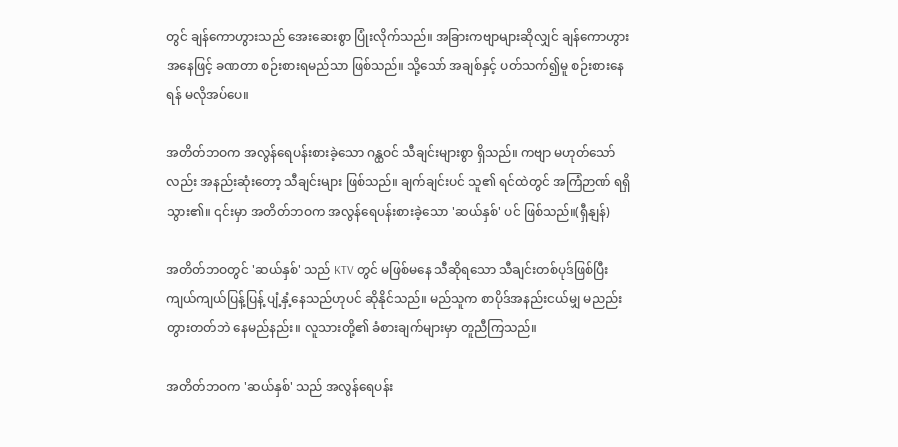တွင် ချန်ကောဟွားသည် အေးဆေးစွာ ပြုံးလိုက်သည်။ အခြားကဗျာများဆိုလျှင် ချန်ကောဟွားအနေဖြင့် ခဏတာ စဉ်းစားရမည်သာ ဖြစ်သည်။ သို့သော် အချစ်နှင့် ပတ်သက်၍မူ စဉ်းစားနေရန် မလိုအပ်ပေ။

အတိတ်ဘဝက အလွန်ရေပန်းစားခဲ့သော ဂန္ထဝင် သီချင်းများစွာ ရှိသည်။ ကဗျာ မဟုတ်သော်လည်း အနည်းဆုံးတော့ သီချင်းများ ဖြစ်သည်။ ချက်ချင်းပင် သူ၏ ရင်ထဲတွင် အကြံဉာဏ် ရရှိသွား၏။ ၎င်းမှာ အတိတ်ဘဝက အလွန်ရေပန်းစားခဲ့သော 'ဆယ်နှစ်' ပင် ဖြစ်သည်။(ရှီနျန်)

အတိတ်ဘဝတွင် 'ဆယ်နှစ်' သည် KTV တွင် မဖြစ်မနေ သီဆိုရသော သီချင်းတစ်ပုဒ်ဖြစ်ပြီး ကျယ်ကျယ်ပြန့်ပြန့် ပျံ့နှံ့နေသည်ဟုပင် ဆိုနိုင်သည်။ မည်သူက စာပိုဒ်အနည်းငယ်မျှ မညည်းတွားတတ်ဘဲ နေမည်နည်း။ လူသားတို့၏ ခံစားချက်များမှာ တူညီကြသည်။

အတိတ်ဘဝက 'ဆယ်နှစ်' သည် အလွန်ရေပန်း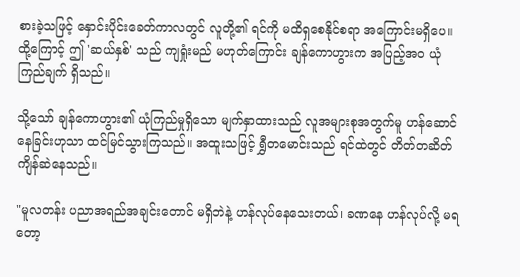စားခဲ့သဖြင့် နှောင်းပိုင်းခေတ်ကာလတွင် လူတို့၏ ရင်ကို မထိရှစေနိုင်စရာ အကြောင်းမရှိပေ။ ထို့ကြောင့် ဤ 'ဆယ်နှစ်' သည် ကျရှုံးမည် မဟုတ်ကြောင်း ချန်ကောဟွားက အပြည့်အဝ ယုံကြည်ချက် ရှိသည်။

သို့သော် ချန်ကောဟွား၏ ယုံကြည်မှုရှိသော မျက်နှာထားသည် လူအများစုအတွက်မူ ဟန်ဆောင်နေခြင်းဟုသာ ထင်မြင်သွားကြသည်။ အထူးသဖြင့် ရွှီတမောင်းသည် ရင်ထဲတွင် တိတ်တဆိတ် ကျိန်ဆဲနေသည်။

"မူလတန်း ပညာအရည်အချင်းတောင် မရှိဘဲနဲ့ ဟန်လုပ်နေသေးတယ်၊ ခဏနေ ဟန်လုပ်လို့ မရတော့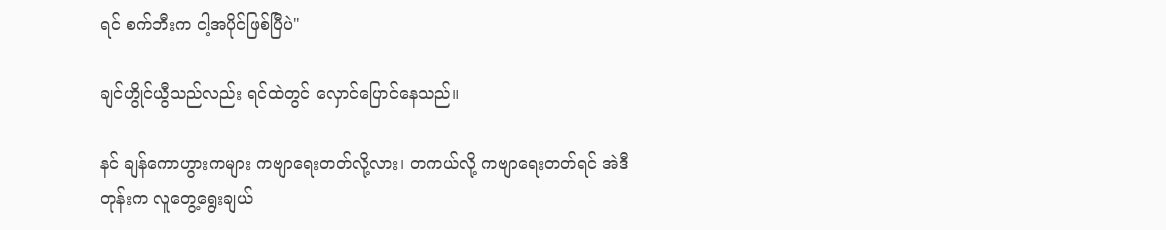ရင် စက်ဘီးက ငါ့အပိုင်ဖြစ်ပြီပဲ"

ချင်ဟွိုင်ယွီသည်လည်း ရင်ထဲတွင် လှောင်ပြောင်နေသည်။

နင် ချန်ကောဟွားကများ ကဗျာရေးတတ်လို့လား၊ တကယ်လို့ ကဗျာရေးတတ်ရင် အဲဒီတုန်းက လူတွေ့ရွေးချယ်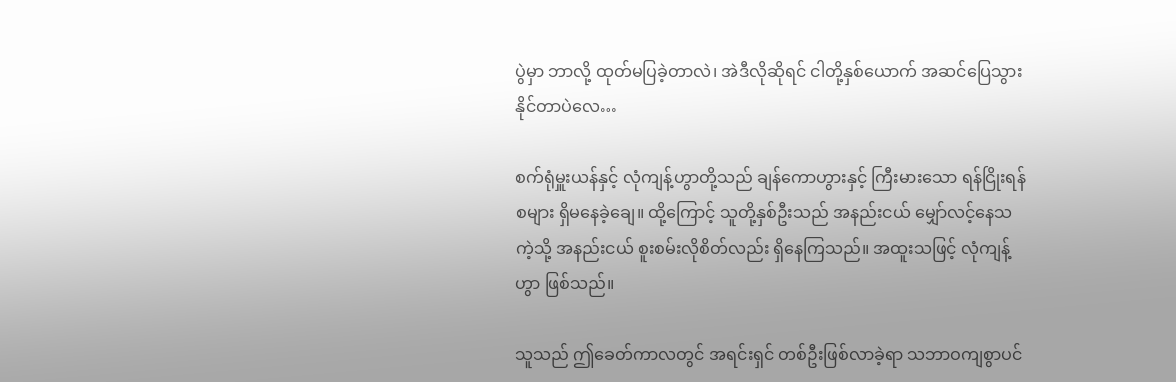ပွဲမှာ ဘာလို့ ထုတ်မပြခဲ့တာလဲ၊ အဲဒီလိုဆိုရင် ငါတို့နှစ်ယောက် အဆင်ပြေသွားနိုင်တာပဲလေ…

စက်ရုံမှူးယန်နှင့် လုံကျန့်ဟွာတို့သည် ချန်ကောဟွားနှင့် ကြီးမားသော ရန်ငြိုးရန်စများ ရှိမနေခဲ့ချေ။ ထို့ကြောင့် သူတို့နှစ်ဦးသည် အနည်းငယ် မျှော်လင့်နေသကဲ့သို့ အနည်းငယ် စူးစမ်းလိုစိတ်လည်း ရှိနေကြသည်။ အထူးသဖြင့် လုံကျန့်ဟွာ ဖြစ်သည်။

သူသည် ဤခေတ်ကာလတွင် အရင်းရှင် တစ်ဦးဖြစ်လာခဲ့ရာ သဘာဝကျစွာပင်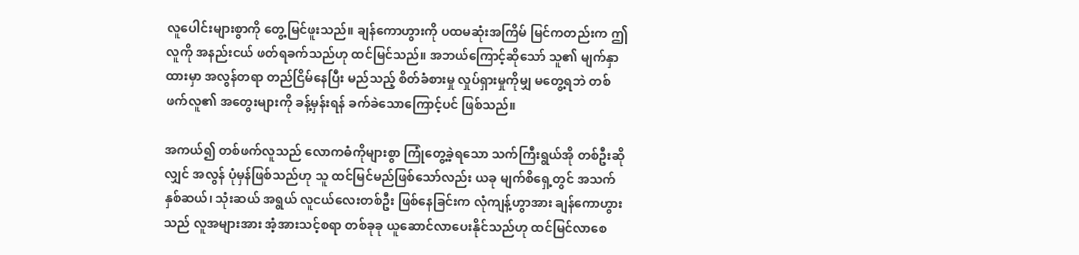လူပေါင်းများစွာကို တွေ့မြင်ဖူးသည်။ ချန်ကောဟွားကို ပထမဆုံးအကြိမ် မြင်ကတည်းက ဤလူကို အနည်းငယ် ဖတ်ရခက်သည်ဟု ထင်မြင်သည်။ အဘယ်ကြောင့်ဆိုသော် သူ၏ မျက်နှာထားမှာ အလွန်တရာ တည်ငြိမ်နေပြီး မည်သည့် စိတ်ခံစားမှု လှုပ်ရှားမှုကိုမျှ မတွေ့ရဘဲ တစ်ဖက်လူ၏ အတွေးများကို ခန့်မှန်းရန် ခက်ခဲသောကြောင့်ပင် ဖြစ်သည်။

အကယ်၍ တစ်ဖက်လူသည် လောကဓံကိုများစွာ ကြုံတွေ့ခဲ့ရသော သက်ကြီးရွယ်အို တစ်ဦးဆိုလျှင် အလွန် ပုံမှန်ဖြစ်သည်ဟု သူ ထင်မြင်မည်ဖြစ်သော်လည်း ယခု မျက်စိရှေ့တွင် အသက် နှစ်ဆယ်၊ သုံးဆယ် အရွယ် လူငယ်လေးတစ်ဦး ဖြစ်နေခြင်းက လုံကျန့်ဟွာအား ချန်ကောဟွားသည် လူအများအား အံ့အားသင့်စရာ တစ်ခုခု ယူဆောင်လာပေးနိုင်သည်ဟု ထင်မြင်လာစေ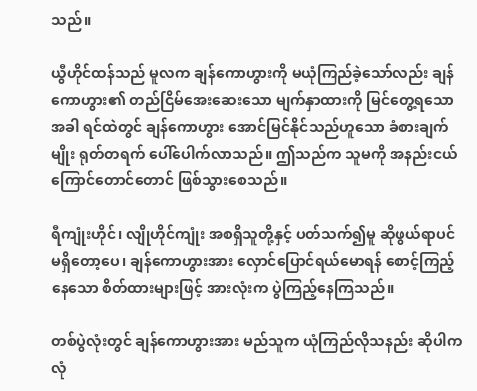သည်။

ယွီဟိုင်ထန်သည် မူလက ချန်ကောဟွားကို မယုံကြည်ခဲ့သော်လည်း ချန်ကောဟွား၏ တည်ငြိမ်အေးဆေးသော မျက်နှာထားကို မြင်တွေ့ရသောအခါ ရင်ထဲတွင် ချန်ကောဟွား အောင်မြင်နိုင်သည်ဟူသော ခံစားချက်မျိုး ရုတ်တရက် ပေါ်ပေါက်လာသည်။ ဤသည်က သူမကို အနည်းငယ် ကြောင်တောင်တောင် ဖြစ်သွားစေသည်။

ရီကျုံးဟိုင်၊ လျိုဟိုင်ကျုံး အစရှိသူတို့နှင့် ပတ်သက်၍မူ ဆိုဖွယ်ရာပင် မရှိတော့ပေ၊ ချန်ကောဟွားအား လှောင်ပြောင်ရယ်မောရန် စောင့်ကြည့်နေသော စိတ်ထားများဖြင့် အားလုံးက ပွဲကြည့်နေကြသည်။

တစ်ပွဲလုံးတွင် ချန်ကောဟွားအား မည်သူက ယုံကြည်လိုသနည်း ဆိုပါက လုံ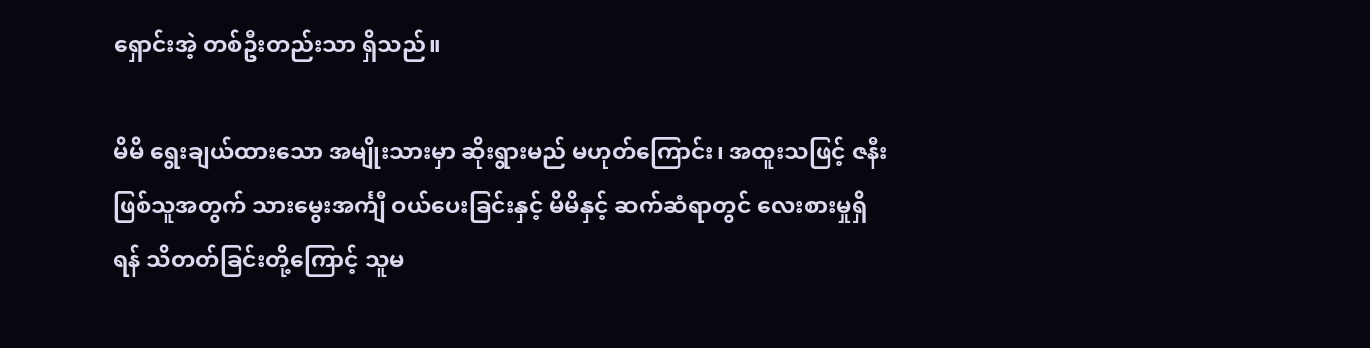ရှောင်းအဲ့ တစ်ဦးတည်းသာ ရှိသည်။

မိမိ ရွေးချယ်ထားသော အမျိုးသားမှာ ဆိုးရွားမည် မဟုတ်ကြောင်း၊ အထူးသဖြင့် ဇနီးဖြစ်သူအတွက် သားမွေးအင်္ကျီ ဝယ်ပေးခြင်းနှင့် မိမိနှင့် ဆက်ဆံရာတွင် လေးစားမှုရှိရန် သိတတ်ခြင်းတို့ကြောင့် သူမ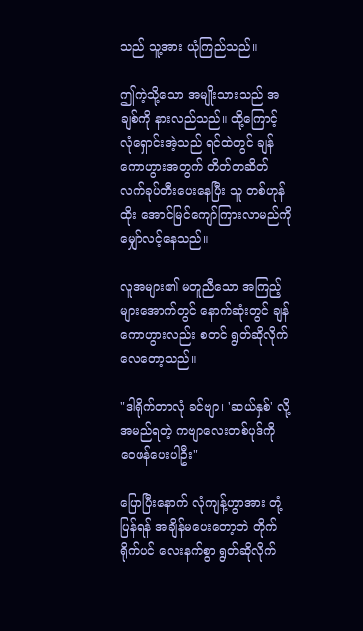သည် သူ့အား ယုံကြည်သည်။

ဤကဲ့သို့သော အမျိုးသားသည် အချစ်ကို နားလည်သည်။ ထို့ကြောင့် လုံရှောင်းအဲ့သည် ရင်ထဲတွင် ချန်ကောဟွားအတွက် တိတ်တဆိတ် လက်ခုပ်တီးပေးနေပြီး သူ တစ်ဟုန်ထိုး အောင်မြင်ကျော်ကြားလာမည်ကို မျှော်လင့်နေသည်။

လူအများ၏ မတူညီသော အကြည့်များအောက်တွင် နောက်ဆုံးတွင် ချန်ကောဟွားလည်း စတင် ရွတ်ဆိုလိုက်လေတော့သည်။

"ဒါရိုက်တာလုံ ခင်ဗျာ၊ 'ဆယ်နှစ်' လို့ အမည်ရတဲ့ ကဗျာလေးတစ်ပုဒ်ကို ဝေဖန်ပေးပါဦး"

ပြောပြီးနောက် လုံကျန့်ဟွာအား တုံ့ပြန်ရန် အချိန်မပေးတော့ဘဲ တိုက်ရိုက်ပင် လေးနက်စွာ ရွတ်ဆိုလိုက်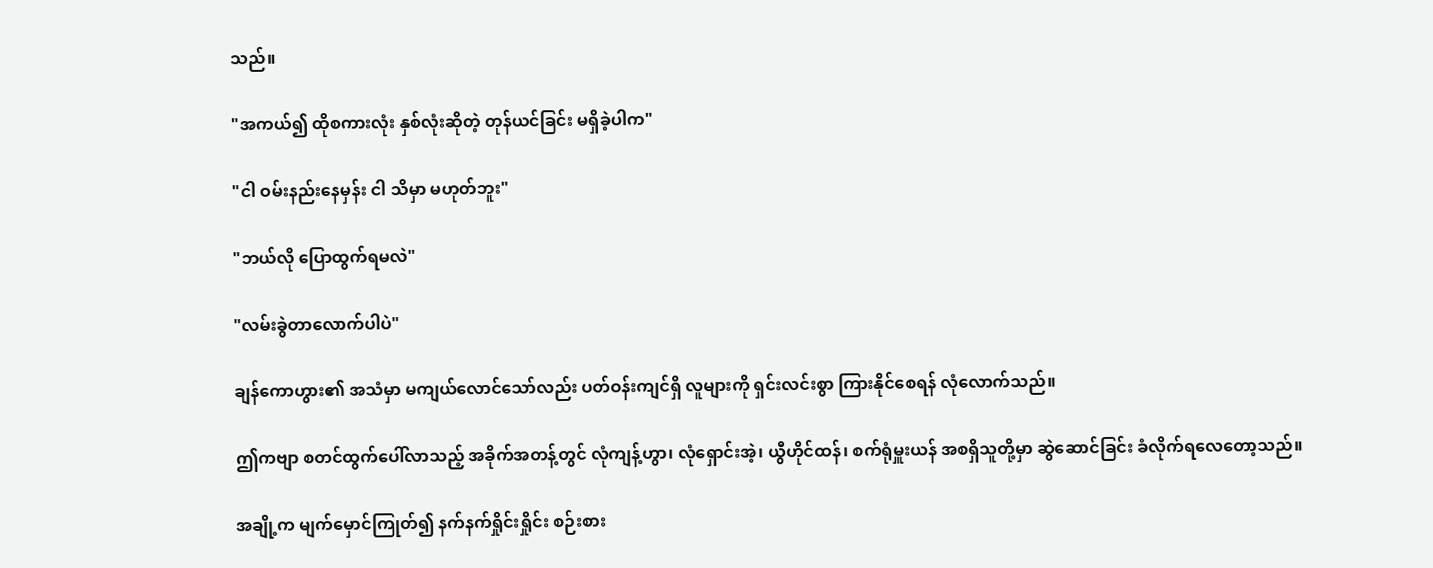သည်။

"အကယ်၍ ထိုစကားလုံး နှစ်လုံးဆိုတဲ့ တုန်ယင်ခြင်း မရှိခဲ့ပါက"

"ငါ ဝမ်းနည်းနေမှန်း ငါ သိမှာ မဟုတ်ဘူး"

"ဘယ်လို ပြောထွက်ရမလဲ"

"လမ်းခွဲတာလောက်ပါပဲ"

ချန်ကောဟွား၏ အသံမှာ မကျယ်လောင်သော်လည်း ပတ်ဝန်းကျင်ရှိ လူများကို ရှင်းလင်းစွာ ကြားနိုင်စေရန် လုံလောက်သည်။

ဤကဗျာ စတင်ထွက်ပေါ်လာသည့် အခိုက်အတန့်တွင် လုံကျန့်ဟွာ၊ လုံရှောင်းအဲ့၊ ယွီဟိုင်ထန်၊ စက်ရုံမှူးယန် အစရှိသူတို့မှာ ဆွဲဆောင်ခြင်း ခံလိုက်ရလေတော့သည်။

အချို့က မျက်မှောင်ကြုတ်၍ နက်နက်ရှိုင်းရှိုင်း စဉ်းစား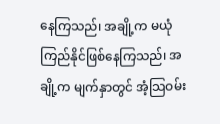နေကြသည်၊ အချို့က မယုံကြည်နိုင်ဖြစ်နေကြသည်၊ အချို့က မျက်နှာတွင် အံ့သြဝမ်း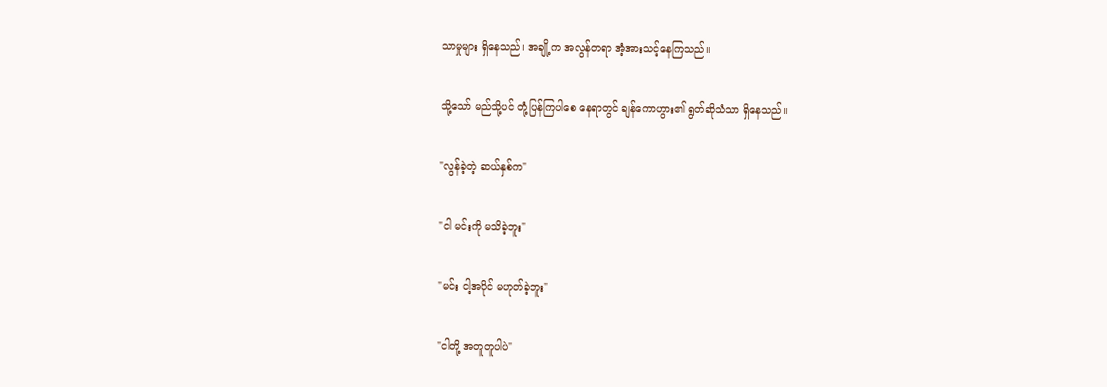သာမှုများ ရှိနေသည်၊ အချို့က အလွန်တရာ အံ့အားသင့်နေကြသည်။

သို့သော် မည်သို့ပင် တုံ့ပြန်ကြပါစေ နေရာတွင် ချန်ကောဟွား၏ ရွတ်ဆိုသံသာ ရှိနေသည်။

"လွန်ခဲ့တဲ့ ဆယ်နှစ်က"

"ငါ မင်းကို မသိခဲ့ဘူး"

"မင်း ငါ့အပိုင် မဟုတ်ခဲ့ဘူး"

"ငါတို့ အတူတူပါပဲ"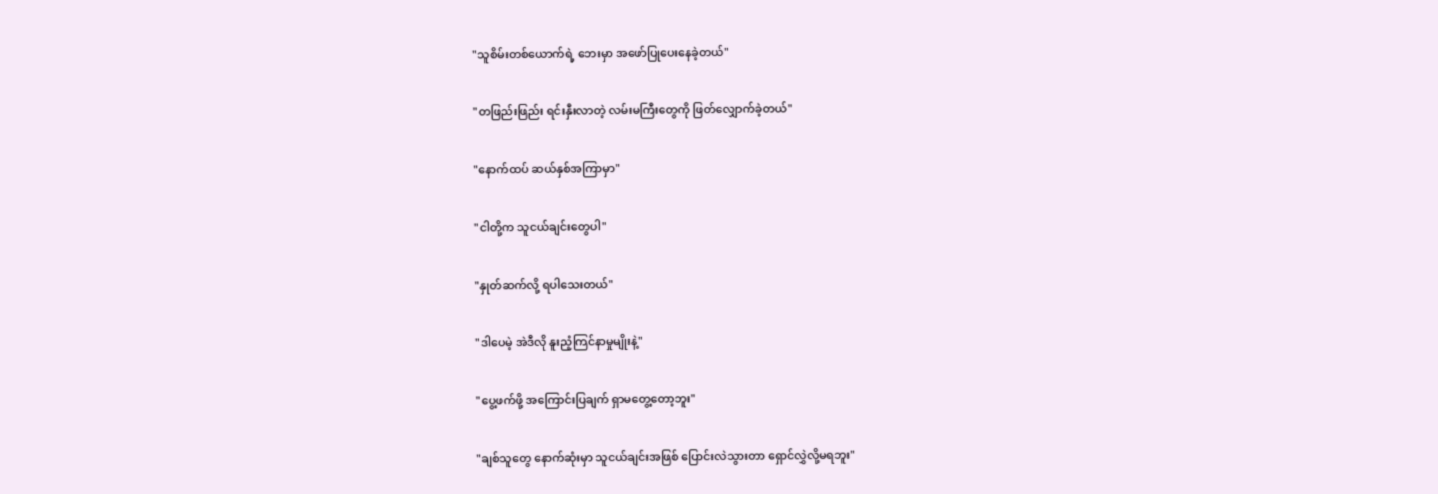"သူစိမ်းတစ်ယောက်ရဲ့ ဘေးမှာ အဖော်ပြုပေးနေခဲ့တယ်"

"တဖြည်းဖြည်း ရင်းနှီးလာတဲ့ လမ်းမကြီးတွေကို ဖြတ်လျှောက်ခဲ့တယ်"

"နောက်ထပ် ဆယ်နှစ်အကြာမှာ"

"ငါတို့က သူငယ်ချင်းတွေပါ"

"နှုတ်ဆက်လို့ ရပါသေးတယ်"

"ဒါပေမဲ့ အဲဒီလို နူးညံ့ကြင်နာမှုမျိုးနဲ့"

"ပွေ့ဖက်ဖို့ အကြောင်းပြချက် ရှာမတွေ့တော့ဘူး"

"ချစ်သူတွေ နောက်ဆုံးမှာ သူငယ်ချင်းအဖြစ် ပြောင်းလဲသွားတာ ရှောင်လွှဲလို့မရဘူး"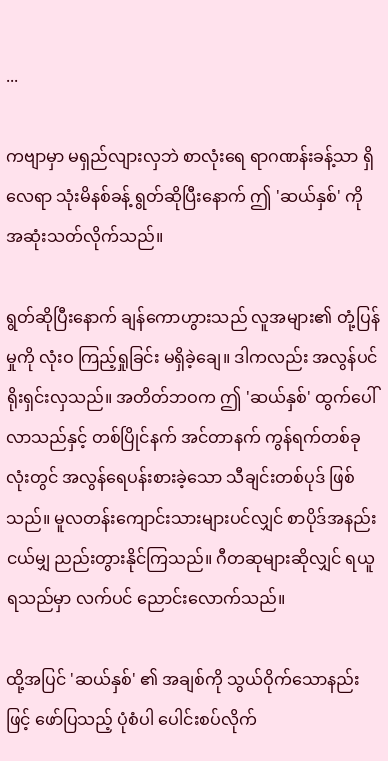...

ကဗျာမှာ မရှည်လျားလှဘဲ စာလုံးရေ ရာဂဏန်းခန့်သာ ရှိလေရာ သုံးမိနစ်ခန့် ရွတ်ဆိုပြီးနောက် ဤ 'ဆယ်နှစ်' ကို အဆုံးသတ်လိုက်သည်။

ရွတ်ဆိုပြီးနောက် ချန်ကောဟွားသည် လူအများ၏ တုံ့ပြန်မှုကို လုံးဝ ကြည့်ရှုခြင်း မရှိခဲ့ချေ။ ဒါကလည်း အလွန်ပင် ရိုးရှင်းလှသည်။ အတိတ်ဘဝက ဤ 'ဆယ်နှစ်' ထွက်ပေါ်လာသည်နှင့် တစ်ပြိုင်နက် အင်တာနက် ကွန်ရက်တစ်ခုလုံးတွင် အလွန်ရေပန်းစားခဲ့သော သီချင်းတစ်ပုဒ် ဖြစ်သည်။ မူလတန်းကျောင်းသားများပင်လျှင် စာပိုဒ်အနည်းငယ်မျှ ညည်းတွားနိုင်ကြသည်။ ဂီတဆုများဆိုလျှင် ရယူရသည်မှာ လက်ပင် ညောင်းလောက်သည်။

ထို့အပြင် 'ဆယ်နှစ်' ၏ အချစ်ကို သွယ်ဝိုက်သောနည်းဖြင့် ဖော်ပြသည့် ပုံစံပါ ပေါင်းစပ်လိုက်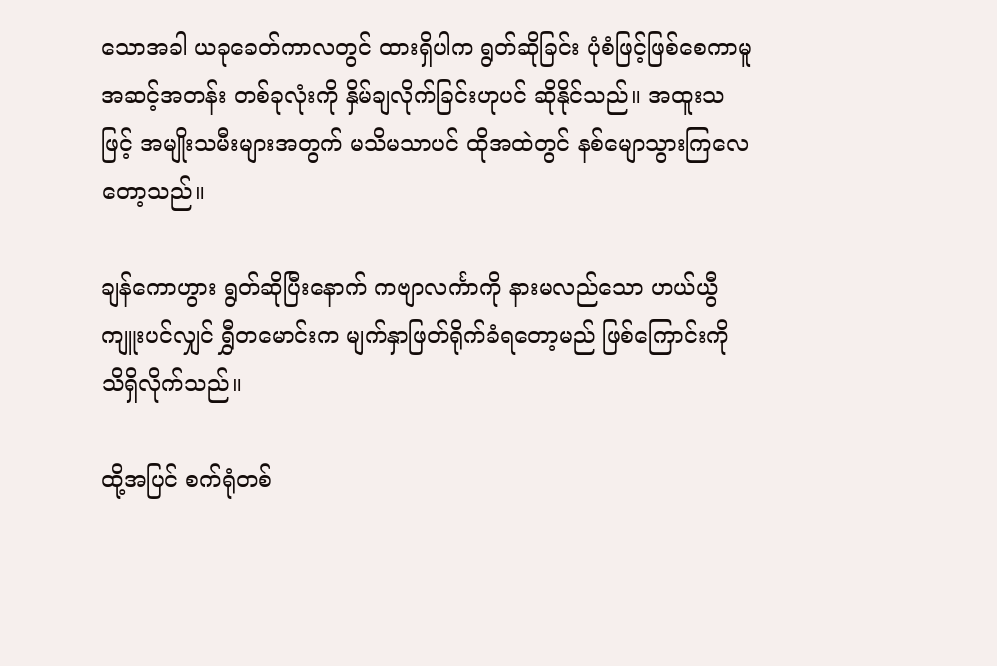သောအခါ ယခုခေတ်ကာလတွင် ထားရှိပါက ရွတ်ဆိုခြင်း ပုံစံဖြင့်ဖြစ်စေကာမူ အဆင့်အတန်း တစ်ခုလုံးကို နှိမ်ချလိုက်ခြင်းဟုပင် ဆိုနိုင်သည်။ အထူးသဖြင့် အမျိုးသမီးများအတွက် မသိမသာပင် ထိုအထဲတွင် နစ်မျောသွားကြလေတော့သည်။

ချန်ကောဟွား ရွတ်ဆိုပြီးနောက် ကဗျာလင်္ကာကို နားမလည်သော ဟယ်ယွီကျူးပင်လျှင် ရွှီတမောင်းက မျက်နှာဖြတ်ရိုက်ခံရတော့မည် ဖြစ်ကြောင်းကို သိရှိလိုက်သည်။

ထို့အပြင် စက်ရုံတစ်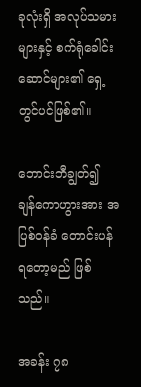ခုလုံးရှိ အလုပ်သမားများနှင့် စက်ရုံခေါင်းဆောင်များ၏ ရှေ့တွင်ပင်ဖြစ်၏။

ဘောင်းဘီချွတ်၍ ချန်ကောဟွားအား အပြစ်ဝန်ခံ တောင်းပန်ရတော့မည် ဖြစ်သည်။

အခန်း ၇၈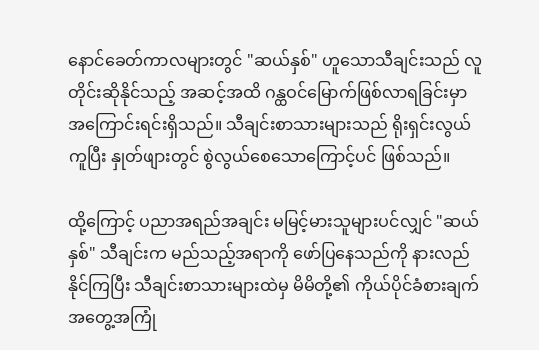နောင်ခေတ်ကာလများတွင် "ဆယ်နှစ်" ဟူသောသီချင်းသည် လူတိုင်းဆိုနိုင်သည့် အဆင့်အထိ ဂန္ထဝင်မြောက်ဖြစ်လာရခြင်းမှာ အကြောင်းရင်းရှိသည်။ သီချင်းစာသားများသည် ရိုးရှင်းလွယ်ကူပြီး နှုတ်ဖျားတွင် စွဲလွယ်စေသောကြောင့်ပင် ဖြစ်သည်။

ထို့ကြောင့် ပညာအရည်အချင်း မမြင့်မားသူများပင်လျှင် "ဆယ်နှစ်" သီချင်းက မည်သည့်အရာကို ဖော်ပြနေသည်ကို နားလည်နိုင်ကြပြီး သီချင်းစာသားများထဲမှ မိမိတို့၏ ကိုယ်ပိုင်ခံစားချက်အတွေ့အကြုံ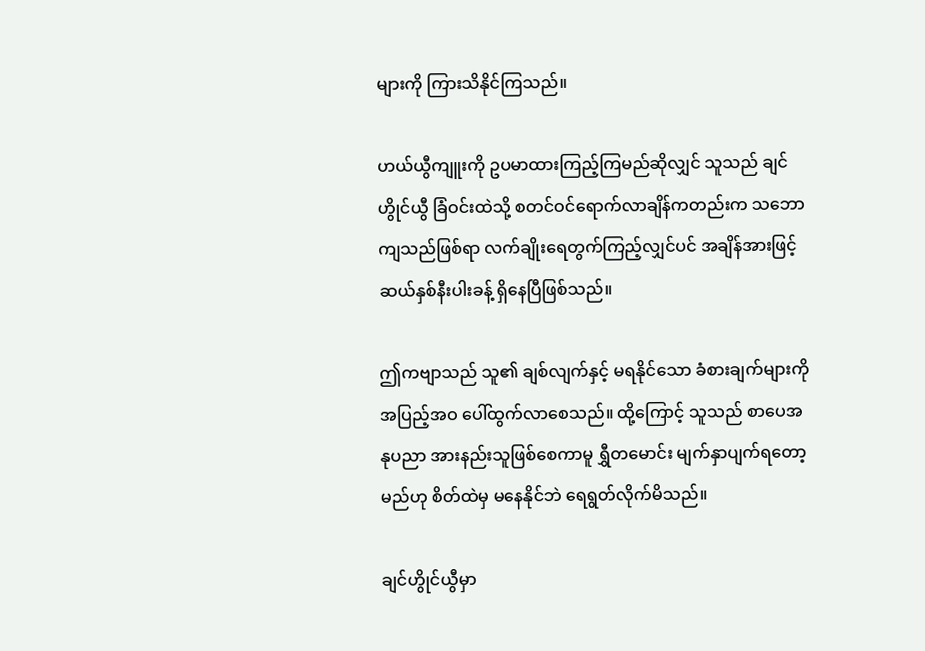များကို ကြားသိနိုင်ကြသည်။

ဟယ်ယွီကျူးကို ဥပမာထားကြည့်ကြမည်ဆိုလျှင် သူသည် ချင်ဟွိုင်ယွီ ခြံဝင်းထဲသို့ စတင်ဝင်ရောက်လာချိန်ကတည်းက သဘောကျသည်ဖြစ်ရာ လက်ချိုးရေတွက်ကြည့်လျှင်ပင် အချိန်အားဖြင့် ဆယ်နှစ်နီးပါးခန့် ရှိနေပြီဖြစ်သည်။

ဤကဗျာသည် သူ၏ ချစ်လျက်နှင့် မရနိုင်သော ခံစားချက်များကို အပြည့်အဝ ပေါ်ထွက်လာစေသည်။ ထို့ကြောင့် သူသည် စာပေအနုပညာ အားနည်းသူဖြစ်စေကာမူ ရွှီတမောင်း မျက်နှာပျက်ရတော့မည်ဟု စိတ်ထဲမှ မနေနိုင်ဘဲ ရေရွတ်လိုက်မိသည်။

ချင်ဟွိုင်ယွီမှာ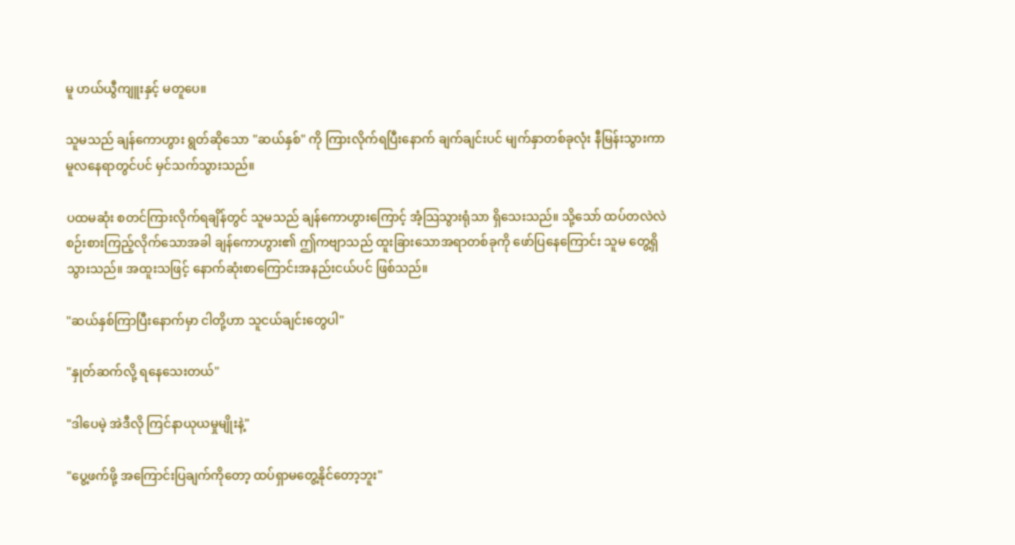မူ ဟယ်ယွီကျူးနှင့် မတူပေ။

သူမသည် ချန်ကောဟွား ရွတ်ဆိုသော "ဆယ်နှစ်" ကို ကြားလိုက်ရပြီးနောက် ချက်ချင်းပင် မျက်နှာတစ်ခုလုံး နီမြန်းသွားကာ မူလနေရာတွင်ပင် မှင်သက်သွားသည်။

ပထမဆုံး စတင်ကြားလိုက်ရချိန်တွင် သူမသည် ချန်ကောဟွားကြောင့် အံ့သြသွားရုံသာ ရှိသေးသည်။ သို့သော် ထပ်တလဲလဲ စဉ်းစားကြည့်လိုက်သောအခါ ချန်ကောဟွား၏ ဤကဗျာသည် ထူးခြားသောအရာတစ်ခုကို ဖော်ပြနေကြောင်း သူမ တွေ့ရှိသွားသည်။ အထူးသဖြင့် နောက်ဆုံးစာကြောင်းအနည်းငယ်ပင် ဖြစ်သည်။

"ဆယ်နှစ်ကြာပြီးနောက်မှာ ငါတို့ဟာ သူငယ်ချင်းတွေပါ"

"နှုတ်ဆက်လို့ ရနေသေးတယ်"

"ဒါပေမဲ့ အဲဒီလို ကြင်နာယုယမှုမျိုးနဲ့"

"ပွေ့ဖက်ဖို့ အကြောင်းပြချက်ကိုတော့ ထပ်ရှာမတွေ့နိုင်တော့ဘူး"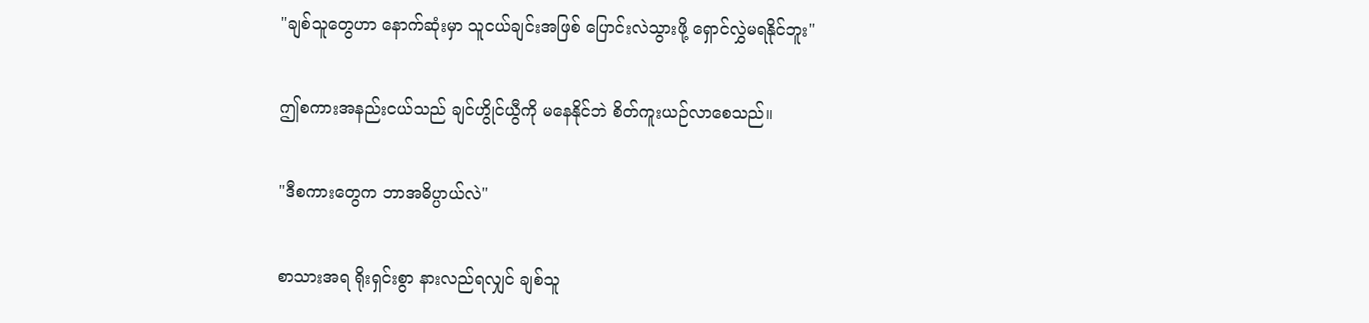"ချစ်သူတွေဟာ နောက်ဆုံးမှာ သူငယ်ချင်းအဖြစ် ပြောင်းလဲသွားဖို့ ရှောင်လွှဲမရနိုင်ဘူး"

ဤစကားအနည်းငယ်သည် ချင်ဟွိုင်ယွီကို မနေနိုင်ဘဲ စိတ်ကူးယဉ်လာစေသည်။

"ဒီစကားတွေက ဘာအဓိပ္ပာယ်လဲ"

စာသားအရ ရိုးရှင်းစွာ နားလည်ရလျှင် ချစ်သူ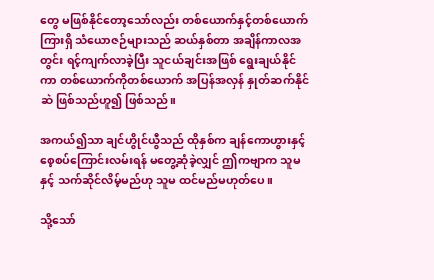တွေ မဖြစ်နိုင်တော့သော်လည်း တစ်ယောက်နှင့်တစ်ယောက်ကြားရှိ သံယောဇဉ်များသည် ဆယ်နှစ်တာ အချိန်ကာလအတွင်း ရင့်ကျက်လာခဲ့ပြီး သူငယ်ချင်းအဖြစ် ရွေးချယ်နိုင်ကာ တစ်ယောက်ကိုတစ်ယောက် အပြန်အလှန် နှုတ်ဆက်နိုင်ဆဲ ဖြစ်သည်ဟူ၍ ဖြစ်သည်။

အကယ်၍သာ ချင်ဟွိုင်ယွီသည် ထိုနှစ်က ချန်ကောဟွားနှင့် စေ့စပ်ကြောင်းလမ်းရန် မတွေ့ဆုံခဲ့လျှင် ဤကဗျာက သူမနှင့် သက်ဆိုင်လိမ့်မည်ဟု သူမ ထင်မည်မဟုတ်ပေ။

သို့သော်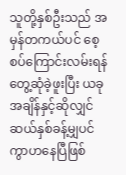သူတို့နှစ်ဦးသည် အမှန်တကယ်ပင် စေ့စပ်ကြောင်းလမ်းရန် တွေ့ဆုံခဲ့ဖူးပြီး ယခုအချိန်နှင့်ဆိုလျှင် ဆယ်နှစ်ခန့်မျှပင် ကွာဟနေပြီဖြစ်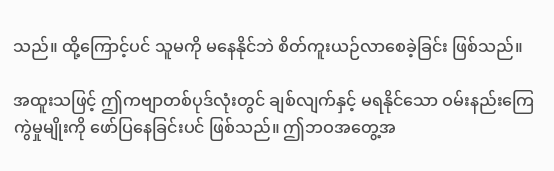သည်။ ထို့ကြောင့်ပင် သူမကို မနေနိုင်ဘဲ စိတ်ကူးယဉ်လာစေခဲ့ခြင်း ဖြစ်သည်။

အထူးသဖြင့် ဤကဗျာတစ်ပုဒ်လုံးတွင် ချစ်လျက်နှင့် မရနိုင်သော ဝမ်းနည်းကြေကွဲမှုမျိုးကို ဖော်ပြနေခြင်းပင် ဖြစ်သည်။ ဤဘဝအတွေ့အ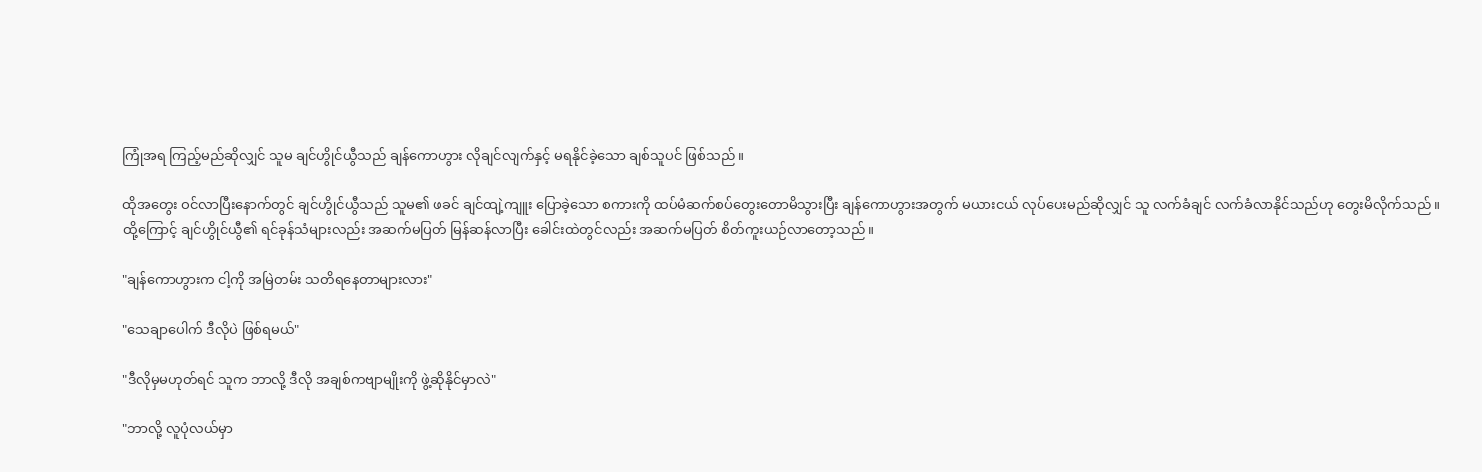ကြုံအရ ကြည့်မည်ဆိုလျှင် သူမ ချင်ဟွိုင်ယွီသည် ချန်ကောဟွား လိုချင်လျက်နှင့် မရနိုင်ခဲ့သော ချစ်သူပင် ဖြစ်သည်။

ထိုအတွေး ဝင်လာပြီးနောက်တွင် ချင်ဟွိုင်ယွီသည် သူမ၏ ဖခင် ချင်ထျဲ့ကျူး ပြောခဲ့သော စကားကို ထပ်မံဆက်စပ်တွေးတောမိသွားပြီး ချန်ကောဟွားအတွက် မယားငယ် လုပ်ပေးမည်ဆိုလျှင် သူ လက်ခံချင် လက်ခံလာနိုင်သည်ဟု တွေးမိလိုက်သည်။ ထို့ကြောင့် ချင်ဟွိုင်ယွီ၏ ရင်ခုန်သံများလည်း အဆက်မပြတ် မြန်ဆန်လာပြီး ခေါင်းထဲတွင်လည်း အဆက်မပြတ် စိတ်ကူးယဉ်လာတော့သည်။

"ချန်ကောဟွားက ငါ့ကို အမြဲတမ်း သတိရနေတာများလား"

"သေချာပေါက် ဒီလိုပဲ ဖြစ်ရမယ်"

"ဒီလိုမှမဟုတ်ရင် သူက ဘာလို့ ဒီလို အချစ်ကဗျာမျိုးကို ဖွဲ့ဆိုနိုင်မှာလဲ"

"ဘာလို့ လူပုံလယ်မှာ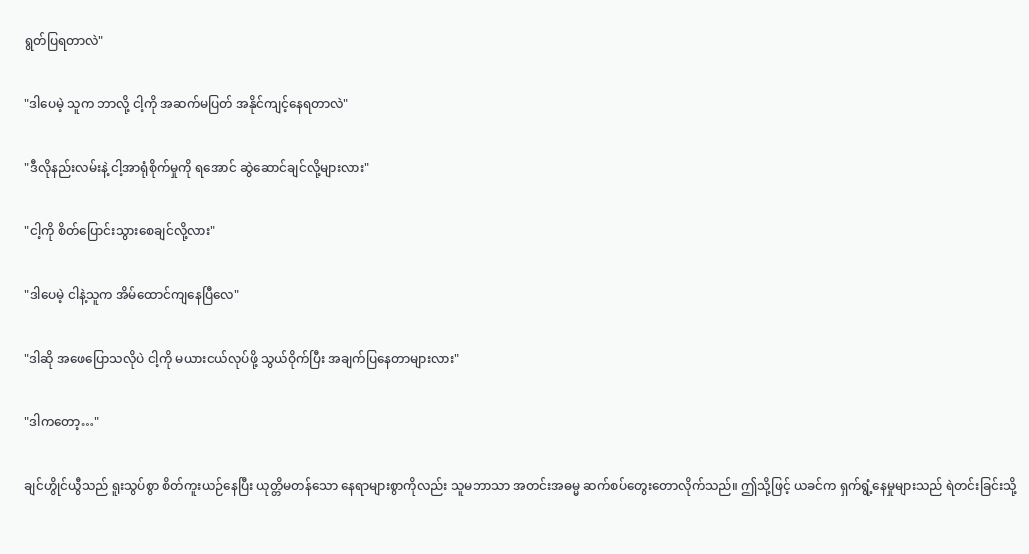ရွတ်ပြရတာလဲ"

"ဒါပေမဲ့ သူက ဘာလို့ ငါ့ကို အဆက်မပြတ် အနိုင်ကျင့်နေရတာလဲ"

"ဒီလိုနည်းလမ်းနဲ့ ငါ့အာရုံစိုက်မှုကို ရအောင် ဆွဲဆောင်ချင်လို့များလား"

"ငါ့ကို စိတ်ပြောင်းသွားစေချင်လို့လား"

"ဒါပေမဲ့ ငါနဲ့သူက အိမ်ထောင်ကျနေပြီလေ"

"ဒါဆို အဖေပြောသလိုပဲ ငါ့ကို မယားငယ်လုပ်ဖို့ သွယ်ဝိုက်ပြီး အချက်ပြနေတာများလား"

"ဒါကတော့…"

ချင်ဟွိုင်ယွီသည် ရူးသွပ်စွာ စိတ်ကူးယဉ်နေပြီး ယုတ္တိမတန်သော နေရာများစွာကိုလည်း သူမဘာသာ အတင်းအဓမ္မ ဆက်စပ်တွေးတောလိုက်သည်။ ဤသို့ဖြင့် ယခင်က ရှက်ရွံ့နေမှုများသည် ရဲတင်းခြင်းသို့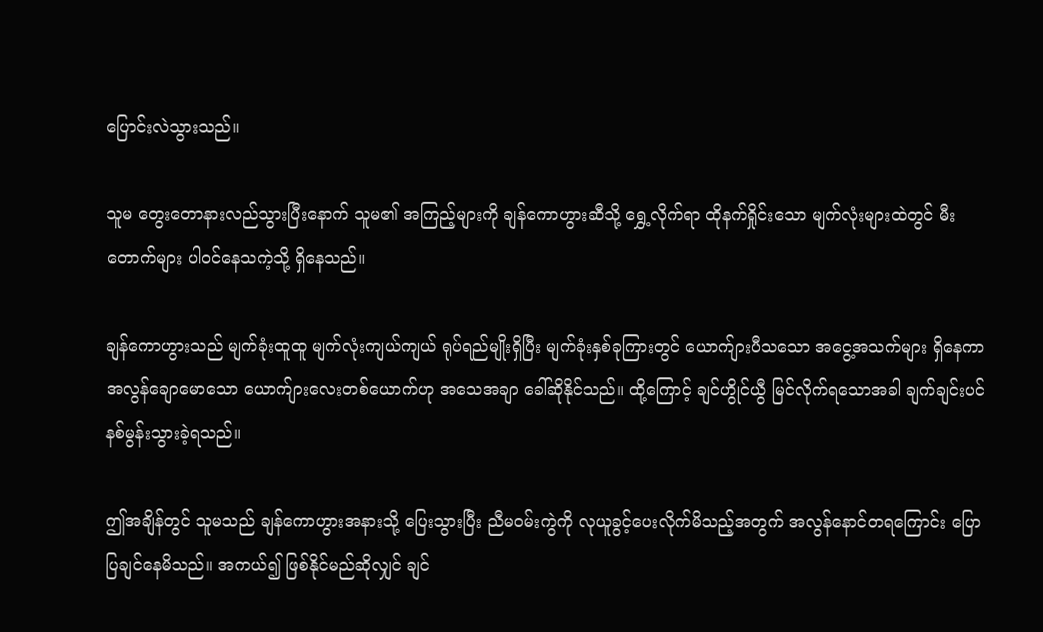ပြောင်းလဲသွားသည်။

သူမ တွေးတောနားလည်သွားပြီးနောက် သူမ၏ အကြည့်များကို ချန်ကောဟွားဆီသို့ ရွှေ့လိုက်ရာ ထိုနက်ရှိုင်းသော မျက်လုံးများထဲတွင် မီးတောက်များ ပါဝင်နေသကဲ့သို့ ရှိနေသည်။

ချန်ကောဟွားသည် မျက်ခုံးထူထူ မျက်လုံးကျယ်ကျယ် ရုပ်ရည်မျိုးရှိပြီး မျက်ခုံးနှစ်ခုကြားတွင် ယောက်ျားပီသသော အငွေ့အသက်များ ရှိနေကာ အလွန်ချောမောသော ယောက်ျားလေးတစ်ယောက်ဟု အသေအချာ ခေါ်ဆိုနိုင်သည်။ ထို့ကြောင့် ချင်ဟွိုင်ယွီ မြင်လိုက်ရသောအခါ ချက်ချင်းပင် နစ်မွန်းသွားခဲ့ရသည်။

ဤအချိန်တွင် သူမသည် ချန်ကောဟွားအနားသို့ ပြေးသွားပြီး ညီမဝမ်းကွဲကို လုယူခွင့်ပေးလိုက်မိသည့်အတွက် အလွန်နောင်တရကြောင်း ပြောပြချင်နေမိသည်။ အကယ်၍ ဖြစ်နိုင်မည်ဆိုလျှင် ချင်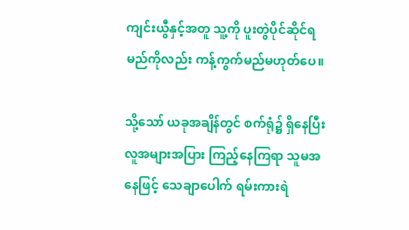ကျင်းယွီနှင့်အတူ သူ့ကို ပူးတွဲပိုင်ဆိုင်ရမည်ကိုလည်း ကန့်ကွက်မည်မဟုတ်ပေ။

သို့သော် ယခုအချိန်တွင် စက်ရုံ၌ ရှိနေပြီး လူအများအပြား ကြည့်နေကြရာ သူမအနေဖြင့် သေချာပေါက် ရမ်းကားရဲ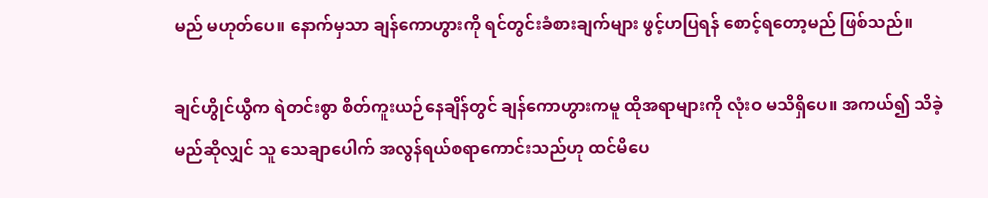မည် မဟုတ်ပေ။ နောက်မှသာ ချန်ကောဟွားကို ရင်တွင်းခံစားချက်များ ဖွင့်ဟပြရန် စောင့်ရတော့မည် ဖြစ်သည်။

ချင်ဟွိုင်ယွီက ရဲတင်းစွာ စိတ်ကူးယဉ်နေချိန်တွင် ချန်ကောဟွားကမူ ထိုအရာများကို လုံးဝ မသိရှိပေ။ အကယ်၍ သိခဲ့မည်ဆိုလျှင် သူ သေချာပေါက် အလွန်ရယ်စရာကောင်းသည်ဟု ထင်မိပေ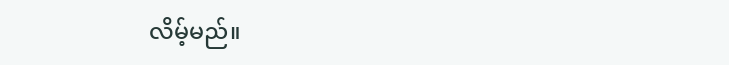လိမ့်မည်။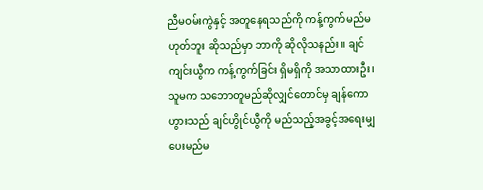ညီမဝမ်းကွဲနှင့် အတူနေရသည်ကို ကန့်ကွက်မည်မဟုတ်ဘူး ဆိုသည်မှာ ဘာကို ဆိုလိုသနည်း။ ချင်ကျင်းယွီက ကန့်ကွက်ခြင်း ရှိမရှိကို အသာထားဦး၊ သူမက သဘောတူမည်ဆိုလျှင်တောင်မှ ချန်ကောဟွားသည် ချင်ဟွိုင်ယွီကို မည်သည့်အခွင့်အရေးမျှ ပေးမည်မ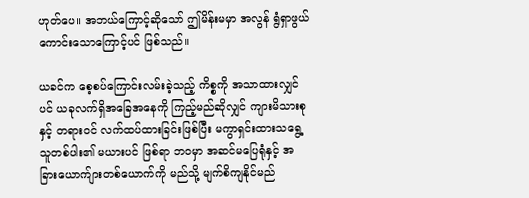ဟုတ်ပေ။ အဘယ်ကြောင့်ဆိုသော် ဤမိန်းမမှာ အလွန် ရွံရှာဖွယ်ကောင်းသောကြောင့်ပင် ဖြစ်သည်။

ယခင်က စေ့စပ်ကြောင်းလမ်းခဲ့သည့် ကိစ္စကို အသာထားလျှင်ပင် ယခုလက်ရှိအခြေအနေကို ကြည့်မည်ဆိုလျှင် ကျားမိသားစုနှင့် တရားဝင် လက်ထပ်ထားခြင်းဖြစ်ပြီး မကွာရှင်းထားသရွေ့ သူတစ်ပါး၏ မယားပင် ဖြစ်ရာ ဘဝမှာ အဆင်မပြေရုံနှင့် အခြားယောက်ျားတစ်ယောက်ကို မည်သို့ မျက်စိကျနိုင်မည်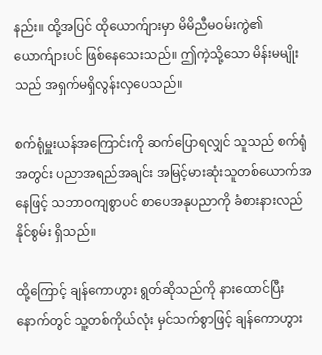နည်း။ ထို့အပြင် ထိုယောက်ျားမှာ မိမိညီမဝမ်းကွဲ၏ ယောက်ျားပင် ဖြစ်နေသေးသည်။ ဤကဲ့သို့သော မိန်းမမျိုးသည် အရှက်မရှိလွန်းလှပေသည်။

စက်ရုံမှူးယန်အကြောင်းကို ဆက်ပြောရလျှင် သူသည် စက်ရုံအတွင်း ပညာအရည်အချင်း အမြင့်မားဆုံးသူတစ်ယောက်အနေဖြင့် သဘာဝကျစွာပင် စာပေအနုပညာကို ခံစားနားလည်နိုင်စွမ်း ရှိသည်။

ထို့ကြောင့် ချန်ကောဟွား ရွတ်ဆိုသည်ကို နားထောင်ပြီးနောက်တွင် သူ့တစ်ကိုယ်လုံး မှင်သက်စွာဖြင့် ချန်ကောဟွား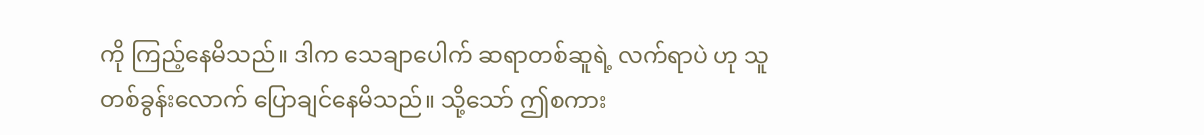ကို ကြည့်နေမိသည်။ ဒါက သေချာပေါက် ဆရာတစ်ဆူရဲ့ လက်ရာပဲ ဟု သူ တစ်ခွန်းလောက် ပြောချင်နေမိသည်။ သို့သော် ဤစကား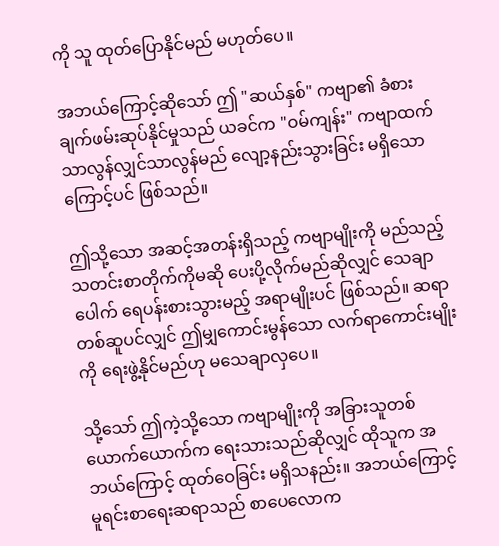ကို သူ ထုတ်ပြောနိုင်မည် မဟုတ်ပေ။

အဘယ်ကြောင့်ဆိုသော် ဤ "ဆယ်နှစ်" ကဗျာ၏ ခံစားချက်ဖမ်းဆုပ်နိုင်မှုသည် ယခင်က "ဝမ်ကျန်း" ကဗျာထက် သာလွန်လျှင်သာလွန်မည် လျော့နည်းသွားခြင်း မရှိသောကြောင့်ပင် ဖြစ်သည်။

ဤသို့သော အဆင့်အတန်းရှိသည့် ကဗျာမျိုးကို မည်သည့်သတင်းစာတိုက်ကိုမဆို ပေးပို့လိုက်မည်ဆိုလျှင် သေချာပေါက် ရေပန်းစားသွားမည့် အရာမျိုးပင် ဖြစ်သည်။ ဆရာတစ်ဆူပင်လျှင် ဤမျှကောင်းမွန်သော လက်ရာကောင်းမျိုးကို ရေးဖွဲ့နိုင်မည်ဟု မသေချာလှပေ။

သို့သော် ဤကဲ့သို့သော ကဗျာမျိုးကို အခြားသူတစ်ယောက်ယောက်က ရေးသားသည်ဆိုလျှင် ထိုသူက အဘယ်ကြောင့် ထုတ်ဝေခြင်း မရှိသနည်း။ အဘယ်ကြောင့် မူရင်းစာရေးဆရာသည် စာပေလောက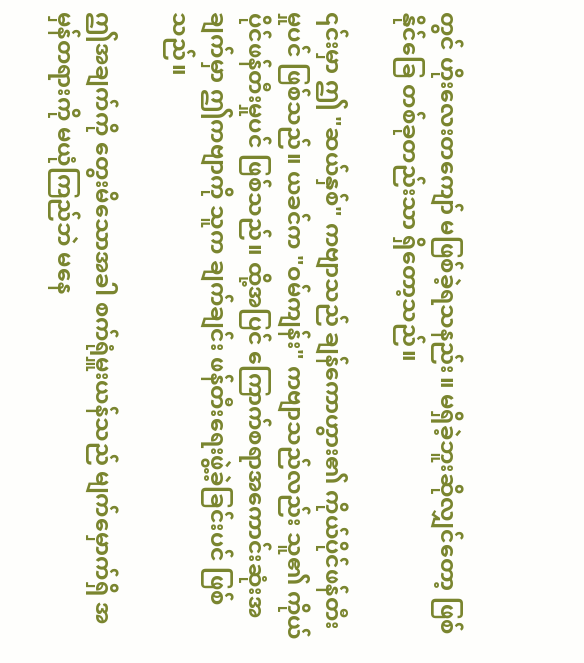တွင် ဟိုးလေးတကျော် မဖြစ်ခဲ့ရသနည်း။ မရှိခဲ့ဘူးဆိုလျှင်တော့ ဖြစ်နိုင်ခြေ တစ်ခုတည်းသာ ရှိတော့သည်။

၎င်းမှာ ဤ "ဆယ်နှစ်" ကဗျာသည် ချန်ကောဟွား၏ ကိုယ်ပိုင်ဖန်တီးမှုပင် ဖြစ်သည်။ ယခင်က "ဝမ်ကျန်း" ကဗျာသည်လည်း သူ၏ ကိုယ်ပိုင်ဖန်တီးမှုပင် ဖြစ်သည်။ ထို့အပြင် ကြောက်စရာအကောင်းဆုံးအချက်မှာ ဤကဗျာကို သူက ချက်ချင်း ဖန်တီးရေးဖွဲ့ခဲ့ခြင်းပင် ဖြစ်သည်။

ဤအချက်ကို တွေးမိသောအခါ စက်ရုံမှူးယန်သည် မျက်မှောက်ရှိ အမှန်တရားကို မယုံကြည်ဘဲ မနေ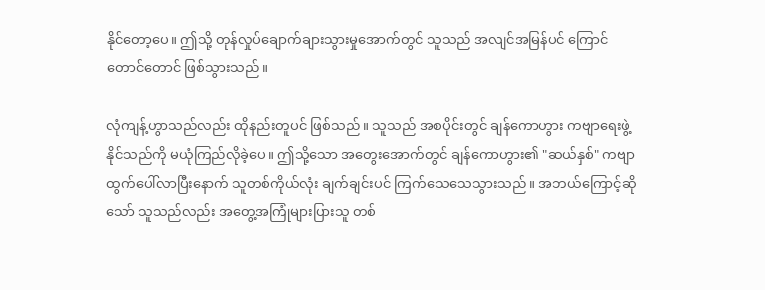နိုင်တော့ပေ။ ဤသို့ တုန်လှုပ်ချောက်ချားသွားမှုအောက်တွင် သူသည် အလျင်အမြန်ပင် ကြောင်တောင်တောင် ဖြစ်သွားသည်။

လုံကျန့်ဟွာသည်လည်း ထိုနည်းတူပင် ဖြစ်သည်။ သူသည် အစပိုင်းတွင် ချန်ကောဟွား ကဗျာရေးဖွဲ့နိုင်သည်ကို မယုံကြည်လိုခဲ့ပေ။ ဤသို့သော အတွေးအောက်တွင် ချန်ကောဟွား၏ "ဆယ်နှစ်" ကဗျာ ထွက်ပေါ်လာပြီးနောက် သူတစ်ကိုယ်လုံး ချက်ချင်းပင် ကြက်သေသေသွားသည်။ အဘယ်ကြောင့်ဆိုသော် သူသည်လည်း အတွေ့အကြုံများပြားသူ တစ်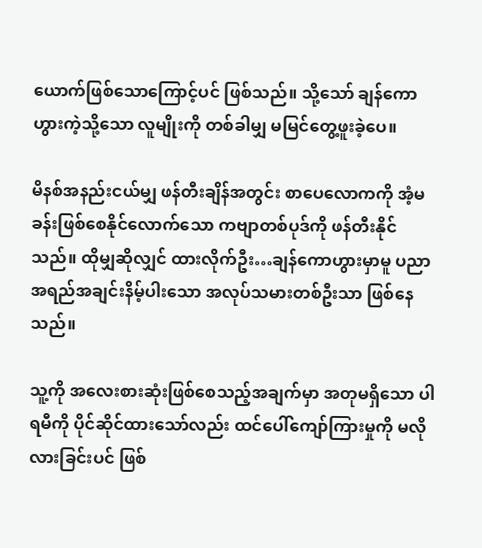ယောက်ဖြစ်သောကြောင့်ပင် ဖြစ်သည်။ သို့သော် ချန်ကောဟွားကဲ့သို့သော လူမျိုးကို တစ်ခါမျှ မမြင်တွေ့ဖူးခဲ့ပေ။

မိနစ်အနည်းငယ်မျှ ဖန်တီးချိန်အတွင်း စာပေလောကကို အံ့မခန်းဖြစ်စေနိုင်လောက်သော ကဗျာတစ်ပုဒ်ကို ဖန်တီးနိုင်သည်။ ထိုမျှဆိုလျှင် ထားလိုက်ဦး…ချန်ကောဟွားမှာမူ ပညာအရည်အချင်းနိမ့်ပါးသော အလုပ်သမားတစ်ဦးသာ ဖြစ်နေသည်။

သူ့ကို အလေးစားဆုံးဖြစ်စေသည့်အချက်မှာ အတုမရှိသော ပါရမီကို ပိုင်ဆိုင်ထားသော်လည်း ထင်ပေါ်ကျော်ကြားမှုကို မလိုလားခြင်းပင် ဖြစ်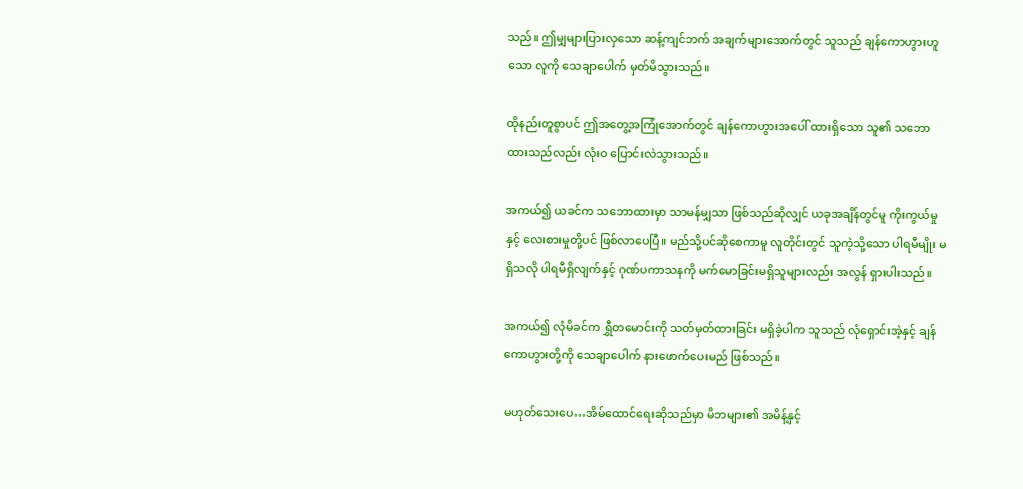သည်။ ဤမျှများပြားလှသော ဆန့်ကျင်ဘက် အချက်များအောက်တွင် သူသည် ချန်ကောဟွားဟူသော လူကို သေချာပေါက် မှတ်မိသွားသည်။

ထိုနည်းတူစွာပင် ဤအတွေ့အကြုံအောက်တွင် ချန်ကောဟွားအပေါ် ထားရှိသော သူ၏ သဘောထားသည်လည်း လုံးဝ ပြောင်းလဲသွားသည်။

အကယ်၍ ယခင်က သဘောထားမှာ သာမန်မျှသာ ဖြစ်သည်ဆိုလျှင် ယခုအချိန်တွင်မူ ကိုးကွယ်မှုနှင့် လေးစားမှုတို့ပင် ဖြစ်လာပေပြီ။ မည်သို့ပင်ဆိုစေကာမူ လူတိုင်းတွင် သူကဲ့သို့သော ပါရမီမျိုး မရှိသလို ပါရမီရှိလျက်နှင့် ဂုဏ်ပကာသနကို မက်မောခြင်းမရှိသူများလည်း အလွန် ရှားပါးသည်။

အကယ်၍ လုံမိခင်က ရွှီတမောင်းကို သတ်မှတ်ထားခြင်း မရှိခဲ့ပါက သူသည် လုံရှောင်းအဲ့နှင့် ချန်ကောဟွားတို့ကို သေချာပေါက် နားဖောက်ပေးမည် ဖြစ်သည်။

မဟုတ်သေးပေ…အိမ်ထောင်ရေးဆိုသည်မှာ မိဘများ၏ အမိန့်နှင့်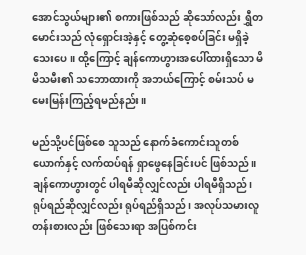အောင်သွယ်များ၏ စကားဖြစ်သည် ဆိုသော်လည်း ရွှီတမောင်းသည် လုံရှောင်းအဲ့နှင့် တွေ့ဆုံစေ့စပ်ခြင်း မရှိခဲ့သေးပေ။ ထို့ကြောင့် ချန်ကောဟွားအပေါ်ထားရှိသော မိမိသမီး၏ သဘောထားကို အဘယ်ကြောင့် စမ်းသပ် မမေးမြန်းကြည့်ရမည်နည်း။

မည်သို့ပင်ဖြစ်စေ သူသည် နောက်ခံကောင်းသူတစ်ယောက်နှင့် လက်ထပ်ရန် ရှာဖွေနေခြင်းပင် ဖြစ်သည်။ ချန်ကောဟွားတွင် ပါရမီဆိုလျှင်လည်း ပါရမီရှိသည်၊ ရုပ်ရည်ဆိုလျှင်လည်း ရုပ်ရည်ရှိသည်၊ အလုပ်သမားလူတန်းစားလည်း ဖြစ်သေးရာ အပြစ်ကင်း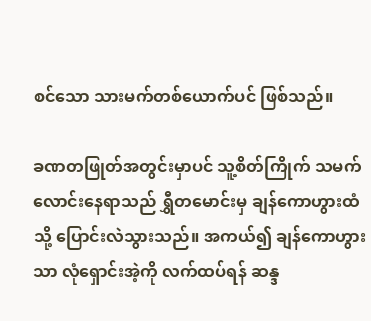စင်သော သားမက်တစ်ယောက်ပင် ဖြစ်သည်။

ခဏတဖြုတ်အတွင်းမှာပင် သူ့စိတ်ကြိုက် သမက်လောင်းနေရာသည် ရွှီတမောင်းမှ ချန်ကောဟွားထံသို့ ပြောင်းလဲသွားသည်။ အကယ်၍ ချန်ကောဟွားသာ လုံရှောင်းအဲ့ကို လက်ထပ်ရန် ဆန္ဒ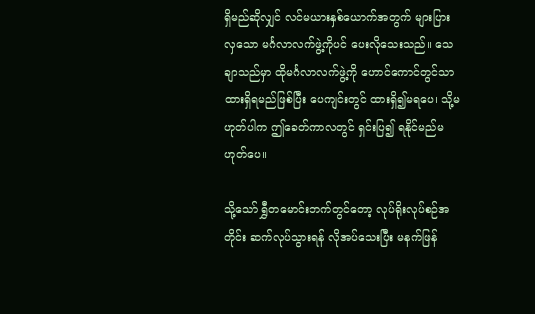ရှိမည်ဆိုလျှင် လင်မယားနှစ်ယောက်အတွက် များပြားလှသော မင်္ဂလာလက်ဖွဲ့ကိုပင် ပေးလိုသေးသည်။ သေချာသည်မှာ ထိုမင်္ဂလာလက်ဖွဲ့ကို ဟောင်ကောင်တွင်သာ ထားရှိရမည်ဖြစ်ပြီး ပေကျင်းတွင် ထားရှိ၍မရပေ၊ သို့မဟုတ်ပါက ဤခေတ်ကာလတွင် ရှင်းပြ၍ ရနိုင်မည်မဟုတ်ပေ။

သို့သော် ရွှီတမောင်းဘက်တွင်တော့ လုပ်ရိုးလုပ်စဉ်အတိုင်း ဆက်လုပ်သွားရန် လိုအပ်သေးပြီး မနက်ဖြန်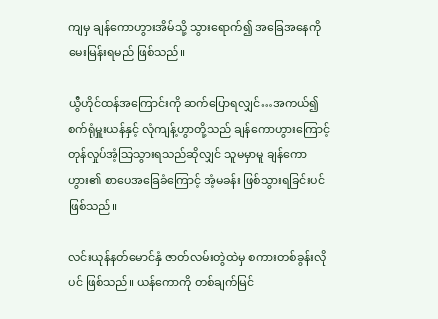ကျမှ ချန်ကောဟွားအိမ်သို့ သွားရောက်၍ အခြေအနေကို မေးမြန်းရမည် ဖြစ်သည်။

ယွီဟိုင်ထန်အကြောင်းကို ဆက်ပြောရလျှင်…အကယ်၍ စက်ရုံမှူးယန်နှင့် လုံကျန့်ဟွာတို့သည် ချန်ကောဟွားကြောင့် တုန်လှုပ်အံ့သြသွားရသည်ဆိုလျှင် သူမမှာမူ ချန်ကောဟွား၏ စာပေအခြေခံကြောင့် အံ့မခန်း ဖြစ်သွားရခြင်းပင် ဖြစ်သည်။

လင်းယုန်နတ်မောင်နှံ ဇာတ်လမ်းတွဲထဲမှ စကားတစ်ခွန်းလိုပင် ဖြစ်သည်။ ယန်ကောကို တစ်ချက်မြင်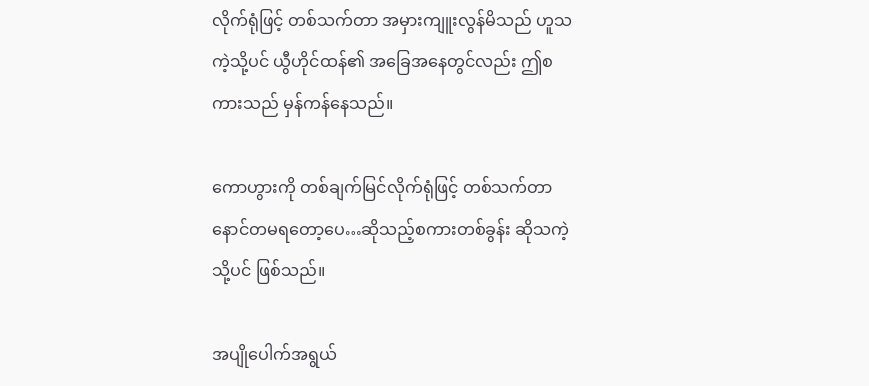လိုက်ရုံဖြင့် တစ်သက်တာ အမှားကျူးလွန်မိသည် ဟူသကဲ့သို့ပင် ယွီဟိုင်ထန်၏ အခြေအနေတွင်လည်း ဤစကားသည် မှန်ကန်နေသည်။

ကောဟွားကို တစ်ချက်မြင်လိုက်ရုံဖြင့် တစ်သက်တာ နောင်တမရတော့ပေ…ဆိုသည့်စကားတစ်ခွန်း ဆိုသကဲ့သို့ပင် ဖြစ်သည်။

အပျိုပေါက်အရွယ်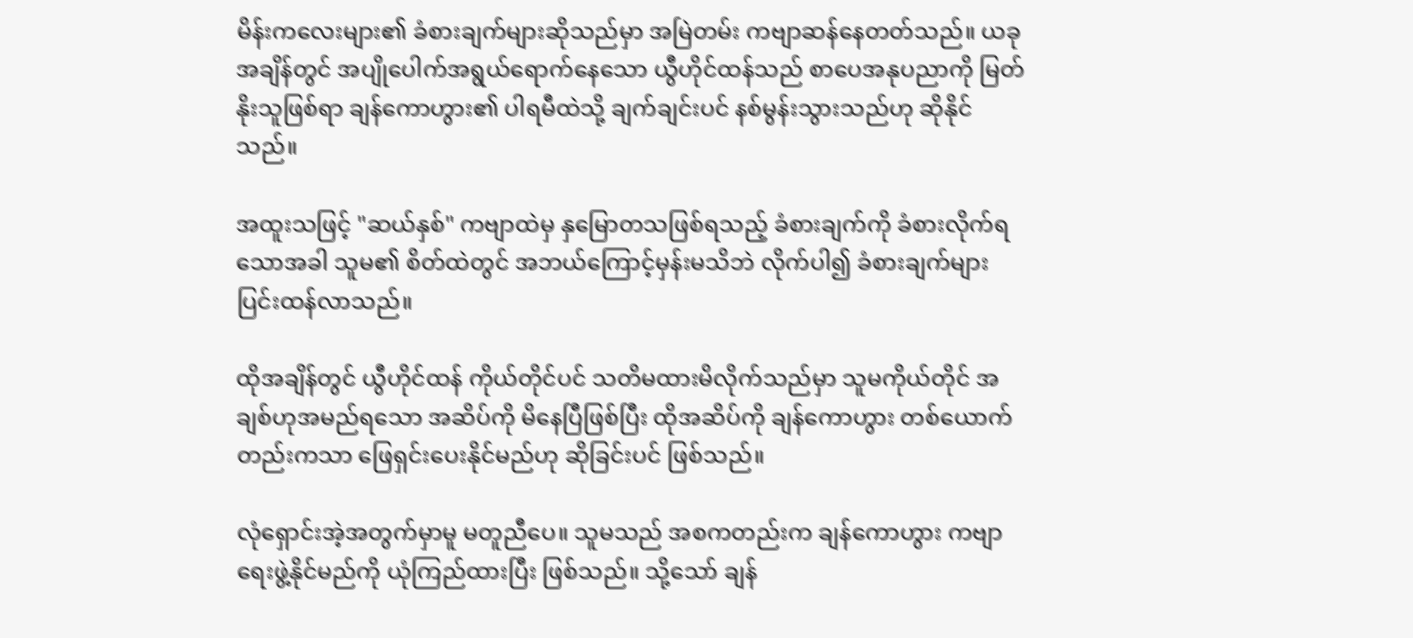မိန်းကလေးများ၏ ခံစားချက်များဆိုသည်မှာ အမြဲတမ်း ကဗျာဆန်နေတတ်သည်။ ယခုအချိန်တွင် အပျိုပေါက်အရွယ်ရောက်နေသော ယွီဟိုင်ထန်သည် စာပေအနုပညာကို မြတ်နိုးသူဖြစ်ရာ ချန်ကောဟွား၏ ပါရမီထဲသို့ ချက်ချင်းပင် နစ်မွန်းသွားသည်ဟု ဆိုနိုင်သည်။

အထူးသဖြင့် "ဆယ်နှစ်" ကဗျာထဲမှ နှမြောတသဖြစ်ရသည့် ခံစားချက်ကို ခံစားလိုက်ရသောအခါ သူမ၏ စိတ်ထဲတွင် အဘယ်ကြောင့်မှန်းမသိဘဲ လိုက်ပါ၍ ခံစားချက်များ ပြင်းထန်လာသည်။

ထိုအချိန်တွင် ယွီဟိုင်ထန် ကိုယ်တိုင်ပင် သတိမထားမိလိုက်သည်မှာ သူမကိုယ်တိုင် အချစ်ဟုအမည်ရသော အဆိပ်ကို မိနေပြီဖြစ်ပြီး ထိုအဆိပ်ကို ချန်ကောဟွား တစ်ယောက်တည်းကသာ ဖြေရှင်းပေးနိုင်မည်ဟု ဆိုခြင်းပင် ဖြစ်သည်။

လုံရှောင်းအဲ့အတွက်မှာမူ မတူညီပေ။ သူမသည် အစကတည်းက ချန်ကောဟွား ကဗျာရေးဖွဲ့နိုင်မည်ကို ယုံကြည်ထားပြီး ဖြစ်သည်။ သို့သော် ချန်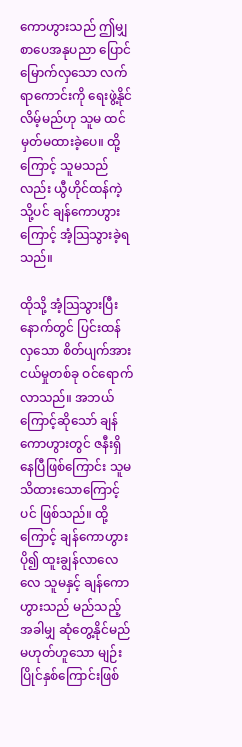ကောဟွားသည် ဤမျှ စာပေအနုပညာ ပြောင်မြောက်လှသော လက်ရာကောင်းကို ရေးဖွဲ့နိုင်လိမ့်မည်ဟု သူမ ထင်မှတ်မထားခဲ့ပေ။ ထို့ကြောင့် သူမသည်လည်း ယွီဟိုင်ထန်ကဲ့သို့ပင် ချန်ကောဟွားကြောင့် အံ့သြသွားခဲ့ရသည်။

ထိုသို့ အံ့သြသွားပြီးနောက်တွင် ပြင်းထန်လှသော စိတ်ပျက်အားငယ်မှုတစ်ခု ဝင်ရောက်လာသည်။ အဘယ်ကြောင့်ဆိုသော် ချန်ကောဟွားတွင် ဇနီးရှိနေပြီဖြစ်ကြောင်း သူမ သိထားသောကြောင့်ပင် ဖြစ်သည်။ ထို့ကြောင့် ချန်ကောဟွား ပို၍ ထူးချွန်လာလေလေ သူမနှင့် ချန်ကောဟွားသည် မည်သည့်အခါမျှ ဆုံတွေ့နိုင်မည်မဟုတ်‌‌ဟူသော မျဉ်းပြိုင်နှစ်ကြောင်းဖြစ်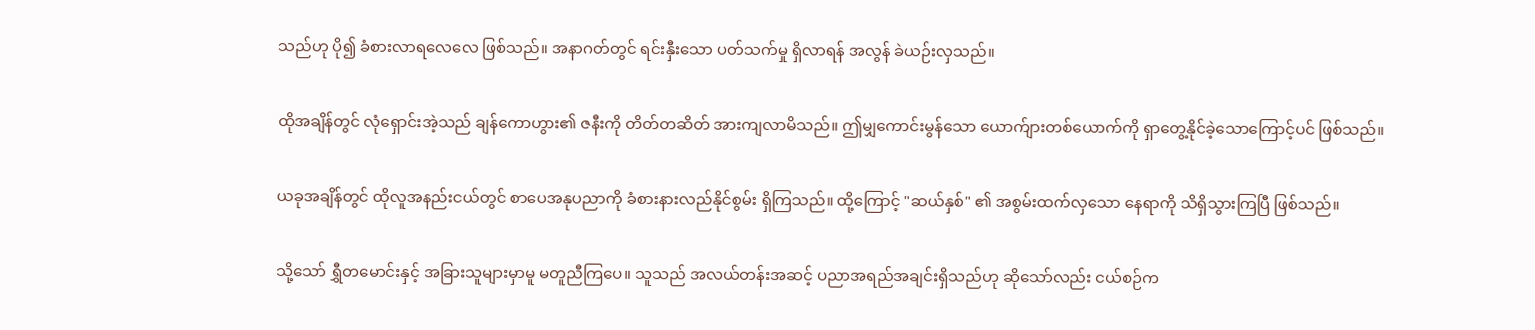သည်ဟု ပို၍ ခံစားလာရလေလေ ဖြစ်သည်။ အနာဂတ်တွင် ရင်းနှီးသော ပတ်သက်မှု ရှိလာရန် အလွန် ခဲယဉ်းလှသည်။

ထိုအချိန်တွင် လုံရှောင်းအဲ့သည် ချန်ကောဟွား၏ ဇနီးကို တိတ်တဆိတ် အားကျလာမိသည်။ ဤမျှကောင်းမွန်သော ယောက်ျားတစ်ယောက်ကို ရှာတွေ့နိုင်ခဲ့သောကြောင့်ပင် ဖြစ်သည်။

ယခုအချိန်တွင် ထိုလူအနည်းငယ်တွင် စာပေအနုပညာကို ခံစားနားလည်နိုင်စွမ်း ရှိကြသည်။ ထို့ကြောင့် "ဆယ်နှစ်" ၏ အစွမ်းထက်လှသော နေရာကို သိရှိသွားကြပြီ ဖြစ်သည်။

သို့သော် ရွှီတမောင်းနှင့် အခြားသူများမှာမူ မတူညီကြပေ။ သူသည် အလယ်တန်းအဆင့် ပညာအရည်အချင်းရှိသည်ဟု ဆိုသော်လည်း ငယ်စဉ်က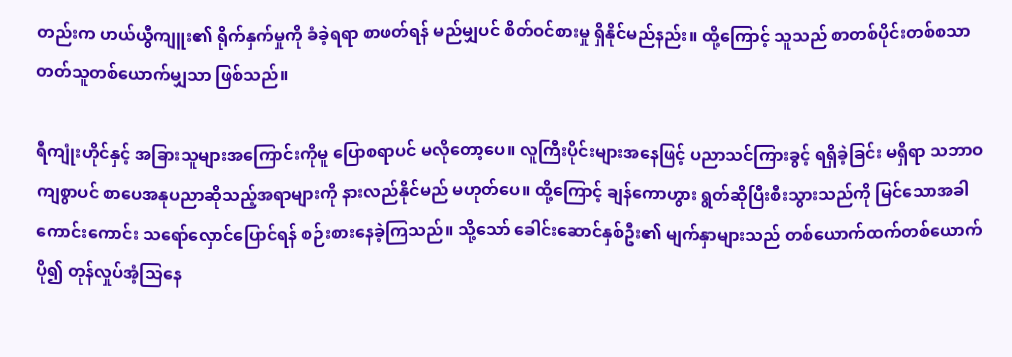တည်းက ဟယ်ယွီကျူး၏ ရိုက်နှက်မှုကို ခံခဲ့ရရာ စာဖတ်ရန် မည်မျှပင် စိတ်ဝင်စားမှု ရှိနိုင်မည်နည်း။ ထို့ကြောင့် သူသည် စာတစ်ပိုင်းတစ်စသာ တတ်သူတစ်ယောက်မျှသာ ဖြစ်သည်။

ရီကျုံးဟိုင်နှင့် အခြားသူများအကြောင်းကိုမူ ပြောစရာပင် မလိုတော့ပေ။ လူကြီးပိုင်းများအနေဖြင့် ပညာသင်ကြားခွင့် ရရှိခဲ့ခြင်း မရှိရာ သဘာဝကျစွာပင် စာပေအနုပညာဆိုသည့်အရာများကို နားလည်နိုင်မည် မဟုတ်ပေ။ ထို့ကြောင့် ချန်ကောဟွား ရွတ်ဆိုပြီးစီးသွားသည်ကို မြင်သောအခါ ကောင်းကောင်း သရော်လှောင်ပြောင်ရန် စဉ်းစားနေခဲ့ကြသည်။ သို့သော် ခေါင်းဆောင်နှစ်ဦး၏ မျက်နှာများသည် တစ်ယောက်ထက်တစ်ယောက် ပို၍ တုန်လှုပ်အံ့သြနေ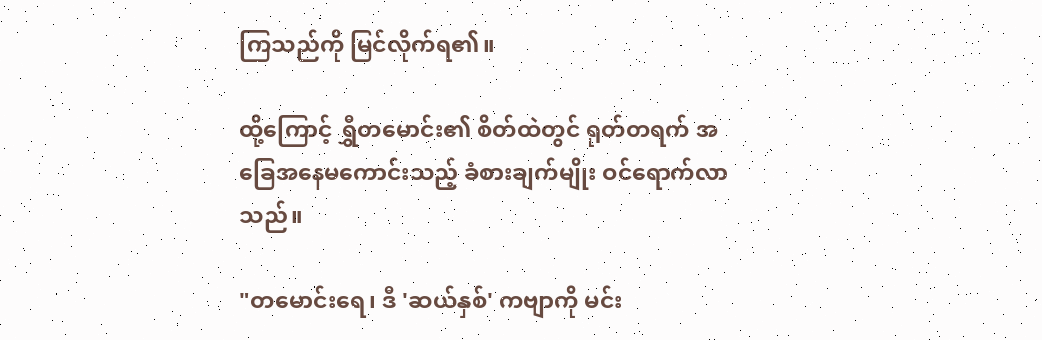ကြသည်ကို မြင်လိုက်ရ၏။

ထို့ကြောင့် ရွှီတမောင်း၏ စိတ်ထဲတွင် ရုတ်တရက် အခြေအနေမကောင်းသည့် ခံစားချက်မျိုး ဝင်ရောက်လာသည်။

"တမောင်းရေ၊ ဒီ 'ဆယ်နှစ်' ကဗျာကို မင်း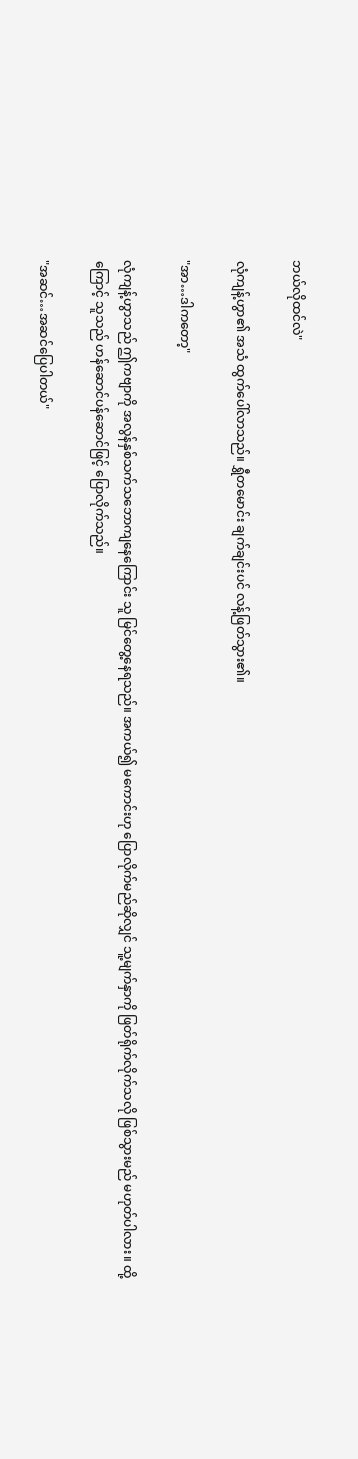ဘယ်လိုထင်လဲ"

လုံကျန့်ဟွာ၏ အသံ ထွက်ပေါ်လာသည်။ ရွှီတမောင်း ချက်ချင်းပင် လန့်ဖြတ်သွား၏။

"အာ…ဒါကတော့"

လုံကျန့်ဟွာသည် ဤကဗျာကို အလွန်နှစ်သက်သဘောကျနေကြောင်း သူ မြင်တွေ့နေရသည်။ အကယ်၍ မကောင်းဟု ပြောလိုက်မည်ဆိုလျှင် သူ့မျက်နှာကို ဖြတ်ရိုက်လိုက်သလို ဖြစ်သွားမည် မဟုတ်ပါလား။ ထို့ကြောင့် သူသည် ဟန်ဆောင်ပန်ဆောင်ဖြင့် ပြောလိုက်သည်။

"အဆင်…အဆင်ပြေပါတယ်"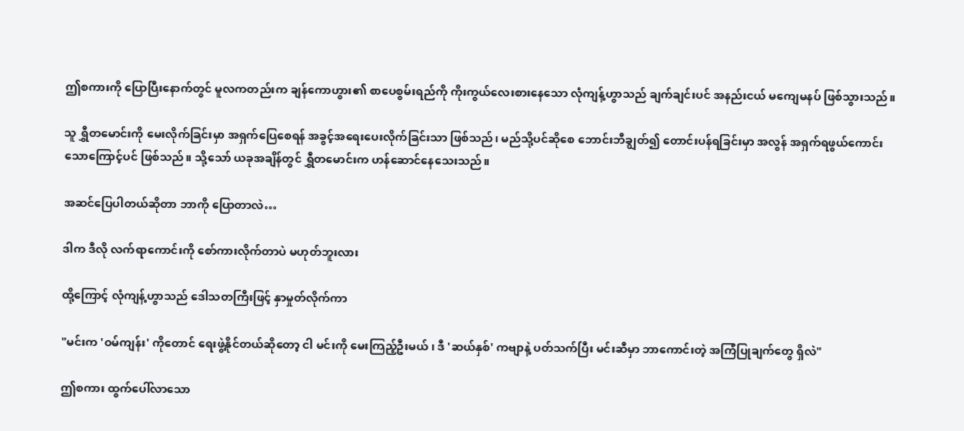ဤစကားကို ပြောပြီးနောက်တွင် မူလကတည်းက ချန်ကောဟွား၏ စာပေစွမ်းရည်ကို ကိုးကွယ်လေးစားနေသော လုံကျန့်ဟွာသည် ချက်ချင်းပင် အနည်းငယ် မကျေမနပ် ဖြစ်သွားသည်။

သူ ရွှီတမောင်းကို မေးလိုက်ခြင်းမှာ အရှက်ပြေစေရန် အခွင့်အရေးပေးလိုက်ခြင်းသာ ဖြစ်သည်၊ မည်သို့ပင်ဆိုစေ ဘောင်းဘီချွတ်၍ တောင်းပန်ရခြင်းမှာ အလွန် အရှက်ရဖွယ်ကောင်းသောကြောင့်ပင် ဖြစ်သည်။ သို့သော် ယခုအချိန်တွင် ရွှီတမောင်းက ဟန်ဆောင်နေ‌သေးသည်။

အဆင်ပြေပါတယ်ဆိုတာ ဘာကို ပြောတာလဲ…

ဒါက ဒီလို လက်ရာကောင်းကို စော်ကားလိုက်တာပဲ မဟုတ်ဘူးလား

ထို့ကြောင့် လုံကျန့်ဟွာသည် ဒေါသတကြီးဖြင့် နှာမှုတ်လိုက်ကာ

"မင်းက 'ဝမ်ကျန်း' ကိုတောင် ရေးဖွဲ့နိုင်တယ်ဆိုတော့ ငါ မင်းကို မေးကြည့်ဦးမယ်၊ ဒီ 'ဆယ်နှစ်' ကဗျာနဲ့ ပတ်သက်ပြီး မင်းဆီမှာ ဘာကောင်းတဲ့ အကြံပြုချက်တွေ ရှိလဲ"

ဤစကား ထွက်ပေါ်လာသော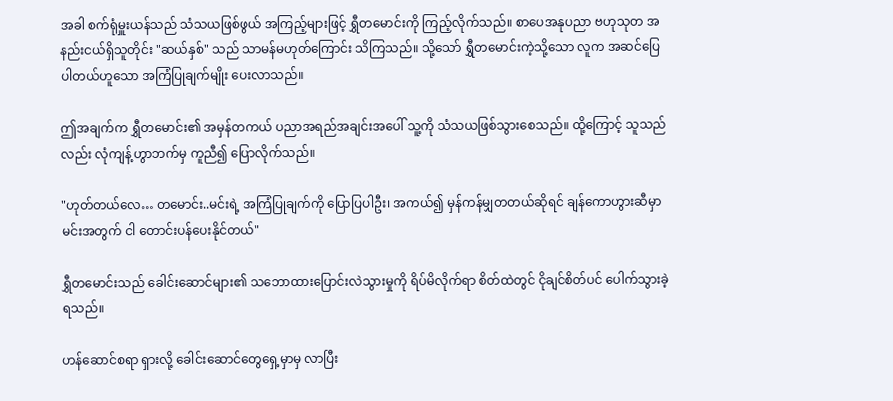အခါ စက်ရုံမှူးယန်သည် သံသယဖြစ်ဖွယ် အကြည့်များဖြင့် ရွှီတမောင်းကို ကြည့်လိုက်သည်။ စာပေအနုပညာ ဗဟုသုတ အနည်းငယ်ရှိသူတိုင်း "ဆယ်နှစ်" သည် သာမန်မဟုတ်ကြောင်း သိကြသည်။ သို့သော် ရွှီတမောင်းကဲ့သို့သော လူက အဆင်ပြေပါတယ်ဟူသော အကြံပြုချက်မျိုး ပေးလာသည်။

ဤအချက်က ရွှီတမောင်း၏ အမှန်တကယ် ပညာအရည်အချင်းအပေါ် သူ့ကို သံသယဖြစ်သွားစေသည်။ ထို့ကြောင့် သူသည်လည်း လုံကျန့်ဟွာဘက်မှ ကူညီ၍ ပြောလိုက်သည်။

"ဟုတ်တယ်လေ… တမောင်း..မင်းရဲ့ အကြံပြုချက်ကို ပြောပြပါဦး၊ အကယ်၍ မှန်ကန်မျှတတယ်ဆိုရင် ချန်ကောဟွားဆီမှာ မင်းအတွက် ငါ တောင်းပန်ပေးနိုင်တယ်"

ရွှီတမောင်းသည် ခေါင်းဆောင်များ၏ သဘောထားပြောင်းလဲသွားမှုကို ရိပ်မိလိုက်ရာ စိတ်ထဲတွင် ငိုချင်စိတ်ပင် ပေါက်သွားခဲ့ရသည်။

ဟန်ဆောင်စရာ ရှားလို့ ခေါင်းဆောင်တွေရှေ့မှာမှ လာပြီး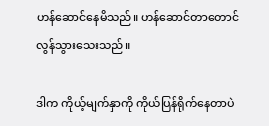ဟန်ဆောင်နေမိသည်။ ဟန်ဆောင်တာတောင် လွန်သွားသေးသည်။

ဒါက ကိုယ့်မျက်နှာကို ကိုယ်ပြန်ရိုက်နေတာပဲ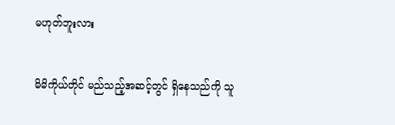မဟုတ်ဘူးလား

မိမိကိုယ်တိုင် မည်သည့်အဆင့်တွင် ရှိနေသည်ကို သူ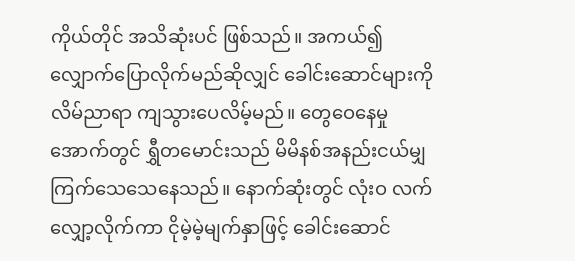ကိုယ်တိုင် အသိဆုံးပင် ဖြစ်သည်။ အကယ်၍ လျှောက်ပြောလိုက်မည်ဆိုလျှင် ခေါင်းဆောင်များကို လိမ်ညာရာ ကျသွားပေလိမ့်မည်။ တွေဝေနေမှုအောက်တွင် ရွှီတမောင်းသည် မိမိနစ်အနည်းငယ်မျှ ကြက်သေသေနေသည်။ နောက်ဆုံးတွင် လုံးဝ လက်လျှော့လိုက်ကာ ငိုမဲ့မဲ့မျက်နှာဖြင့် ခေါင်းဆောင်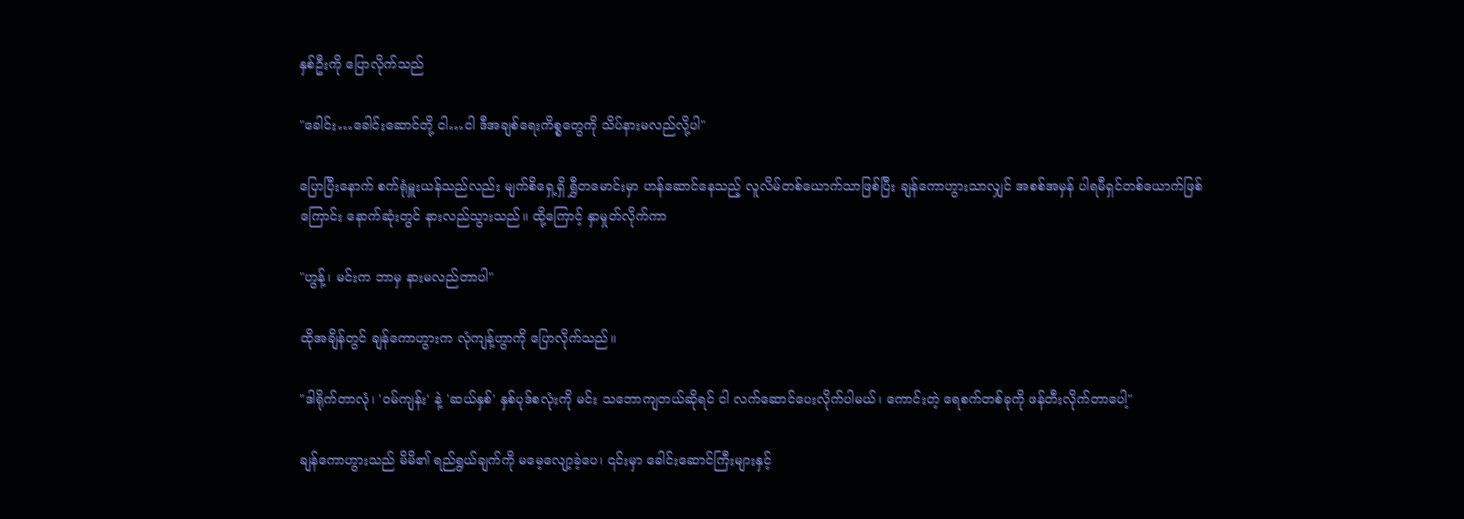နှစ်ဦးကို ပြောလိုက်သည်

"ခေါင်း…ခေါင်းဆောင်တို့ ငါ…ငါ ဒီအချစ်ရေးကိစ္စတွေကို သိပ်နားမလည်လို့ပါ"

ပြောပြီးနောက် စက်ရုံမှူးယန်သည်လည်း မျက်စိ‌ရှေ့ရှိ ရွှီတမောင်းမှာ ဟန်ဆောင်နေသည့် လူလိမ်တစ်ယောက်သာဖြစ်ပြီး ချန်ကောဟွားသာလျှင် အစစ်အမှန် ပါရမီရှင်တစ်ယောက်ဖြစ်ကြောင်း နောက်ဆုံးတွင် နားလည်သွားသည်။ ထို့ကြောင့် နှာမှုတ်လိုက်ကာ

"ဟွန့်၊ မင်းက ဘာမှ နားမလည်တာပါ"

ထိုအချိန်တွင် ချန်ကောဟွားက လုံကျန့်ဟွာကို ပြောလိုက်သည်။

"ဒါရိုက်တာလုံ၊ 'ဝမ်ကျန်း' နဲ့ 'ဆယ်နှစ်' နှစ်ပုဒ်စလုံးကို မင်း သဘောကျတယ်ဆိုရင် ငါ လက်ဆောင်ပေးလိုက်ပါမယ်၊ ကောင်းတဲ့ ရေစက်တစ်ခုကို ဖန်တီးလိုက်တာပေါ့"

ချန်ကောဟွားသည် မိမိ၏ ရည်ရွယ်ချက်ကို မမေ့လျော့ခဲ့ပေ၊ ၎င်းမှာ ခေါင်းဆောင်ကြီးများနှင့်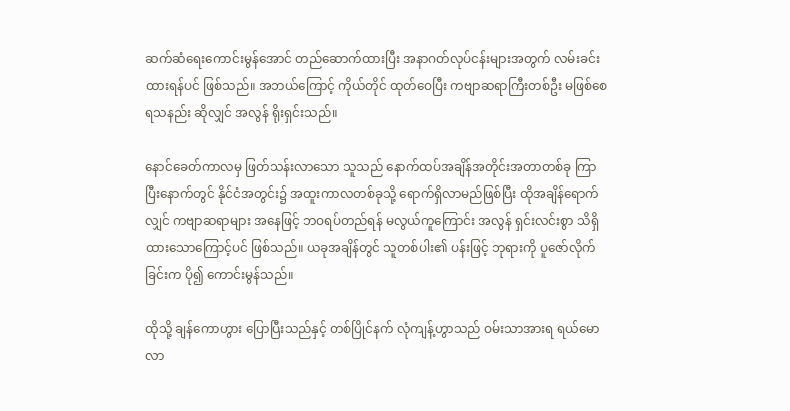ဆက်ဆံရေးကောင်းမွန်အောင် တည်ဆောက်ထားပြီး အနာဂတ်လုပ်ငန်းများအတွက် လမ်းခင်းထားရန်ပင် ဖြစ်သည်။ အဘယ်ကြောင့် ကိုယ်တိုင် ထုတ်ဝေပြီး ကဗျာဆရာကြီးတစ်ဦး မဖြစ်စေရသနည်း ဆိုလျှင် အလွန် ရိုးရှင်းသည်။

နောင်ခေတ်ကာလမှ ဖြတ်သန်းလာသော သူသည် နောက်ထပ်အချိန်အတိုင်းအတာတစ်ခု ကြာပြီးနောက်တွင် နိုင်ငံအတွင်း၌ အထူးကာလတစ်ခုသို့ ရောက်ရှိလာမည်ဖြစ်ပြီး ထိုအချိန်ရောက်လျှင် ကဗျာဆရာများ အနေဖြင့် ဘဝရပ်တည်ရန် မလွယ်ကူကြောင်း အလွန် ရှင်းလင်းစွာ သိရှိထားသောကြောင့်ပင် ဖြစ်သည်။ ယခုအချိန်တွင် သူတစ်ပါး၏ ပန်းဖြင့် ဘုရားကို ပူဇော်လိုက်ခြင်းက ပို၍ ကောင်းမွန်သည်။

ထိုသို့ ချန်ကောဟွား ပြောပြီးသည်နှင့် တစ်ပြိုင်နက် လုံကျန့်ဟွာသည် ဝမ်းသာအားရ ရယ်မောလာ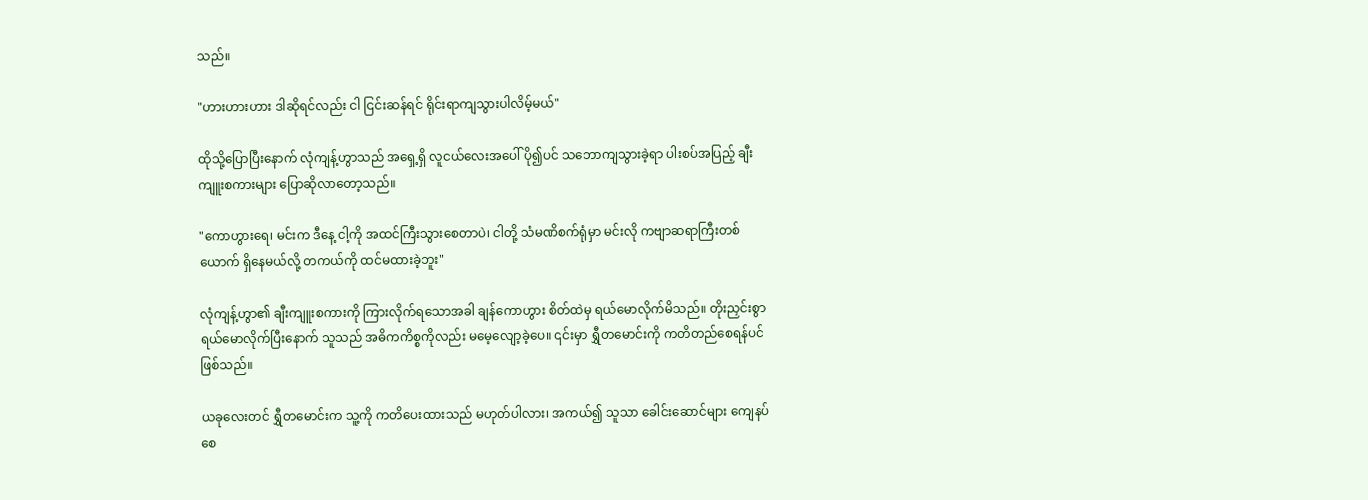သည်။

"ဟားဟားဟား ဒါဆိုရင်လည်း ငါ ငြင်းဆန်ရင် ရိုင်းရာကျသွားပါလိမ့်မယ်"

ထိုသို့ပြောပြီးနောက် လုံကျန့်ဟွာသည် အရှေ့ရှိ လူငယ်လေးအပေါ် ပို၍ပင် သဘောကျသွားခဲ့ရာ ပါးစပ်အပြည့် ချီးကျူးစကားများ ပြောဆိုလာတော့သည်။

"ကောဟွားရေ၊ မင်းက ဒီနေ့ ငါ့ကို အထင်ကြီးသွားစေတာပဲ၊ ငါတို့ သံမဏိစက်ရုံမှာ မင်းလို ကဗျာဆရာကြီးတစ်ယောက် ရှိနေမယ်လို့ တကယ်ကို ထင်မထားခဲ့ဘူး"

လုံကျန့်ဟွာ၏ ချီးကျူးစကားကို ကြားလိုက်ရသောအခါ ချန်ကောဟွား စိတ်ထဲမှ ရယ်မောလိုက်မိသည်။ တိုးညှင်းစွာ ရယ်မောလိုက်ပြီးနောက် သူသည် အဓိကကိစ္စကိုလည်း မမေ့လျော့ခဲ့ပေ။ ၎င်းမှာ ရွှီတမောင်းကို ကတိတည်စေရန်ပင် ဖြစ်သည်။

ယခုလေးတင် ရွှီတမောင်းက သူ့ကို ကတိပေးထားသည် မဟုတ်ပါလား၊ အကယ်၍ သူသာ ခေါင်းဆောင်များ ကျေနပ်စေ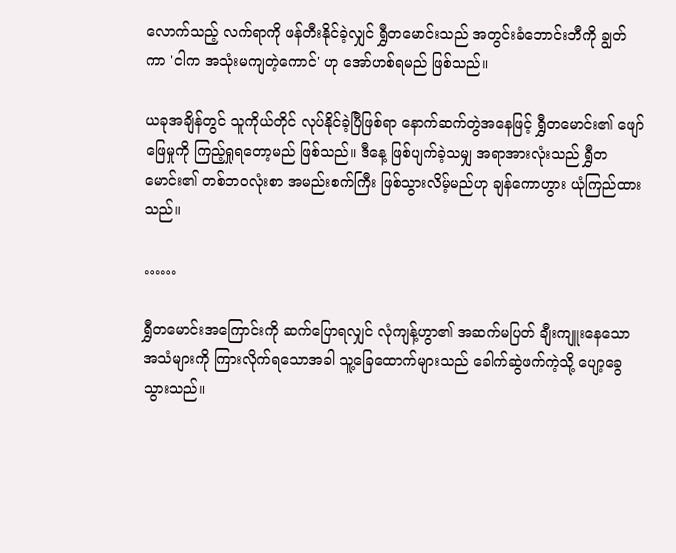လောက်သည့် လက်ရာကို ဖန်တီးနိုင်ခဲ့လျှင် ရွှီတမောင်းသည် အတွင်းခံဘောင်းဘီကို ချွတ်ကာ 'ငါက အသုံးမကျတဲ့ကောင်' ဟု အော်ဟစ်ရမည် ဖြစ်သည်။

ယခုအချိန်တွင် သူကိုယ်တိုင် လုပ်နိုင်ခဲ့ပြီဖြစ်ရာ နောက်ဆက်တွဲအနေဖြင့် ရွှီတမောင်း၏ ဖျော်ဖြေမှုကို ကြည့်ရှုရတော့မည် ဖြစ်သည်။ ဒီနေ့ ဖြစ်ပျက်ခဲ့သမျှ အရာအားလုံးသည် ရွှီတမောင်း၏ တစ်ဘဝလုံးစာ အမည်းစက်ကြီး ဖြစ်သွားလိမ့်မည်ဟု ချန်ကောဟွား ယုံကြည်ထားသည်။

……

ရွှီတမောင်းအကြောင်းကို ဆက်ပြောရလျှင် လုံကျန့်ဟွာ၏ အဆက်မပြတ် ချီးကျူးနေသော အသံများကို ကြားလိုက်ရသောအခါ သူ့ခြေထောက်များသည် ခေါက်ဆွဲဖက်ကဲ့သို့ ပျော့ခွေသွားသည်။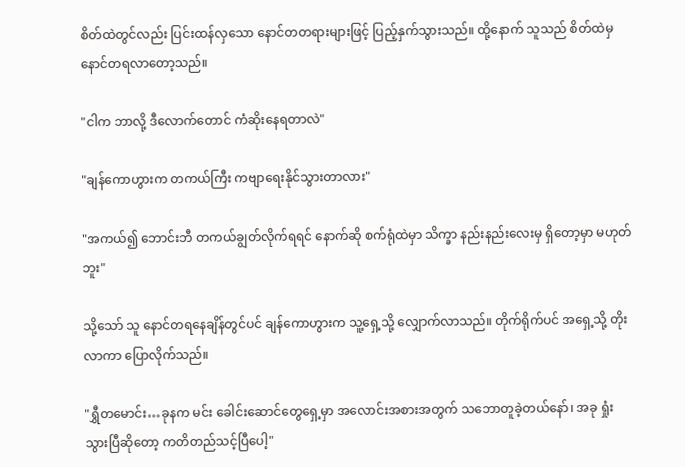စိတ်ထဲတွင်လည်း ပြင်းထန်လှသော နောင်တတရားများဖြင့် ပြည့်နှက်သွားသည်။ ထို့နောက် သူသည် စိတ်ထဲမှ နောင်တရလာတော့သည်။

"ငါက ဘာလို့ ဒီလောက်တောင် ကံဆိုးနေရတာလဲ"

"ချန်ကောဟွားက တကယ်ကြီး ကဗျာရေးနိုင်သွားတာလား"

"အကယ်၍ ဘောင်းဘီ တကယ်ချွတ်လိုက်ရရင် နောက်ဆို စက်ရုံထဲမှာ သိက္ခာ နည်းနည်းလေးမှ ရှိတော့မှာ မဟုတ်ဘူး"

သို့သော် သူ နောင်တရနေချိန်တွင်ပင် ချန်ကောဟွားက သူ့ရှေ့သို့ လျှောက်လာသည်။ တိုက်ရိုက်ပင် အရှေ့သို့ တိုးလာကာ ပြောလိုက်သည်။

"ရွှီတမောင်း…ခုနက မင်း ခေါင်းဆောင်တွေရှေ့မှာ အလောင်းအစားအတွက် သဘောတူခဲ့တယ်နော်၊ အခု ရှုံးသွားပြီဆိုတော့ ကတိတည်သင့်ပြီပေါ့"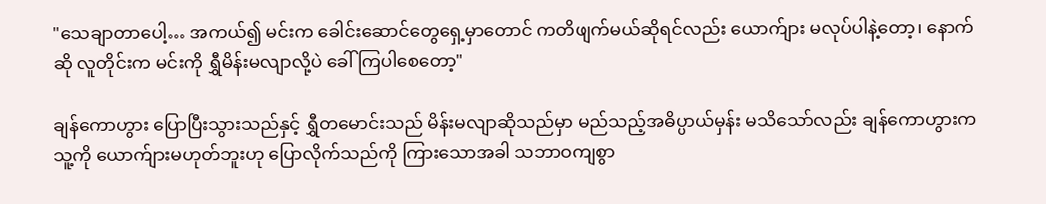"သေချာတာပေါ့… အကယ်၍ မင်းက ခေါင်းဆောင်တွေရှေ့မှာတောင် ကတိဖျက်မယ်ဆိုရင်လည်း ယောက်ျား မလုပ်ပါနဲ့တော့၊ နောက်ဆို လူတိုင်းက မင်းကို ရွှီမိန်းမလျာလို့ပဲ ခေါ်ကြပါစေတော့"

ချန်ကောဟွား ပြောပြီးသွားသည်နှင့် ရွှီတမောင်းသည် မိန်းမလျာဆိုသည်မှာ မည်သည့်အဓိပ္ပာယ်မှန်း မသိသော်လည်း ချန်ကောဟွားက သူ့ကို ယောက်ျားမဟုတ်ဘူးဟု ပြောလိုက်သည်ကို ကြားသောအခါ သဘာဝကျစွာ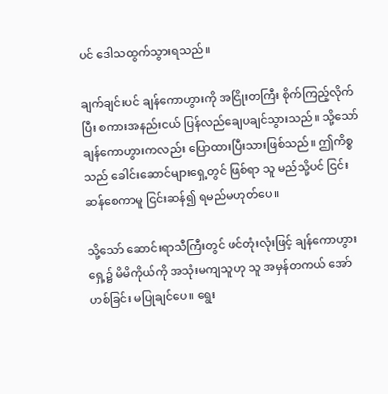ပင် ဒေါသထွက်သွားရသည်။

ချက်ချင်းပင် ချန်ကောဟွားကို အငြိုးတကြီး စိုက်ကြည့်လိုက်ပြီး စကားအနည်းငယ် ပြန်လည်ချေပချင်သွားသည်။ သို့သော် ချန်ကောဟွားကလည်း ပြောထားပြီးသားဖြစ်သည်။ ဤကိစ္စသည် ခေါင်းဆောင်များရှေ့တွင် ဖြစ်ရာ သူ မည်သို့ပင် ငြင်းဆန်စေကာမူ ငြင်းဆန်၍ ရမည်မဟုတ်ပေ။

သို့သော် ဆောင်းရာသီကြီးတွင် ဖင်တုံးလုံးဖြင့် ချန်ကောဟွားရှေ့၌ မိမိကိုယ်ကို အသုံးမကျသူဟု သူ အမှန်တကယ် အော်ဟစ်ခြင်း မပြုချင်ပေ။ ရွေး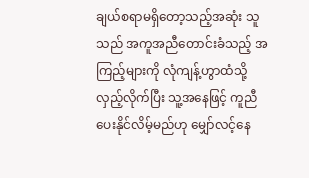ချယ်စရာမရှိတော့သည့်အဆုံး သူသည် အကူအညီတောင်းခံသည့် အကြည့်များကို လုံကျန့်ဟွာထံသို့ လှည့်လိုက်ပြီး သူ့အနေဖြင့် ကူညီပေးနိုင်လိမ့်မည်ဟု မျှော်လင့်နေ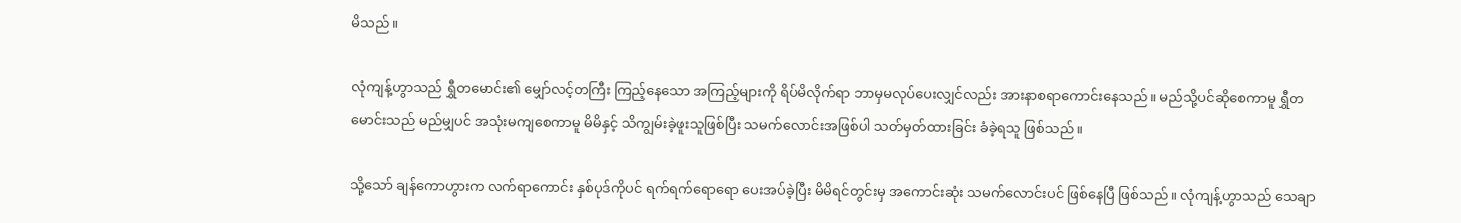မိသည်။

လုံကျန့်ဟွာသည် ရွှီတမောင်း၏ မျှော်လင့်တကြီး ကြည့်နေသော အကြည့်များကို ရိပ်မိလိုက်ရာ ဘာမှမလုပ်ပေးလျှင်လည်း အားနာစရာကောင်းနေသည်။ မည်သို့ပင်ဆိုစေကာမူ ရွှီတမောင်းသည် မည်မျှပင် အသုံးမကျစေကာမူ မိမိနှင့် သိကျွမ်းခဲ့ဖူးသူဖြစ်ပြီး သမက်လောင်းအဖြစ်ပါ သတ်မှတ်ထားခြင်း ခံခဲ့ရသူ ဖြစ်သည်။

သို့သော် ချန်ကောဟွားက လက်ရာကောင်း နှစ်ပုဒ်ကိုပင် ရက်ရက်ရောရော ပေးအပ်ခဲ့ပြီး မိမိရင်တွင်းမှ အကောင်းဆုံး သမက်လောင်းပင် ဖြစ်နေပြီ ဖြစ်သည်။ လုံကျန့်ဟွာသည် သေချာ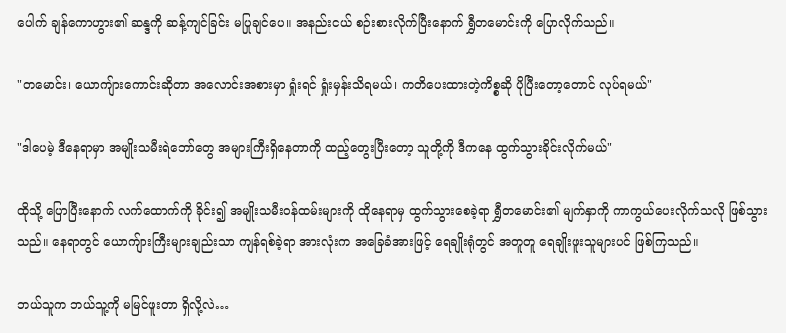ပေါက် ချန်ကောဟွား၏ ဆန္ဒကို ဆန့်ကျင်ခြင်း မပြုချင်ပေ။ အနည်းငယ် စဉ်းစားလိုက်ပြီးနောက် ရွှီတမောင်းကို ပြောလိုက်သည်။

"တမောင်း၊ ယောကျ်ားကောင်းဆိုတာ အလောင်းအစားမှာ ရှုံးရင် ရှုံးမှန်းသိရမယ်၊ ကတိပေးထားတဲ့ကိစ္စဆို ပိုပြီးတော့တောင် လုပ်ရမယ်"

"ဒါပေမဲ့ ဒီနေရာမှာ အမျိုးသမီးရဲဘော်တွေ အများကြီးရှိနေတာကို ထည့်တွေးပြီးတော့ သူတို့ကို ဒီကနေ ထွက်သွားခိုင်းလိုက်မယ်"

ထိုသို့ ပြောပြီးနောက် လက်ထောက်ကို ခိုင်း၍ အမျိုးသမီးဝန်ထမ်းများကို ထိုနေရာမှ ထွက်သွားစေခဲ့ရာ ရွှီတမောင်း၏ မျက်နှာကို ကာကွယ်ပေးလိုက်သလို ဖြစ်သွားသည်။ နေရာတွင် ယောကျ်ားကြီးများချည်းသာ ကျန်ရစ်ခဲ့ရာ အားလုံးက အခြေခံအားဖြင့် ရေချိုးရုံတွင် အတူတူ ရေချိုးဖူးသူများပင် ဖြစ်ကြသည်။

ဘယ်သူက ဘယ်သူ့ကို မမြင်ဖူးတာ ရှိလို့လဲ…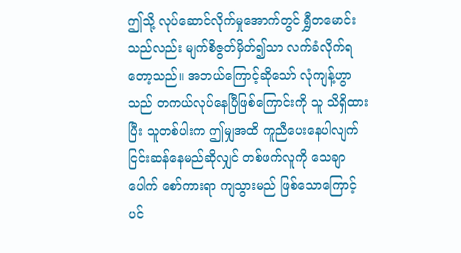ဤသို့ လုပ်ဆောင်လိုက်မှုအောက်တွင် ရွှီတမောင်းသည်လည်း မျက်စိဇွတ်မှိတ်၍သာ လက်ခံလိုက်ရတော့သည်။ အဘယ်ကြောင့်ဆိုသော် လုံကျန့်ဟွာသည် တကယ်လုပ်နေပြီဖြစ်ကြောင်းကို သူ သိရှိထားပြီး သူတစ်ပါးက ဤမျှအထိ ကူညီပေးနေပါလျက် ငြင်းဆန်နေမည်ဆိုလျှင် တစ်ဖက်လူကို သေချာပေါက် စော်ကားရာ ကျသွားမည် ဖြစ်သောကြောင့်ပင်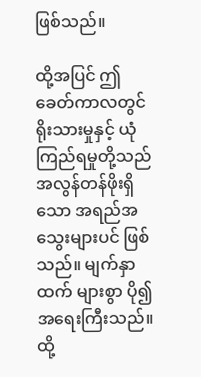ဖြစ်သည်။

ထို့အပြင် ဤခေတ်ကာလတွင် ရိုးသားမှုနှင့် ယုံကြည်ရမှုတို့သည် အလွန်တန်ဖိုးရှိသော အရည်အသွေးများပင် ဖြစ်သည်။ မျက်နှာထက် များစွာ ပို၍ အရေးကြီးသည်။ ထို့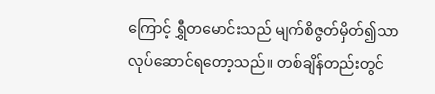ကြောင့် ရွှီတမောင်းသည် မျက်စိဇွတ်မှိတ်၍သာ လုပ်ဆောင်ရတော့သည်။ တစ်ချိန်တည်းတွင်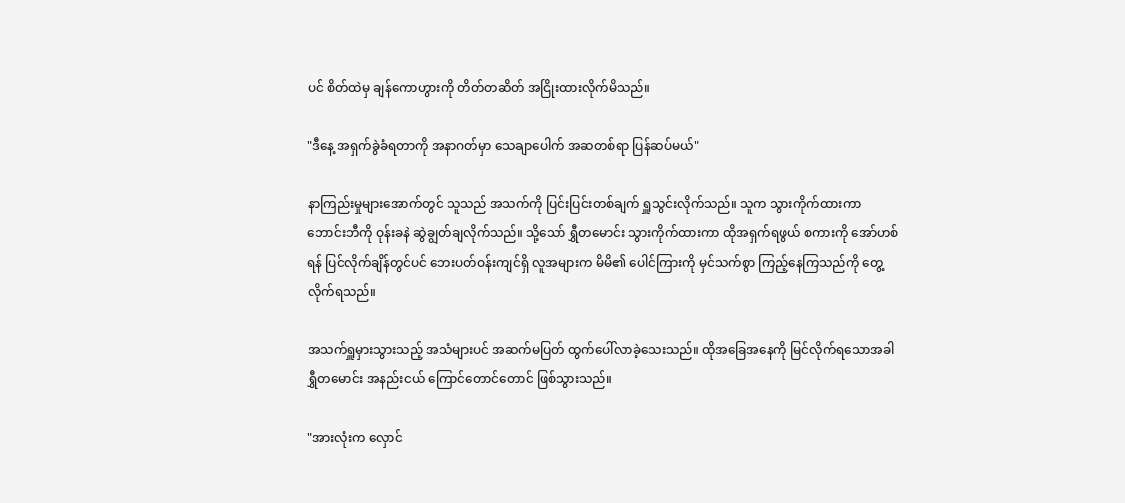ပင် စိတ်ထဲမှ ချန်ကောဟွားကို တိတ်တဆိတ် အငြိုးထားလိုက်မိသည်။

"ဒီနေ့ အရှက်ခွဲခံရတာကို အနာဂတ်မှာ သေချာပေါက် အဆတစ်ရာ ပြန်ဆပ်မယ်"

နာကြည်းမှုများအောက်တွင် သူသည် အသက်ကို ပြင်းပြင်းတစ်ချက် ရှူသွင်းလိုက်သည်။ သူက သွားကိုက်ထားကာ ဘောင်းဘီကို ဝုန်းခနဲ ဆွဲချွတ်ချလိုက်သည်။ သို့သော် ရွှီတမောင်း သွားကိုက်ထားကာ ထိုအရှက်ရဖွယ် စကားကို အော်ဟစ်ရန် ပြင်လိုက်ချိန်တွင်ပင် ဘေးပတ်ဝန်းကျင်ရှိ လူအများက မိမိ၏ ပေါင်ကြားကို မှင်သက်စွာ ကြည့်နေကြသည်ကို တွေ့လိုက်ရသည်။

အသက်ရှူမှားသွားသည့် အသံများပင် အဆက်မပြတ် ထွက်ပေါ်လာခဲ့သေးသည်။ ထိုအခြေအနေကို မြင်လိုက်ရသောအခါ ရွှီတမောင်း အနည်းငယ် ကြောင်တောင်တောင် ဖြစ်သွားသည်။

"အားလုံးက လှောင်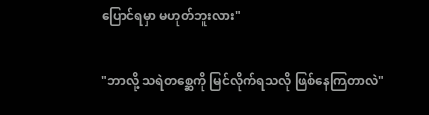ပြောင်ရမှာ မဟုတ်ဘူးလား"

"ဘာလို့ သရဲတစ္ဆေကို မြင်လိုက်ရသလို ဖြစ်နေကြတာလဲ"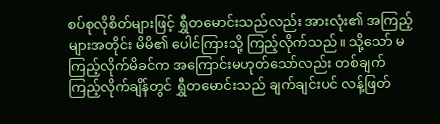စပ်စုလိုစိတ်များဖြင့် ရွှီတမောင်းသည်လည်း အားလုံး၏ အကြည့်များအတိုင်း မိမိ၏ ပေါင်ကြားသို့ ကြည့်လိုက်သည်။ သို့သော် မကြည့်လိုက်မိခင်က အကြောင်းမဟုတ်သော်လည်း တစ်ချက် ကြည့်လိုက်ချိန်တွင် ရွှီတမောင်းသည် ချက်ချင်းပင် လန့်ဖြတ်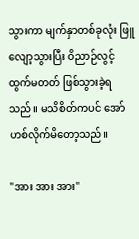သွားကာ မျက်နှာတစ်ခုလုံး ဖြူလျော့သွားပြီး ဝိညာဉ်လွင့်ထွက်မတတ် ဖြစ်သွားခဲ့ရသည်။ မသိစိတ်ကပင် အော်ဟစ်လိုက်မိတော့သည်။

"အား အား အား"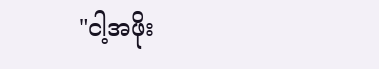"ငါ့အဖိုး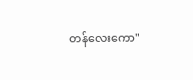တန်လေးကော"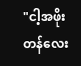"ငါ့အဖိုးတန်လေး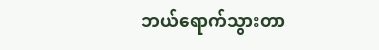ဘယ်ရောက်သွားတာ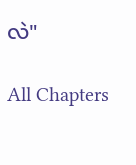လဲ"

All Chapters